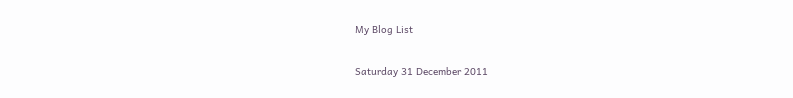My Blog List

Saturday 31 December 2011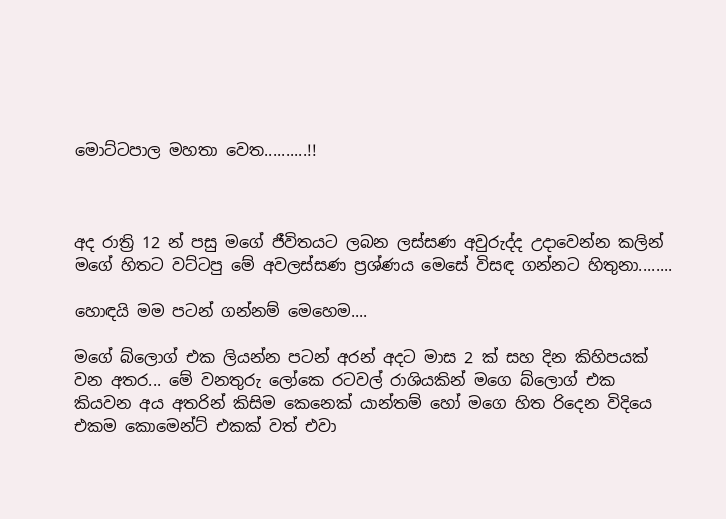මොට්ටපාල මහතා වෙත..........!!



අද රාත්‍රි 12 න් පසු මගේ ජීවිතයට ලබන ලස්සණ අවුරුද්ද උදාවෙන්න කලින් මගේ හිතට වට්ටපු මේ අවලස්සණ ප්‍රශ්ණය මෙසේ විසඳ ගන්නට හිතුනා........

හොඳයි මම පටන් ගන්නම් මෙහෙම....

මගේ බ්ලොග් එක ලියන්න පටන් අරන් අදට මාස 2 ක් සහ දින කිහිපයක්  වන අතර... මේ වනතුරු ලෝකෙ රටවල් රාශියකින් මගෙ බ්ලොග් එක කියවන අය අතරින් කිසිම කෙනෙක් යාන්තම් හෝ මගෙ හිත රිදෙන විදියෙ එකම කොමෙන්ට් එකක් වත් එවා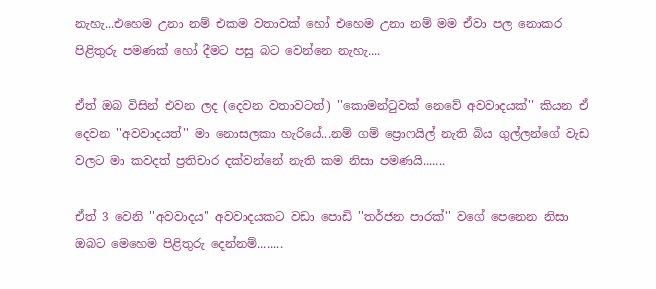නැහැ...එහෙම උනා නම් එකම වතාවක් හෝ එහෙම උනා නම් මම ඒවා පල නොකර පිළිතුරු පමණක් හෝ දීමට පසු බට වෙන්නෙ නැහැ....

ඒත් ඔබ විසින් එවන ලද (දෙවන වතාවටත්) ''කොමන්ටුවක් නෙවේ අවවාදයක්'' කියන ඒ දෙවන ''අවවාදයත්'' මා නොසලකා හැරියේ...නම් ගම් ප්‍රොෆයිල් නැති බිය ගුල්ලන්ගේ වැඩ වලට මා කවදත් ප්‍රතිචාර දක්වන්නේ නැති කම නිසා පමණයි.......

ඒත් 3 වෙනි ''අවවාදය'' අවවාදයකට වඩා පොඩි ''තර්ජන පාරක්'' වගේ පෙනෙන නිසා ඔබට මෙහෙම පිළිතුරු දෙන්නම්........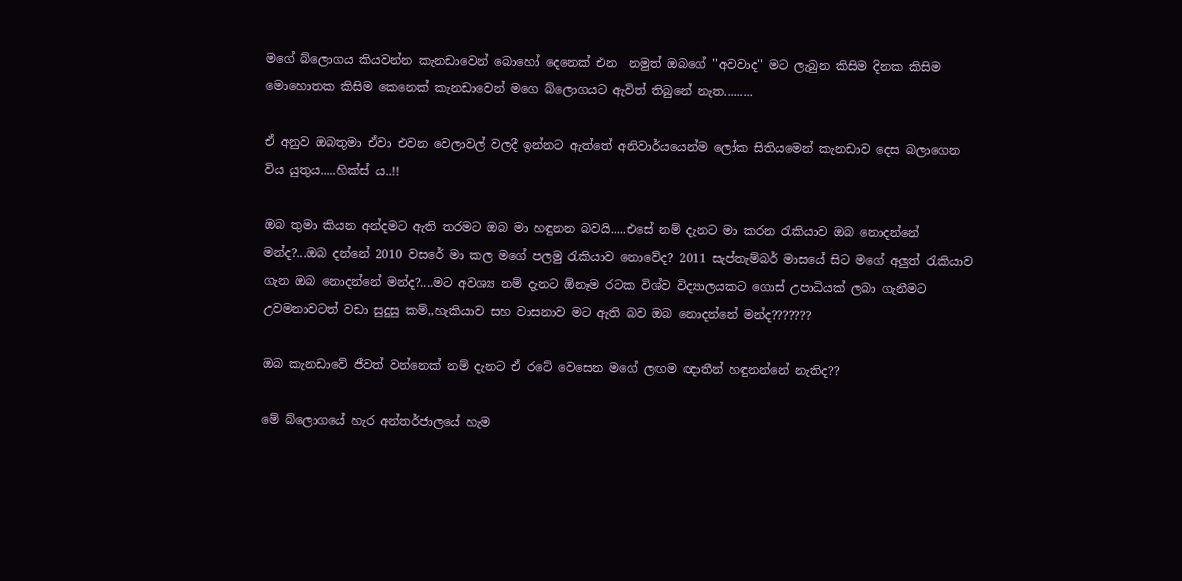මගේ බ්ලොගය කියවන්න කැනඩාවෙන් බොහෝ දෙනෙක් එන  නමුත් ඔබගේ ''අවවාද'' මට ලැබුන කිසිම දිනක කිසිම මොහොතක කිසිම කෙනෙක් කැනඩාවෙන් මගෙ බ්ලොගයට ඇවිත් තිබුනේ නැත.........

ඒ අනුව ඔබතුමා ඒවා එවන වෙලාවල් වලදී ඉන්නට ඇත්තේ අනිවාර්යයෙන්ම ලෝක සිතියමෙන් කැනඩාව දෙස බලාගෙන විය යුතුය.....හික්ස් ය..!!

ඔබ තුමා කියන අන්දමට ඇති තරමට ඔබ මා හඳුනන බවයි.....එසේ නම් දැනට මා කරන රැකියාව ඔබ නොදන්නේ මන්ද?...ඔබ දන්නේ 2010 වසරේ මා කල මගේ පලමු රැකියාව නොවේද? 2011 සැප්තැම්බර් මාසයේ සිට මගේ අලුත් රැකියාව ගැන ඔබ නොදන්නේ මන්ද?....මට අවශ්‍ය නම් දැනට ඕනෑම රටක විශ්ව විද්‍යාලයකට ගොස් උපාධියක් ලබා ගැනීමට උවමනාවටත් වඩා සුදුසු කම්,,හැකියාව සහ වාසනාව මට ඇති බව ඔබ නොදන්නේ මන්ද???????

ඔබ කැනඩාවේ ජීවත් වන්නෙක් නම් දැනට ඒ රටේ වෙසෙන මගේ ලඟම ඥාතීන් හඳුනන්නේ නැතිද??

මේ බ්ලොගයේ හැර අන්තර්ජාලයේ හැම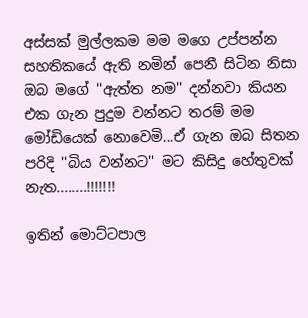අස්සක් මුල්ලකම මම මගෙ උප්පන්න සහතිකයේ ඇති නමින් පෙනී සිටින නිසා ඔබ මගේ ''ඇත්ත නම'' දන්නවා කියන එක ගැන පුදුම වන්නට තරම් මම මෝඩියෙක් නොවෙමි...ඒ ගැන ඔබ සිතන පරිදි ''බිය වන්නට'' මට කිසිදු හේතුවක් නැත........!!!!!!!

ඉතින් මොට්ටපාල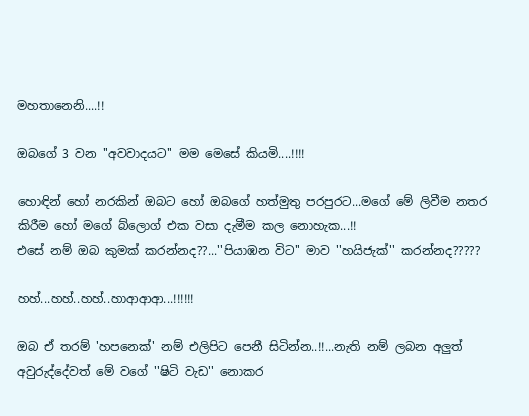මහතානෙනි....!!

ඔබගේ 3 වන ''අවවාදයට'' මම මෙසේ කියමි....!!!!

හොඳින් හෝ නරකින් ඔබට හෝ ඔබගේ හත්මුතු පරපුරට...මගේ මේ ලිවීම නතර කිරීම හෝ මගේ බ්ලොග් එක වසා දැමීම කල නොහැක...!!
එසේ නම් ඔබ කුමක් කරන්නද??...''පියාඹන විට'' මාව ''හයිජැක්'' කරන්නද?????

හහ්...හහ්..හහ්..හාආආආ...!!!!!!

ඔබ ඒ තරම් 'හපනෙක්' නම් එලිපිට පෙනී සිටින්න..!!...නැති නම් ලබන අලුත් අවුරුද්දේවත් මේ වගේ ''ෂිටි වැඩ'' නොකර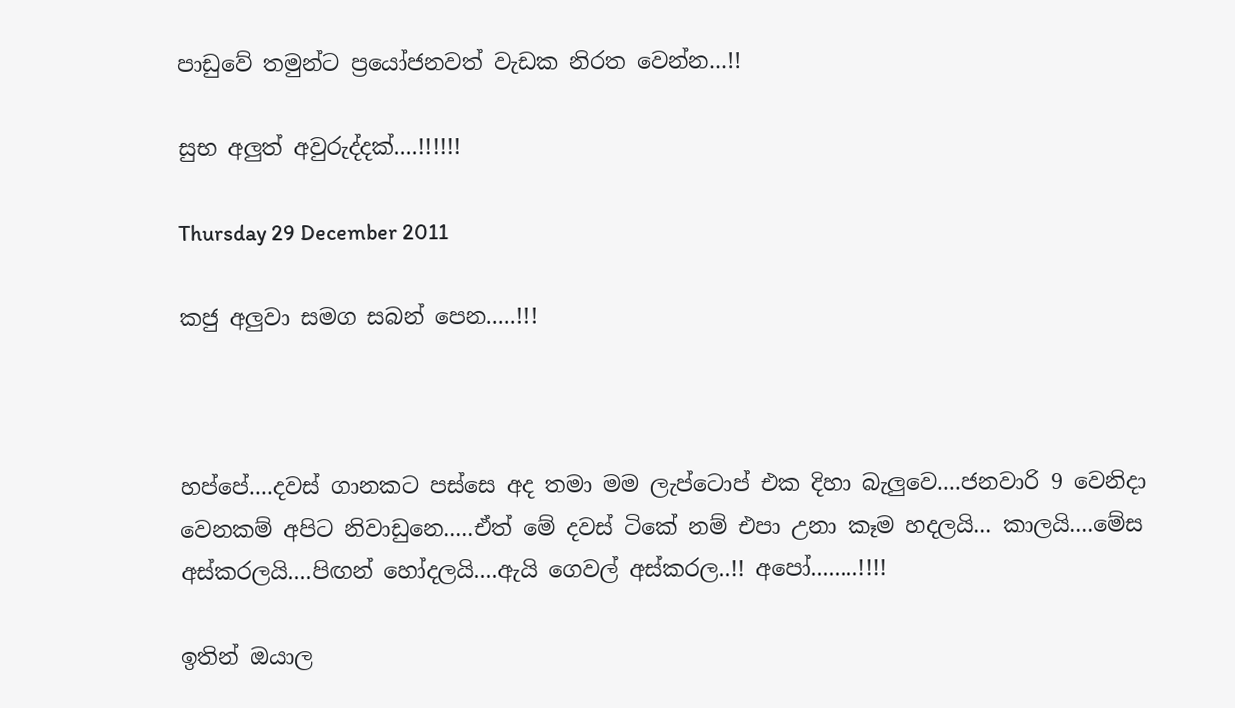පාඩුවේ තමුන්ට ප්‍රයෝජනවත් වැඩක නිරත වෙන්න...!!

සුභ අලුත් අවුරුද්දක්....!!!!!!

Thursday 29 December 2011

කජු අලුවා සමග සබන් පෙන.....!!!



හප්පේ....දවස් ගානකට පස්සෙ අද තමා මම ලැප්ටොප් එක දිහා බැලුවෙ....ජනවාරි 9 වෙනිදා වෙනකම් අපිට නිවාඩුනෙ.....ඒත් මේ දවස් ටිකේ නම් එපා උනා කෑම හදලයි... කාලයි....මේස අස්කරලයි....පිඟන් හෝදලයි....ඇයි ගෙවල් අස්කරල..!! අපෝ........!!!!

ඉතින් ඔයාල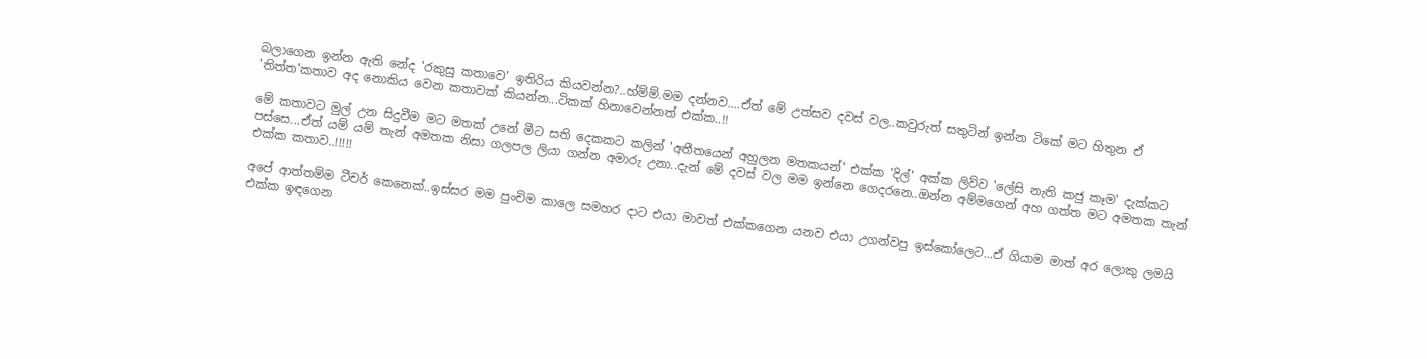බලාගෙන ඉන්න ඇති නේද 'රකුසු කතාවෙ' ඉතිරිය කියවන්න?..හ්ම්ම්.මම දන්නව....ඒත් මේ උත්සව දවස් වල..කවුරුත් සතුටින් ඉන්න ටිකේ මට හිතුන ඒ 'තිත්ත'කතාව අද නොකිය වෙන කතාවක් කියන්න...ටිකක් හිනාවෙන්නත් එක්ක..!!

මේ කතාවට මුල් උන සිදුවීම මට මතක් උනේ මීට සති දෙකකට කලින් 'අතීතයෙන් අහුලන මතකයන්' එක්ක 'දිල්' අක්ක ලිව්ව 'ලේසි නැති කජු කෑම' දැක්කට පස්සෙ...ඒත් යම් යම් තැන් අමතක නිසා ගලපල ලියා ගන්න අමාරු උනා..දැන් මේ දවස් වල මම ඉන්නෙ ගෙදරනෙ..ඔන්න අම්මගෙන් අහ ගත්ත මට අමතක තැන් එක්ක කතාව..!!!!!

අපේ ආත්තම්ම ටීචර් කෙනෙක්..ඉස්සර මම පුංචිම කාලෙ සමහර දාට එයා මාවත් එක්කගෙන යනව එයා උගන්වපු ඉස්කෝලෙට...ඒ ගියාම මාත් අර ලොකු ලමයි එක්ක ඉඳගෙන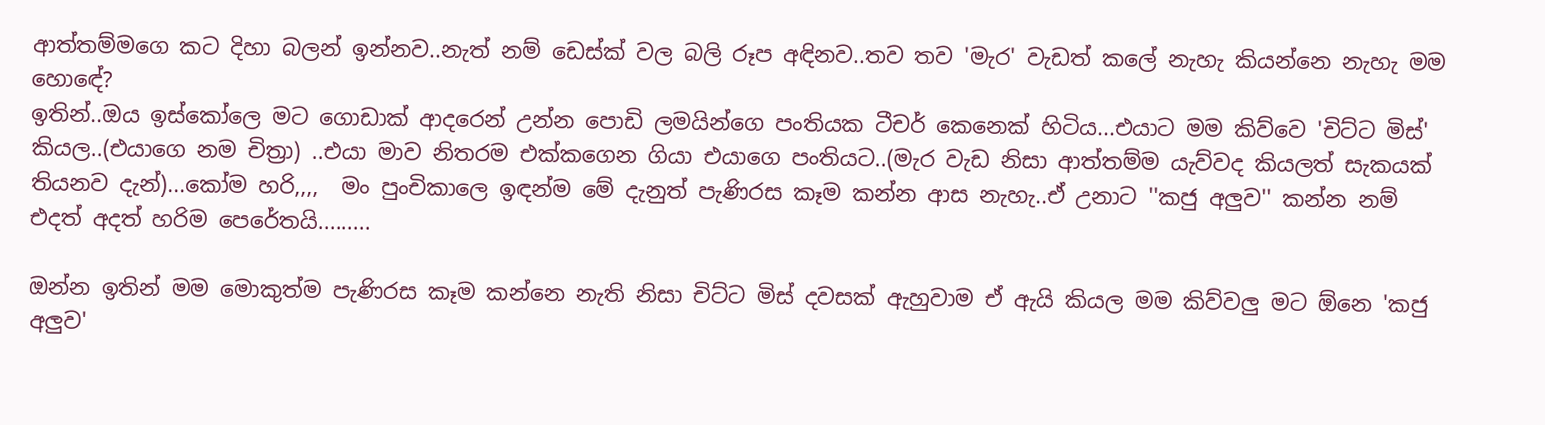ආත්තම්මගෙ කට දිහා බලන් ඉන්නව..නැත් නම් ඩෙස්ක් වල බලි රූප අඳිනව..තව තව 'මැර' වැඩත් කලේ නැහැ කියන්නෙ නැහැ මම හොඳේ?
ඉතින්..ඔය ඉස්කෝලෙ මට ගොඩාක් ආදරෙන් උන්න පොඩි ලමයින්ගෙ පංතියක ටීචර් කෙනෙක් හිටිය...එයාට මම කිව්වෙ 'චිට්ට මිස්' කියල..(එයාගෙ නම චිත්‍රා) ..එයා මාව නිතරම එක්කගෙන ගියා එයාගෙ පංතියට..(මැර වැඩ නිසා ආත්තම්ම යැව්වද කියලත් සැකයක් තියනව දැන්)...කෝම හරි,,,,  මං පුංචිකාලෙ ඉඳන්ම මේ දැනුත් පැණිරස කෑම කන්න ආස නැහැ..ඒ උනාට ''කජු අලුව'' කන්න නම් එදත් අදත් හරිම පෙරේතයි.........

ඔන්න ඉතින් මම මොකුත්ම පැණිරස කෑම කන්නෙ නැති නිසා චිට්ට මිස් දවසක් ඇහුවාම ඒ ඇයි කියල මම කිව්වලු මට ඕනෙ 'කජු අලුව'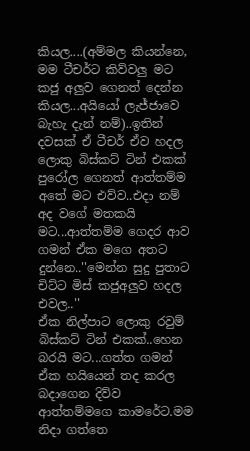කියල....(අම්මල කියන්නෙ, මම ටීචර්ට කිව්වලු මට කජු අලුව ගෙනත් දෙන්න කියල...අයියෝ ලැජ්ජාවෙ බැහැ දැන් නම්)..ඉතින් දවසක් ඒ ටීචර් ඒව හදල ලොකු බිස්කට් ටින් එකක් පුරෝල ගෙනත් ආත්තම්ම අතේ මට එව්ව..එදා නම් අද වගේ මතකයි මට...ආත්තම්ම ගෙදර ආව ගමන් ඒක මගෙ අතට දුන්නෙ..''මෙන්න සුදු පුතාට චිට්ට මිස් කජුඅලුව හදල එවල..''
ඒක නිල්පාට ලොකු රවුම් බිස්කට් ටින් එකක්..හෙන බරයි මට...ගත්ත ගමන් ඒක හයියෙන් තද කරල බදාගෙන දිව්ව ආත්තම්මගෙ කාමරේට.මම නිදා ගත්තෙ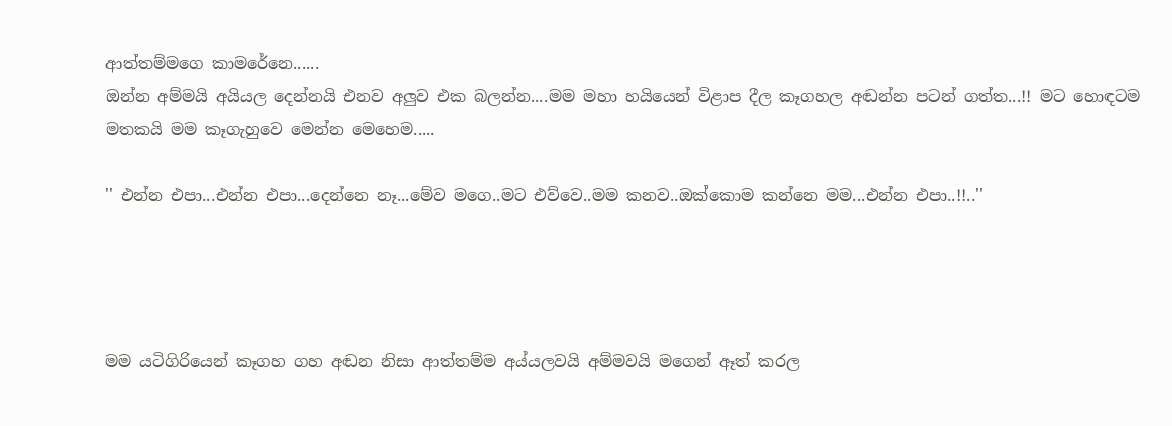ආත්තම්මගෙ කාමරේනෙ......
ඔන්න අම්මයි අයියල දෙන්නයි එනව අලුව එක බලන්න....මම මහා හයියෙන් විළාප දීල කෑගහල අඬන්න පටන් ගත්ත...!! මට හොඳටම මතකයි මම කෑගැහුවෙ මෙන්න මෙහෙම.....

'' එන්න එපා...එන්න එපා...දෙන්නෙ නෑ...මේව මගෙ..මට එව්වෙ..මම කනව..ඔක්කොම කන්නෙ මම...එන්න එපා..!!..''




මම යටිගිරියෙන් කෑගහ ගහ අඬන නිසා ආත්තම්ම අය්යලවයි අම්මවයි මගෙන් ඈත් කරල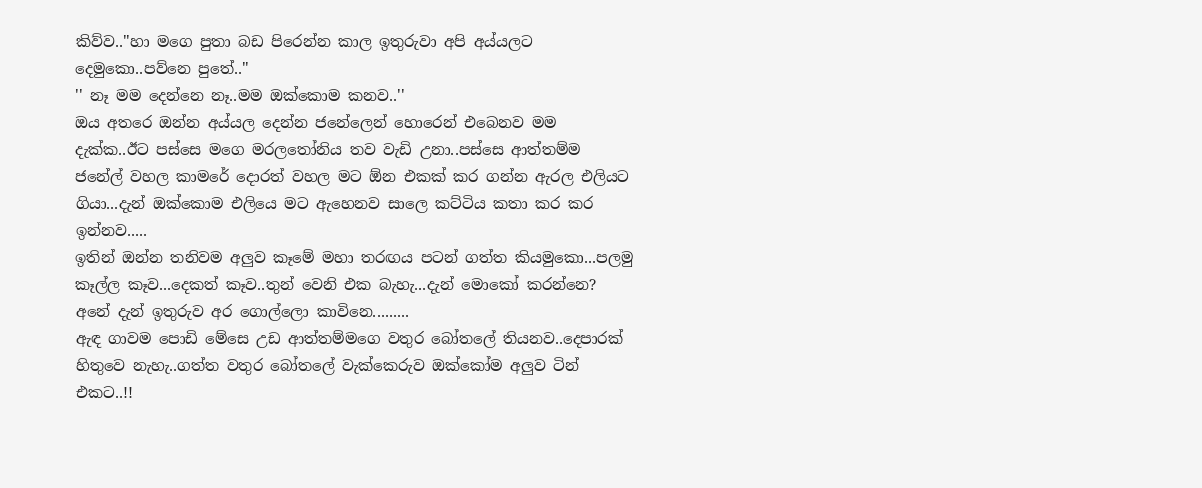කිව්ව..''හා මගෙ පුතා බඩ පිරෙන්න කාල ඉතුරුවා අපි අය්යලට දෙමුකො..පව්නෙ පුතේ..''
'' නෑ මම දෙන්නෙ නෑ..මම ඔක්කොම කනව..''
ඔය අතරෙ ඔන්න අය්යල දෙන්න ජනේලෙන් හොරෙන් එබෙනව මම දැක්ක..ඊට පස්සෙ මගෙ මරලතෝනිය තව වැඩි උනා..පස්සෙ ආත්තම්ම ජනේල් වහල කාමරේ දොරත් වහල මට ඕන එකක් කර ගන්න ඇරල එලියට ගියා...දැන් ඔක්කොම එලියෙ මට ඇහෙනව සාලෙ කට්ටිය කතා කර කර ඉන්නව.....
ඉතින් ඔන්න තනිවම අලුව කෑමේ මහා තරඟය පටන් ගත්ත කියමුකො...පලමු කෑල්ල කෑව...දෙකත් කෑව..තුන් වෙනි එක බැහැ...දැන් මොකෝ කරන්නෙ? අනේ දැන් ඉතුරුව අර ගොල්ලො කාවිනෙ.........
ඇඳ ගාවම පොඩි මේසෙ උඩ ආත්තම්මගෙ වතුර බෝතලේ තියනව..දෙපාරක් හිතුවෙ නැහැ..ගත්ත වතුර බෝතලේ වැක්කෙරුව ඔක්කෝම අලුව ටින් එකට..!!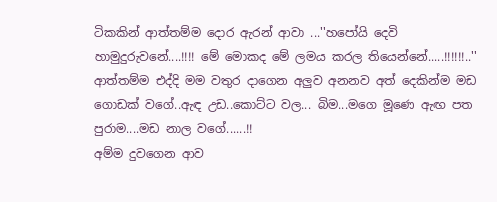ටිකකින් ආත්තම්ම දොර ඇරන් ආවා ...''හපෝයි දෙවි හාමුදුරුවනේ....!!!! මේ මොකද මේ ලමය කරල තියෙන්නේ.....!!!!!!..''
ආත්තම්ම එද්දි මම වතුර දාගෙන අලුව අනනව අත් දෙකින්ම මඩ ගොඩක් වගේ..ඇඳ උඩ..කොට්ට වල... බිම...මගෙ මූණෙ ඇඟ පත පුරාම....මඩ නාල වගේ......!!
අම්ම දුවගෙන ආව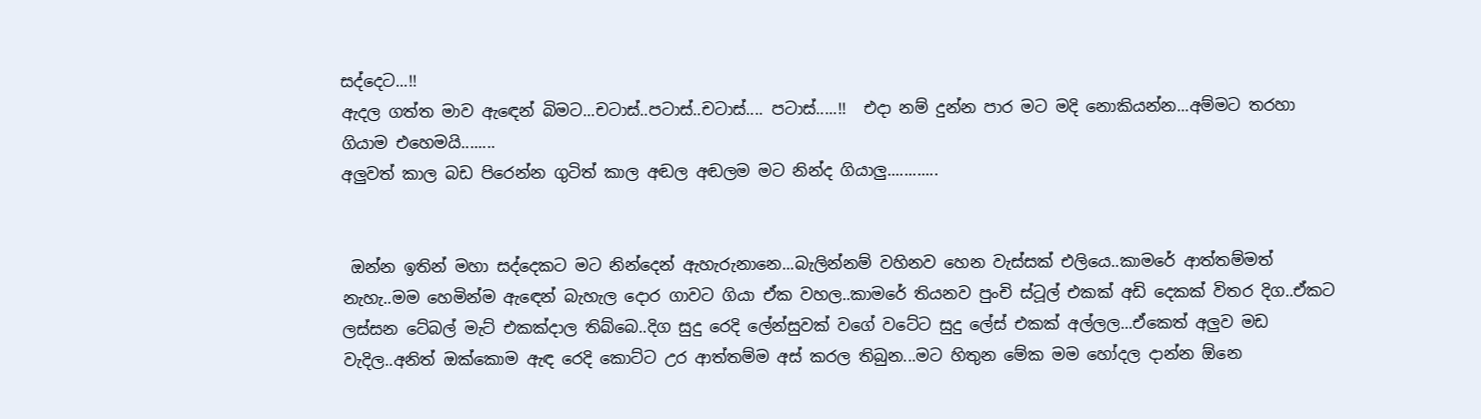සද්දෙට...!!
ඇදල ගත්ත මාව ඇඳෙන් බිමට...චටාස්..පටාස්..චටාස්.... පටාස්.....!!  එදා නම් දුන්න පාර මට මදි නොකියන්න...අම්මට තරහා ගියාම එහෙමයි........
අලුවත් කාල බඩ පිරෙන්න ගුටිත් කාල අඬල අඬලම මට නින්ද ගියාලු............


 ඔන්න ඉතින් මහා සද්දෙකට මට නින්දෙන් ඇහැරුනානෙ...බැලින්නම් වහිනව හෙන වැස්සක් එලියෙ..කාමරේ ආත්තම්මත් නැහැ..මම හෙමින්ම ඇඳෙන් බැහැල දොර ගාවට ගියා ඒක වහල..කාමරේ තියනව පුංචි ස්ටූල් එකක් අඩි දෙකක් විතර දිග..ඒකට ලස්සන ටේබල් මැට් එකක්දාල තිබ්බෙ..දිග සුදු රෙදි ලේන්සුවක් වගේ වටේට සුදු ලේස් එකක් අල්ලල...ඒකෙත් අලුව මඩ වැදිල..අනිත් ඔක්කොම ඇඳ රෙදි කොට්ට උර ආත්තම්ම අස් කරල තිබුන...මට හිතුන මේක මම හෝදල දාන්න ඕනෙ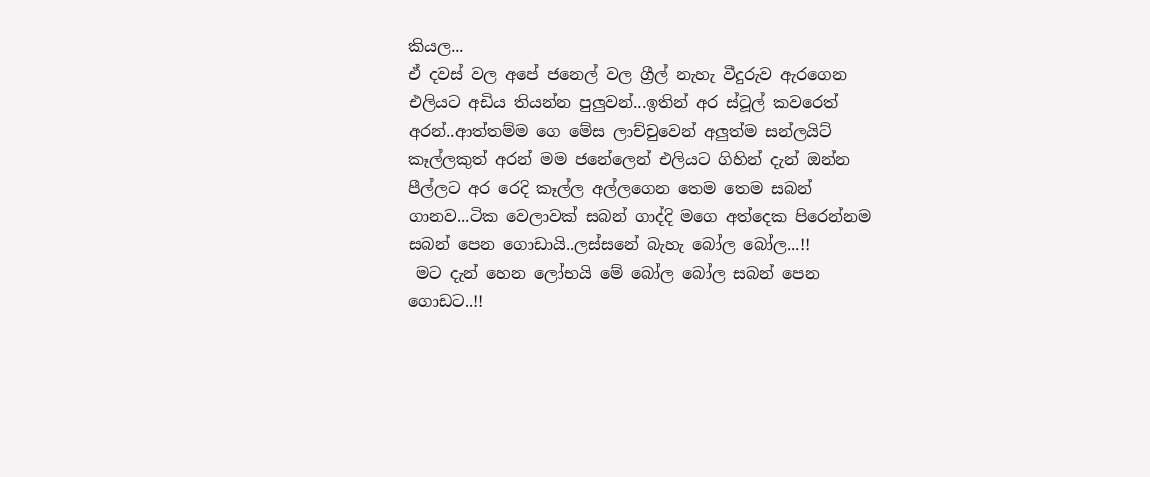කියල...
ඒ දවස් වල අපේ ජනෙල් වල ග්‍රීල් නැහැ වීදුරුව ඇරගෙන එලියට අඩිය තියන්න පුලුවන්...ඉතින් අර ස්ටූල් කවරෙත් අරන්..ආත්තම්ම ගෙ මේස ලාච්චුවෙන් අලුත්ම සන්ලයිට් කෑල්ලකුත් අරන් මම ජනේලෙන් එලියට ගිහින් දැන් ඔන්න පීල්ලට අර රෙදි කෑල්ල අල්ලගෙන තෙම තෙම සබන් ගානව...ටික වෙලාවක් සබන් ගාද්දි මගෙ අත්දෙක පිරෙන්නම සබන් පෙන ගොඩායි..ලස්සනේ බැහැ බෝල බෝල...!!
 මට දැන් හෙන ලෝභයි මේ බෝල බෝල සබන් පෙන ගොඩට..!!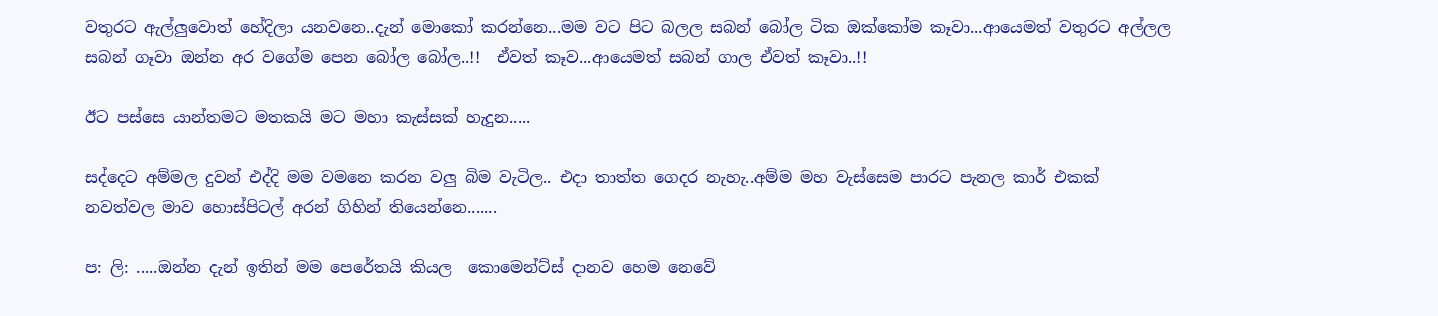වතුරට ඇල්ලුවොත් හේදිලා යනවනෙ..දැන් මොකෝ කරන්නෙ...මම වට පිට බලල සබන් බෝල ටික ඔක්කෝම කෑවා...ආයෙමත් වතුරට අල්ලල සබන් ගෑවා ඔන්න අර වගේම පෙන බෝල බෝල..!!  ඒවත් කෑව...ආයෙමත් සබන් ගාල ඒවත් කෑවා..!!

ඊට පස්සෙ යාන්තමට මතකයි මට මහා කැස්සක් හැදුන.....

සද්දෙට අම්මල දුවන් එද්දි මම වමනෙ කරන වලු බිම වැටිල.. එදා තාත්ත ගෙදර නැහැ..අම්ම මහ වැස්සෙම පාරට පැනල කාර් එකක් නවත්වල මාව හොස්පිටල් අරන් ගිහින් තියෙන්නෙ.......

ප: ලි: .....ඔන්න දැන් ඉතින් මම පෙරේතයි කියල  කොමෙන්ට්ස් දානව හෙම නෙවේ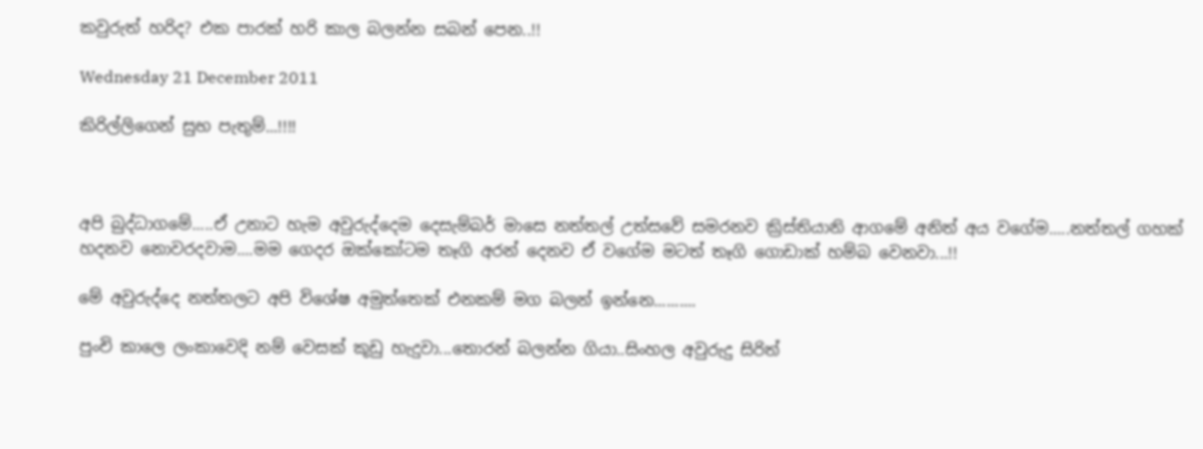කවුරුත් හරිද? එක පාරක් හරි කාල බලන්න සබන් පෙන..!!

Wednesday 21 December 2011

කිරිල්ලිගෙන් සුභ පැතුම්...!!!!



අපි බුද්ධාගමේ.....ඒ උනාට හැම අවුරුද්දෙම දෙසැම්බර් මාසෙ නත්තල් උත්සවේ සමරනව ක්‍රිස්තියානි ආගමේ අනිත් අය වගේම.....නත්තල් ගහක් හදනව නොවරදවාම....මම ගෙදර ඔක්කෝටම තෑගි අරන් දෙනව ඒ වගේම මටත් තෑගි ගොඩාක් හම්බ වෙනවා...!!

මේ අවුරුද්දෙ නත්තලට අපි විශේෂ අමුත්තෙක් එනකම් මග බලන් ඉන්නෙ..........

පුංචි කාලෙ ලංකාවෙදි නම් වෙසක් කූඩු හැදුවා...තොරන් බලන්න ගියා..සිංහල අවුරුදු සිරිත්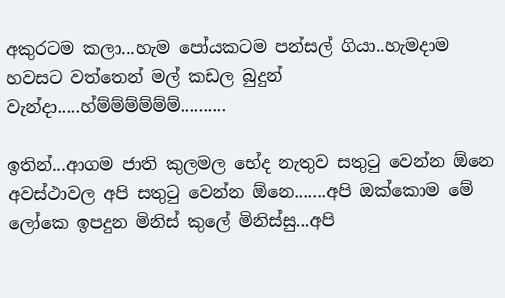අකුරටම කලා...හැම පෝයකටම පන්සල් ගියා..හැමදාම හවසට වත්තෙන් මල් කඩල බුදුන් වැන්දා.....හ්ම්ම්ම්ම්ම්ම්..........

ඉතින්...ආගම ජාති කුලමල භේද නැතුව සතුටු වෙන්න ඕනෙ අවස්ථාවල අපි සතුටු වෙන්න ඕනෙ.......අපි ඔක්කොම මේ ලෝකෙ ඉපදුන මිනිස් කුලේ මිනිස්සු...අපි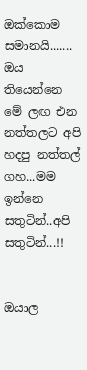ඔක්කොම සමානයි.......
ඔය තියෙන්නෙ මේ ලඟ එන නත්තලට අපි හදපු නත්තල් ගහ...මම ඉන්නෙ සතුටින්..අපි සතුටින්...!!


ඔයාල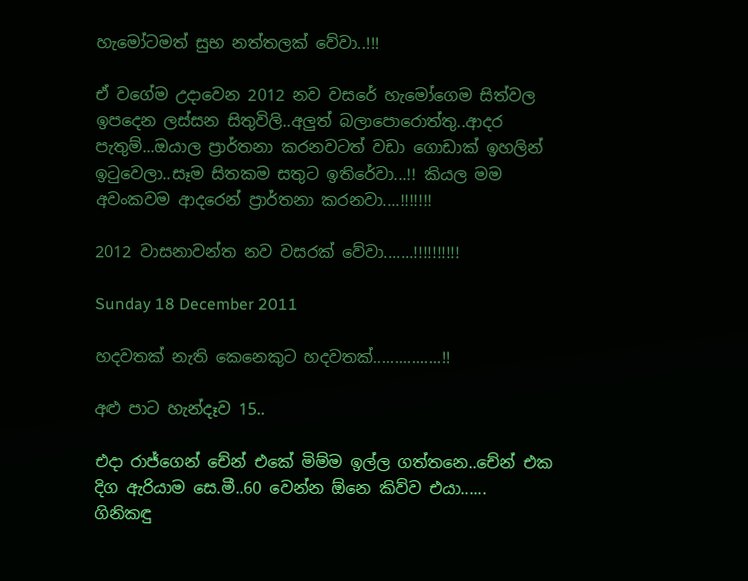හැමෝටමත් සුභ නත්තලක් වේවා..!!!

ඒ වගේම උදාවෙන 2012 නව වසරේ හැමෝගෙම සිත්වල ඉපදෙන ලස්සන සිතුවිලි..අලුත් බලාපොරොත්තු..ආදර පැතුම්...ඔයාල ප්‍රාර්තනා කරනවටත් වඩා ගොඩාක් ඉහලින් ඉටුවෙලා..සෑම සිතකම සතුට ඉතිරේවා...!! කියල මම අවංකවම ආදරෙන් ප්‍රාර්තනා කරනවා....!!!!!!!

2012 වාසනාවන්ත නව වසරක් වේවා.......!!!!!!!!!!

Sunday 18 December 2011

හදවතක් නැති කෙනෙකුට හදවතක්................!!

අළු පාට හැන්දෑව 15..

එදා රාජ්ගෙන් චේන් එකේ මිම්ම ඉල්ල ගත්තනෙ..චේන් එක දිග ඇරියාම සෙ.මී..60 වෙන්න ඕනෙ කිව්ව එයා......
ගිනිකඳු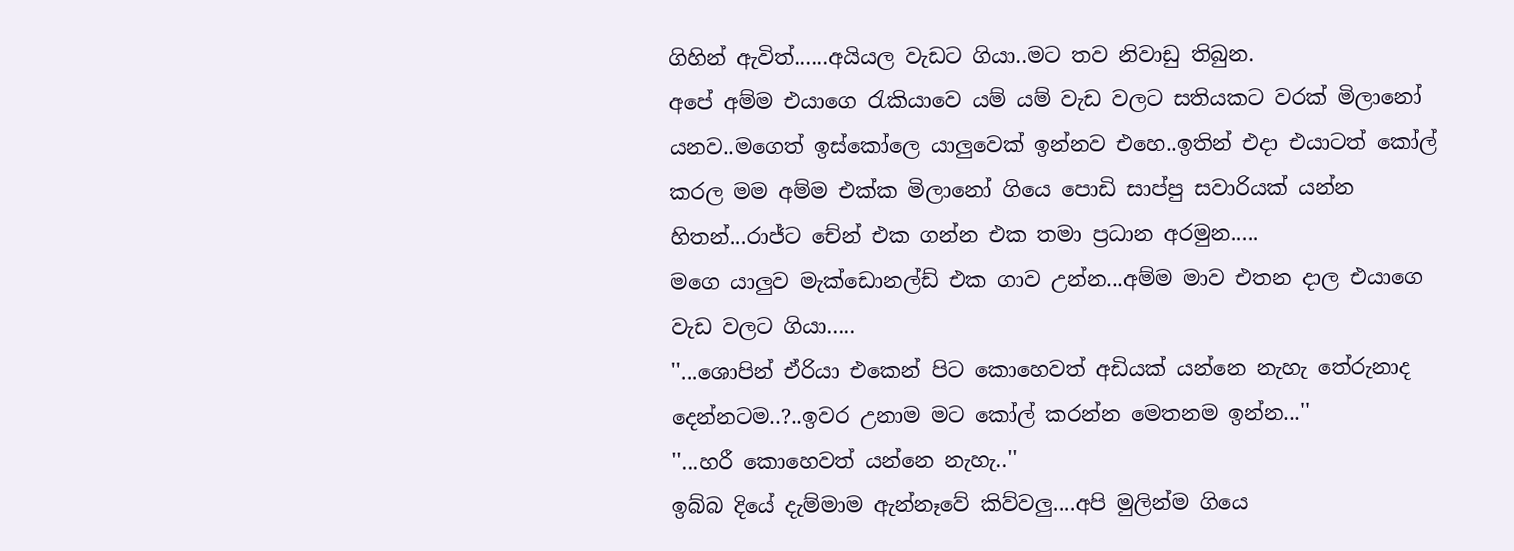ගිහින් ඇවිත්......අයියල වැඩට ගියා..මට තව නිවාඩු තිබුන.
අපේ අම්ම එයාගෙ රැකියාවෙ යම් යම් වැඩ වලට සතියකට වරක් මිලානෝ යනව..මගෙත් ඉස්කෝලෙ යාලුවෙක් ඉන්නව එහෙ..ඉතින් එදා එයාටත් කෝල් කරල මම අම්ම එක්ක මිලානෝ ගියෙ පොඩි සාප්පු සවාරියක් යන්න හිතන්...රාජ්ට චේන් එක ගන්න එක තමා ප්‍රධාන අරමුන.....
මගෙ යාලුව මැක්ඩොනල්ඩ් එක ගාව උන්න...අම්ම මාව එතන දාල එයාගෙ වැඩ වලට ගියා.....
''...ශොපින් ඒරියා එකෙන් පිට කොහෙවත් අඩියක් යන්නෙ නැහැ තේරුනාද දෙන්නටම..?..ඉවර උනාම මට කෝල් කරන්න මෙතනම ඉන්න...''
''...හරී කොහෙවත් යන්නෙ නැහැ..''
ඉබ්බ දියේ දැම්මාම ඇන්නෑවේ කිව්වලු....අපි මුලින්ම ගියෙ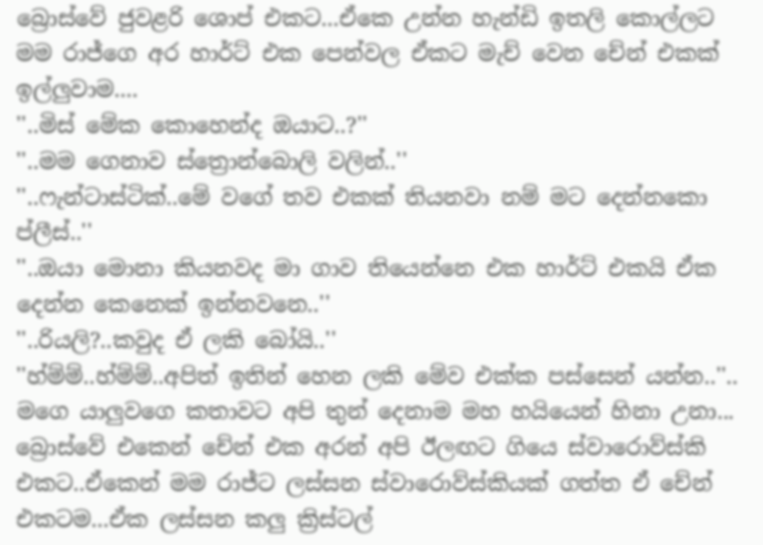බ්‍රොස්වේ ජුවළරි ශොප් එකට...ඒකෙ උන්න හැන්ඩි ඉතලි කොල්ලට මම රාජ්ගෙ අර හාර්ට් එක පෙන්වල ඒකට මැච් වෙන චේන් එකක් ඉල්ලුවාම....
''..මිස් මේක කොහෙන්ද ඔයාට..?''
''..මම ගෙනාව ස්ත්‍රොන්බොලි වලින්..''
''..ෆැන්ටාස්ටික්..මේ වගේ තව එකක් තියනවා නම් මට දෙන්නකො ප්ලීස්..''
''..ඔයා මොනා කියනවද මා ගාව තියෙන්නෙ එක හාර්ට් එකයි ඒක දෙන්න කෙනෙක් ඉන්නවනෙ..''
''..රියලි?..කවුද ඒ ලකි බෝයි..''
''හ්ම්ම්..හ්ම්ම්..අපිත් ඉතින් හෙන ලකි මේව එක්ක පස්සෙන් යන්න..''.. මගෙ යාලුවගෙ කතාවට අපි තුන් දෙනාම මහ හයියෙන් හිනා උනා...
බ්‍රොස්වේ එකෙන් චේන් එක අරන් අපි ඊලඟට ගියෙ ස්වාරොව්ස්කි එකට..ඒකෙන් මම රාජ්ට ලස්සන ස්වාරොව්ස්කියක් ගත්ත ඒ චේන් එකටම...ඒක ලස්සන කලු ක්‍රිස්ටල්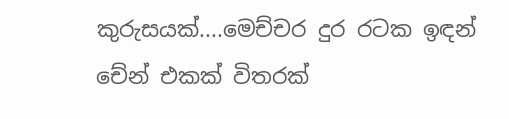කුරුසයක්....මෙච්චර දුර රටක ඉඳන් චේන් එකක් විතරක්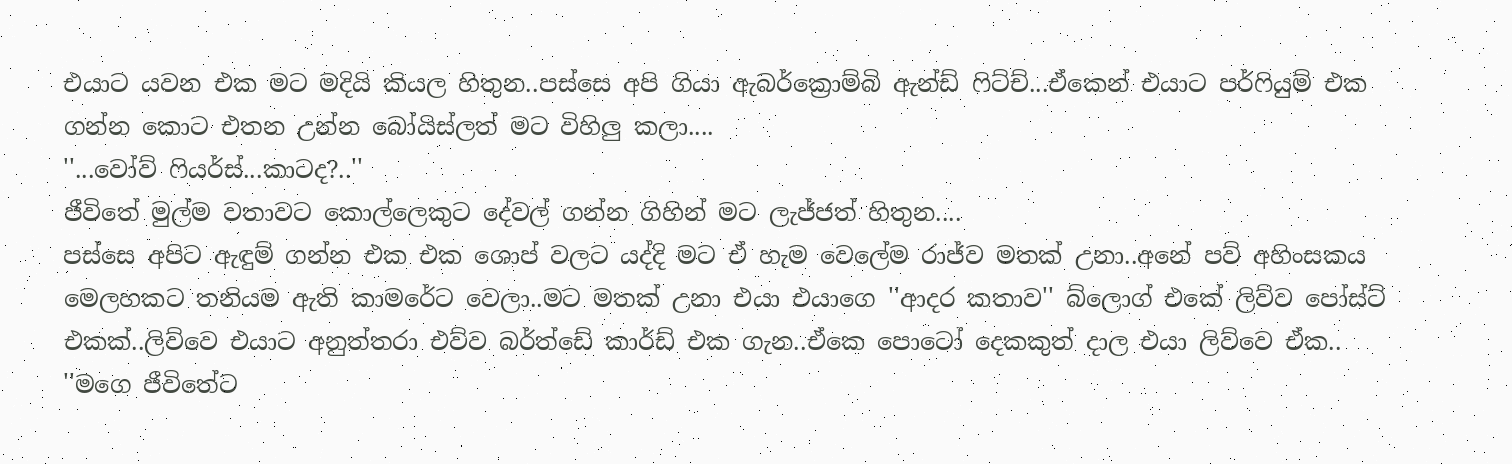එයාට යවන එක මට මදියි කියල හිතුන..පස්සෙ අපි ගියා ඇබර්ක්‍රොම්බි ඇන්ඩ් ෆිට්ච්...ඒකෙන් එයාට පර්ෆියුම් එක ගන්න කොට එතන උන්න බෝයිස්ලත් මට විහිලු කලා....
''...වෝව් ෆියර්ස්...කාටද?..''
ජීවිතේ මුල්ම වතාවට කොල්ලෙකුට දේවල් ගන්න ගිහින් මට ලැජ්ජත් හිතුන....
පස්සෙ අපිට ඇඳුම් ගන්න එක එක ශොප් වලට යද්දි මට ඒ හැම වෙලේම රාජ්ව මතක් උනා..අනේ පව් අහිංසකය මෙලහකට තනියම ඇති කාමරේට වෙලා..මට මතක් උනා එයා එයාගෙ ''ආදර කතාව'' බ්ලොග් එකේ ලිව්ව පෝස්ට් එකක්..ලිව්වෙ එයාට අනුත්තරා එව්ව බර්ත්ඩේ කාර්ඩ් එක ගැන..ඒකෙ පොටෝ දෙකකුත් දාල එයා ලිව්වෙ ඒක.. ''මගෙ ජීවිතේට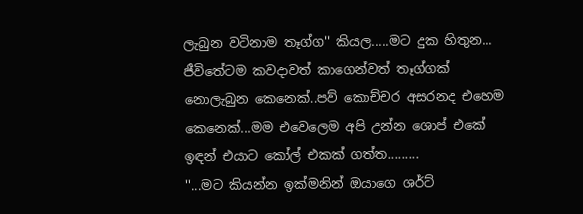ලැබුන වටිනාම තෑග්ග'' කියල.....මට දුක හිතුන... ජීවිතේටම කවදාවත් කාගෙන්වත් තෑග්ගක් නොලැබුන කෙනෙක්..පව් කොච්චර අසරනද එහෙම කෙනෙක්...මම එවෙලෙම අපි උන්න ශොප් එකේ ඉඳන් එයාට කෝල් එකක් ගත්ත.........
''...මට කියන්න ඉක්මනින් ඔයාගෙ ශර්ට්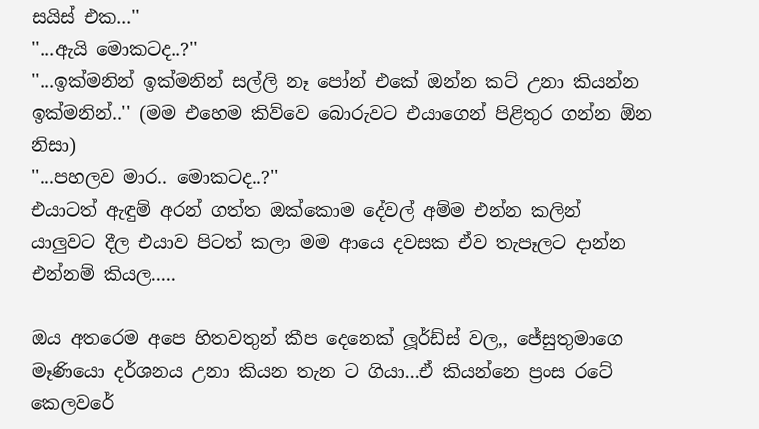සයිස් එක...''
''...ඇයි මොකටද..?''
''...ඉක්මනින් ඉක්මනින් සල්ලි නෑ පෝන් එකේ ඔන්න කට් උනා කියන්න ඉක්මනින්..'' (මම එහෙම කිව්වෙ බොරුවට එයාගෙන් පිළිතුර ගන්න ඕන නිසා)
''...පහලව මාර.. මොකටද..?''
එයාටත් ඇඳුම් අරන් ගත්ත ඔක්කොම දේවල් අම්ම එන්න කලින් යාලුවට දීල එයාව පිටත් කලා මම ආයෙ දවසක ඒව තැපෑලට දාන්න එන්නම් කියල.....

ඔය අතරෙම අපෙ හිතවතුන් කීප දෙනෙක් ලූර්ඩ්ස් වල,, ජේසුතුමාගෙ මෑණියො දර්ශනය උනා කියන තැන ට ගියා...ඒ කියන්නෙ ප්‍රංස රටේ කෙලවරේ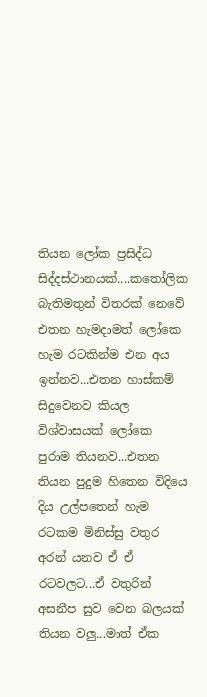තියන ලෝක ප්‍රසිද්ධ සිද්දස්ථානයක්....කතෝලික බැතිමතුන් විතරක් නෙවේ එතන හැමදාමත් ලෝකෙ හැම රටකින්ම එන අය ඉන්නව...එතන හාස්කම් සිදුවෙනව කියල විශ්වාසයක් ලෝකෙ පුරාම තියනව...එතන තියන පුදුම හිතෙන විදියෙ දිය උල්පතෙන් හැම රටකම මිනිස්සු වතුර අරන් යනව ඒ ඒ රටවලට...ඒ වතුරින් අසනීප සුව වෙන බලයක් තියන වලු...මාත් ඒක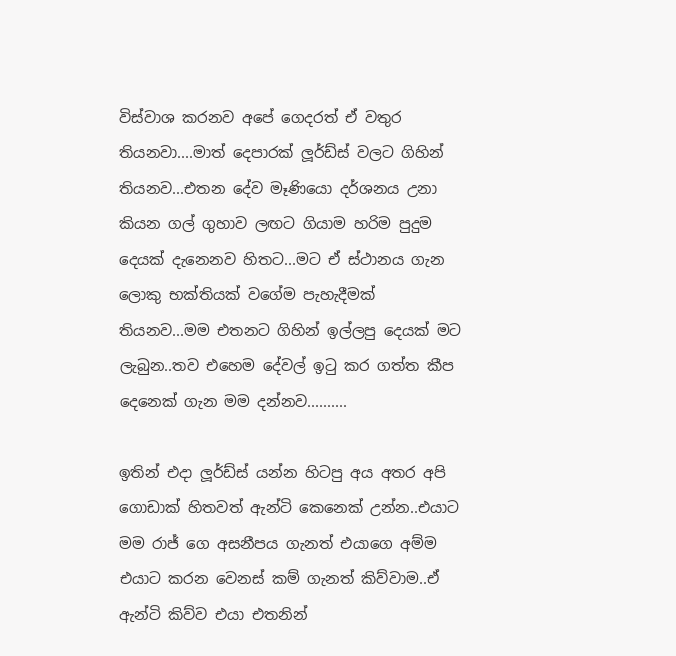විස්වාශ කරනව අපේ ගෙදරත් ඒ වතුර තියනවා....මාත් දෙපාරක් ලූර්ඩ්ස් වලට ගිහින් තියනව...එතන දේව මෑණියො දර්ශනය උනා කියන ගල් ගුහාව ලඟට ගියාම හරිම පුදුම දෙයක් දැනෙනව හිතට...මට ඒ ස්ථානය ගැන ලොකු භක්තියක් වගේම පැහැදීමක් තියනව...මම එතනට ගිහින් ඉල්ලපු දෙයක් මට ලැබුන..තව එහෙම දේවල් ඉටු කර ගත්ත කීප දෙනෙක් ගැන මම දන්නව..........

ඉතින් එදා ලූර්ඩ්ස් යන්න හිටපු අය අතර අපි ගොඩාක් හිතවත් ඇන්ටි කෙනෙක් උන්න..එයාට මම රාජ් ගෙ අසනීපය ගැනත් එයාගෙ අම්ම එයාට කරන වෙනස් කම් ගැනත් කිව්වාම..ඒ ඇන්ටි කිව්ව එයා එතනින්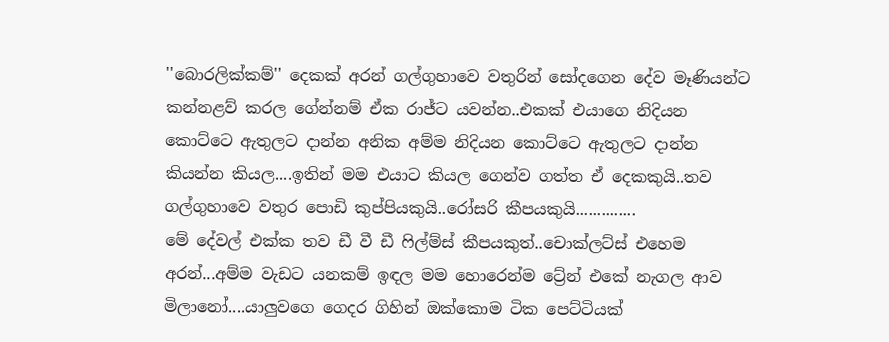''බොරලික්කම්'' දෙකක් අරන් ගල්ගුහාවෙ වතුරින් සෝදගෙන දේව මෑණියන්ට කන්නළව් කරල ගේන්නම් ඒක රාජ්ට යවන්න..එකක් එයාගෙ නිදියන කොට්ටෙ ඇතුලට දාන්න අනික අම්ම නිදියන කොට්ටෙ ඇතුලට දාන්න කියන්න කියල....ඉතින් මම එයාට කියල ගෙන්ව ගත්ත ඒ දෙකකුයි..තව ගල්ගුහාවෙ වතුර පොඩි කුප්පියකුයි..රෝසරි කීපයකුයි..............
මේ දේවල් එක්ක තව ඩී වී ඩී ෆිල්ම්ස් කීපයකුත්..චොක්ලට්ස් එහෙම අරන්...අම්ම වැඩට යනකම් ඉඳල මම හොරෙන්ම ට්‍රේන් එකේ නැගල ආව මිලානෝ....යාලුවගෙ ගෙදර ගිහින් ඔක්කොම ටික පෙට්ටියක්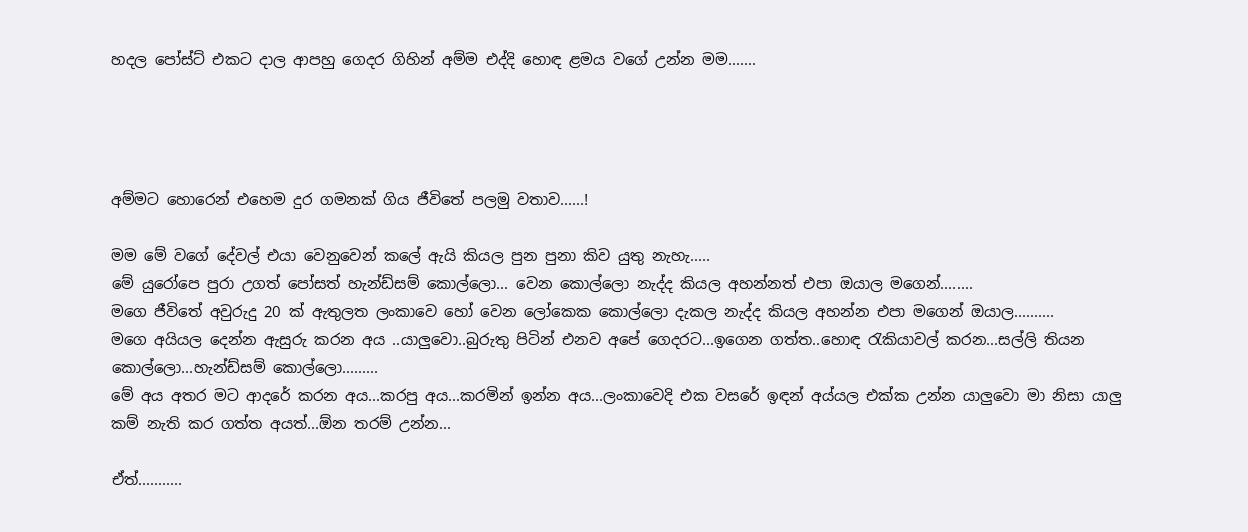හදල පෝස්ට් එකට දාල ආපහු ගෙදර ගිහින් අම්ම එද්දි හොඳ ළමය වගේ උන්න මම.......




අම්මට හොරෙන් එහෙම දුර ගමනක් ගිය ජීවිතේ පලමු වතාව......!

මම මේ වගේ දේවල් එයා වෙනුවෙන් කලේ ඇයි කියල පුන පුනා කිව යුතු නැහැ.....
මේ යුරෝපෙ පුරා උගත් පෝසත් හැන්ඩ්සම් කොල්ලො... වෙන කොල්ලො නැද්ද කියල අහන්නත් එපා ඔයාල මගෙන්........
මගෙ ජීවිතේ අවුරුදු 20 ක් ඇතුලත ලංකාවෙ හෝ වෙන ලෝකෙක කොල්ලො දැකල නැද්ද කියල අහන්න එපා මගෙන් ඔයාල..........
මගෙ අයියල දෙන්න ඇසුරු කරන අය ..යාලුවො..බුරුතු පිටින් එනව අපේ ගෙදරට...ඉගෙන ගත්ත..හොඳ රැකියාවල් කරන...සල්ලි තියන කොල්ලො...හැන්ඩ්සම් කොල්ලො.........
මේ අය අතර මට ආදරේ කරන අය...කරපු අය...කරමින් ඉන්න අය...ලංකාවෙදි එක වසරේ ඉඳන් අය්යල එක්ක උන්න යාලුවො මා නිසා යාලු කම් නැති කර ගත්ත අයත්...ඕන තරම් උන්න...

ඒත්...........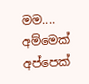මම.... අම්මෙක් අප්පෙක්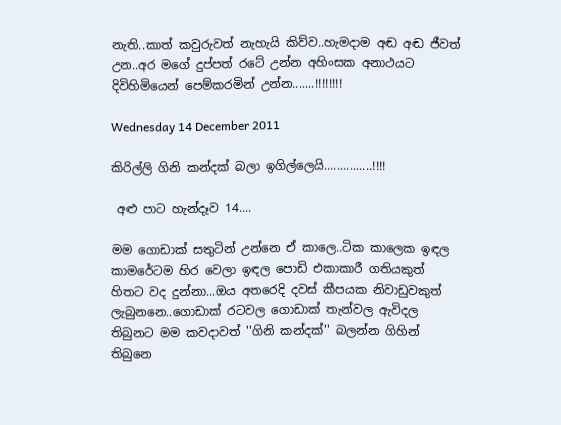නැති..කාත් කවුරුවත් නැහැයි කිව්ව..හැමදාම අඬ අඬ ජීවත් උන..අර මගේ දුප්පත් රටේ උන්න අහිංසක අනාථයට දිවිහිමියෙන් පෙම්කරමින් උන්න.......!!!!!!!!

Wednesday 14 December 2011

කිරිල්ලි ගිනි කන්දක් බලා ඉගිල්ලෙයි...............!!!!

 අළු පාට හැන්දෑව 14....

මම ගොඩාක් සතුටින් උන්නෙ ඒ කාලෙ..ටික කාලෙක ඉඳල කාමරේටම හිර වෙලා ඉඳල පොඩි එකාකාරී ගතියකුත් හිතට වද දුන්නා...ඔය අතරෙදි දවස් කීපයක නිවාඩුවකුත් ලැබුනනෙ..ගොඩාක් රටවල ගොඩාක් තැන්වල ඇවිදල තිබුනට මම කවදාවත් ''ගිනි කන්දක්'' බලන්න ගිහින් තිබුනෙ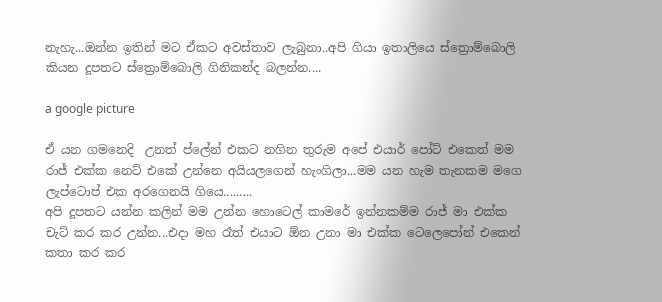නැහැ...ඔන්න ඉතින් මට ඒකට අවස්තාව ලැබුනා..අපි ගියා ඉතාලියෙ ස්ත්‍රොම්බොලි කියන දූපතට ස්ත්‍රොම්බොලි ගිනිකන්ද බලන්න....

a google picture

ඒ යන ගමනෙදි  උනත් ප්ලේන් එකට නගින තුරුම අපේ එයාර් පෝට් එකෙත් මම රාජ් එක්ක නෙට් එකේ උන්නෙ අයියලගෙන් හැංගිලා...මම යන හැම තැනකම මගෙ ලැප්ටොප් එක අරගෙනයි ගියෙ.........
අපි දූපතට යන්න කලින් මම උන්න හොටෙල් කාමරේ ඉන්නකම්ම රාජ් මා එක්ක චැට් කර කර උන්න...එදා මහ රෑත් එයාට ඕන උනා මා එක්ක ටෙලෙපෝන් එකෙන් කතා කර කර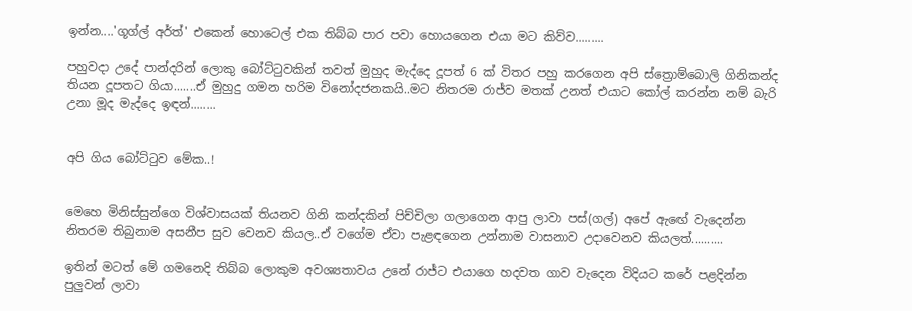ඉන්න....'ගූග්ල් අර්ත්' එකෙන් හොටෙල් එක තිබ්බ පාර පවා හොයගෙන එයා මට කිව්ව.........

පහුවදා උදේ පාන්දරින් ලොකු බෝට්ටුවකින් තවත් මුහුද මැද්දෙ දූපත් 6 ක් විතර පහු කරගෙන අපි ස්ත්‍රොම්බොලි ගිනිකන්ද තියන දූපතට ගියා.......ඒ මුහුදු ගමන හරිම විනෝදජනකයි..මට නිතරම රාජ්ව මතක් උනත් එයාට කෝල් කරන්න නම් බැරි උනා මූද මැද්දෙ ඉඳන්........


අපි ගිය බෝට්ටුව මේක..!


මෙහෙ මිනිස්සුන්ගෙ විශ්වාසයක් තියනව ගිනි කන්දකින් පිච්චිලා ගලාගෙන ආපු ලාවා පස්(ගල්) අපේ ඇඟේ වැදෙන්න නිතරම තිබුනාම අසනීප සුව වෙනව කියල..ඒ වගේම ඒවා පැළඳගෙන උන්නාම වාසනාව උදාවෙනව කියලත්..........

ඉතින් මටත් මේ ගමනෙදි තිබ්බ ලොකුම අවශ්‍යතාවය උනේ රාජ්ට එයාගෙ හදවත ගාව වැදෙන විදියට කරේ පළදින්න පුලුවන් ලාවා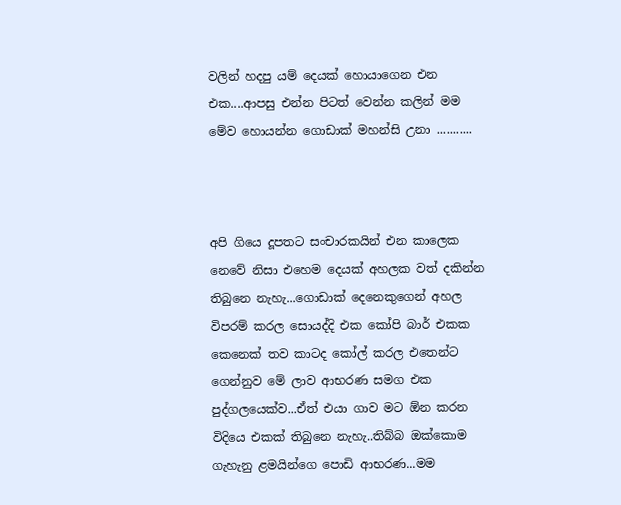වලින් හදපු යම් දෙයක් හොයාගෙන එන එක....ආපසු එන්න පිටත් වෙන්න කලින් මම මේව හොයන්න ගොඩාක් මහන්සි උනා ...........



අපි ගියෙ දූපතට සංචාරකයින් එන කාලෙක නෙවේ නිසා එහෙම දෙයක් අහලක වත් දකින්න තිබුනෙ නැහැ...ගොඩාක් දෙනෙකුගෙන් අහල විපරම් කරල සොයද්දි එක කෝපි බාර් එකක කෙනෙක් තව කාටද කෝල් කරල එතෙන්ට ගෙන්නුව මේ ලාව ආභරණ සමග එක පුද්ගලයෙක්ව...ඒත් එයා ගාව මට ඕන කරන විදියෙ එකක් තිබුනෙ නැහැ..තිබ්බ ඔක්කොම ගැහැනු ළමයින්ගෙ පොඩි ආභරණ...මම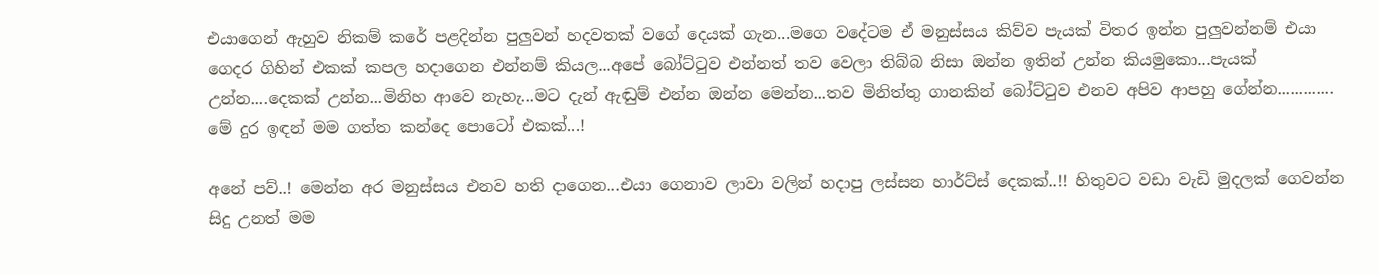එයාගෙන් ඇහුව නිකම් කරේ පළදින්න පුලුවන් හදවතක් වගේ දෙයක් ගැන...මගෙ වදේටම ඒ මනුස්සය කිව්ව පැයක් විතර ඉන්න පුලුවන්නම් එයා ගෙදර ගිහින් එකක් කපල හදාගෙන එන්නම් කියල...අපේ බෝට්ටුව එන්නත් තව වෙලා තිබ්බ නිසා ඔන්න ඉතින් උන්න කියමුකො...පැයක් උන්න....දෙකක් උන්න...මිනිහ ආවෙ නැහැ...මට දැන් ඇඬුම් එන්න ඔන්න මෙන්න...තව මිනිත්තු ගානකින් බෝට්ටුව එනව අපිව ආපහු ගේන්න.............
මේ දුර ඉඳන් මම ගත්ත කන්දෙ පොටෝ එකක්...!

අනේ පව්..! මෙන්න අර මනුස්සය එනව හති දාගෙන...එයා ගෙනාව ලාවා වලින් හදාපු ලස්සන හාර්ට්ස් දෙකක්..!! හිතුවට වඩා වැඩි මුදලක් ගෙවන්න සිදු උනත් මම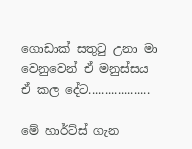ගොඩාක් සතුටු උනා මා වෙනුවෙන් ඒ මනුස්සය ඒ කල දේට...................

මේ හාර්ට්ස් ගැන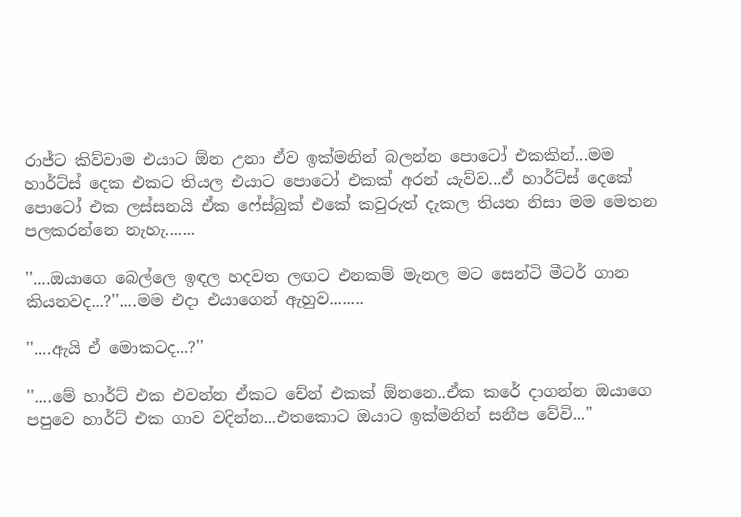රාජ්ට කිව්වාම එයාට ඕන උනා ඒව ඉක්මනින් බලන්න පොටෝ එකකින්...මම හාර්ට්ස් දෙක එකට තියල එයාට පොටෝ එකක් අරන් යැව්ව...ඒ හාර්ට්ස් දෙකේ පොටෝ එක ලස්සනයි ඒක ෆේස්බුක් එකේ කවුරුත් දැකල තියන නිසා මම මෙතන පලකරන්නෙ නැහැ.......

''....ඔයාගෙ බෙල්ලෙ ඉඳල හදවත ලඟට එනකම් මැනල මට සෙන්ටි මීටර් ගාන කියනවද...?''....මම එදා එයාගෙන් ඇහුව........

''....ඇයි ඒ මොකටද...?''

''....මේ හාර්ට් එක එවන්න ඒකට චේන් එකක් ඕනනෙ..ඒක කරේ දාගන්න ඔයාගෙ පපුවෙ හාර්ට් එක ගාව වදින්න...එතකොට ඔයාට ඉක්මනින් සනීප වේවි...''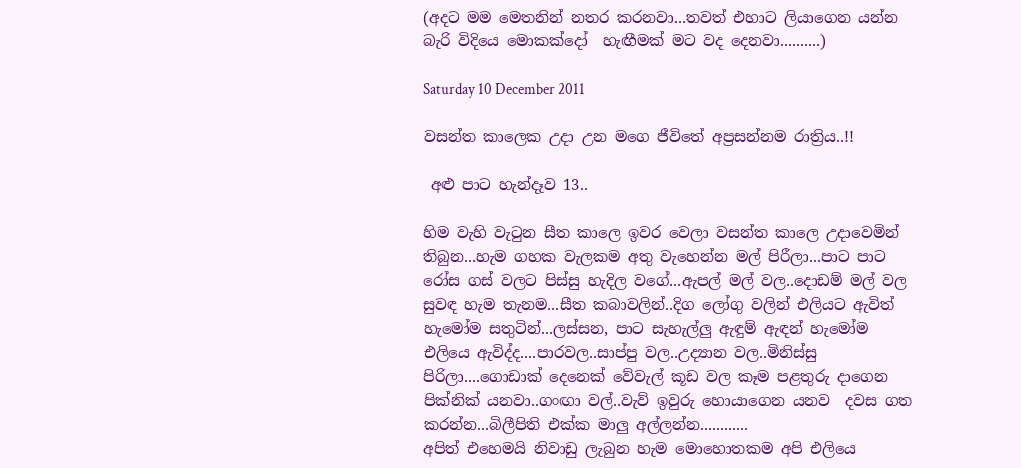(අදට මම මෙතනින් නතර කරනවා...තවත් එහාට ලියාගෙන යන්න බැරි විදියෙ මොකක්දෝ  හැඟීමක් මට වද දෙනවා..........)

Saturday 10 December 2011

වසන්ත කාලෙක උදා උන මගෙ ජීවිතේ අප්‍රසන්නම රාත්‍රිය..!!

 අළු පාට හැන්දෑව 13..

හිම වැහි වැටුන සීත කාලෙ ඉවර වෙලා වසන්ත කාලෙ උදාවෙමින් තිබුන...හැම ගහක වැලකම අතු වැහෙන්න මල් පිරීලා...පාට පාට රෝස ගස් වලට පිස්සු හැදිල වගේ...ඇපල් මල් වල..දොඩම් මල් වල සුවඳ හැම තැනම...සීත කබාවලින්..දිග ලෝගු වලින් එලියට ඇවිත් හැමෝම සතුටින්...ලස්සන, පාට සැහැල්ලු ඇඳුම් ඇඳන් හැමෝම එලියෙ ඇවිද්ද....පාරවල..සාප්පු වල..උද්‍යාන වල..මිනිස්සු පිරිලා....ගොඩාක් දෙනෙක් වේවැල් කූඩ වල කෑම පළතුරු දාගෙන පික්නික් යනවා..ගංඟා වල්..වැව් ඉවුරු හොයාගෙන යනව  දවස ගත කරන්න...බිලීපිති එක්ක මාලු අල්ලන්න............
අපිත් එහෙමයි නිවාඩු ලැබුන හැම මොහොතකම අපි එලියෙ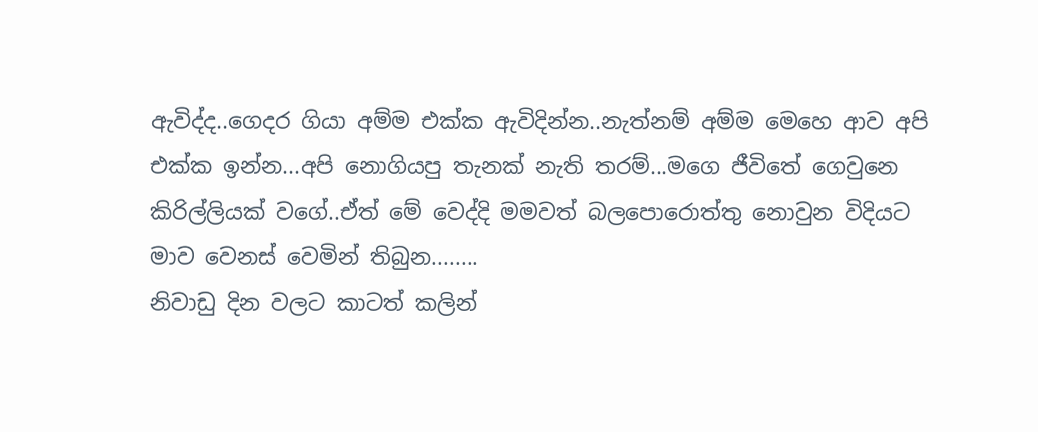ඇවිද්ද..ගෙදර ගියා අම්ම එක්ක ඇවිදින්න..නැත්නම් අම්ම මෙහෙ ආව අපි එක්ක ඉන්න...අපි නොගියපු තැනක් නැති තරම්...මගෙ ජීවිතේ ගෙවුනෙ කිරිල්ලියක් වගේ..ඒත් මේ වෙද්දි මමවත් බලපොරොත්තු නොවුන විදියට මාව වෙනස් වෙමින් තිබුන........
නිවාඩු දින වලට කාටත් කලින්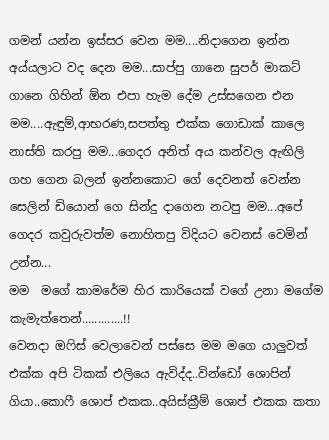ගමන් යන්න ඉස්සර වෙන මම....නිදාගෙන ඉන්න අය්යලාට වද දෙන මම...සාප්පු ගානෙ සුපර් මාකට් ගානෙ ගිහින් ඕන එපා හැම දේම උස්සගෙන එන මම....ඇඳුම්,ආභරණ,සපත්තු එක්ක ගොඩාක් කාලෙ නාස්ති කරපු මම...ගෙදර අනිත් අය කන්වල ඇඟිලි ගහ ගෙන බලන් ඉන්නකොට ගේ දෙවනත් වෙන්න සෙලින් ඩියොන් ගෙ සින්දු දාගෙන නටපු මම...අපේ ගෙදර කවුරුවත්ම නොහිතපු විදියට වෙනස් වෙමින් උන්න...
මම  මගේ කාමරේම හිර කාරියෙක් වගේ උනා මගේම කැමැත්තෙන්.............!!
වෙනදා ඔෆිස් වෙලාවෙන් පස්සෙ මම මගෙ යාලුවත් එක්ක අපි ටිකක් එලියෙ ඇවිද්ද..වින්ඩෝ ශොපින් ගියා..කොෆී ශොප් එකක..අයිස්ක්‍රීම් ශොප් එකක කතා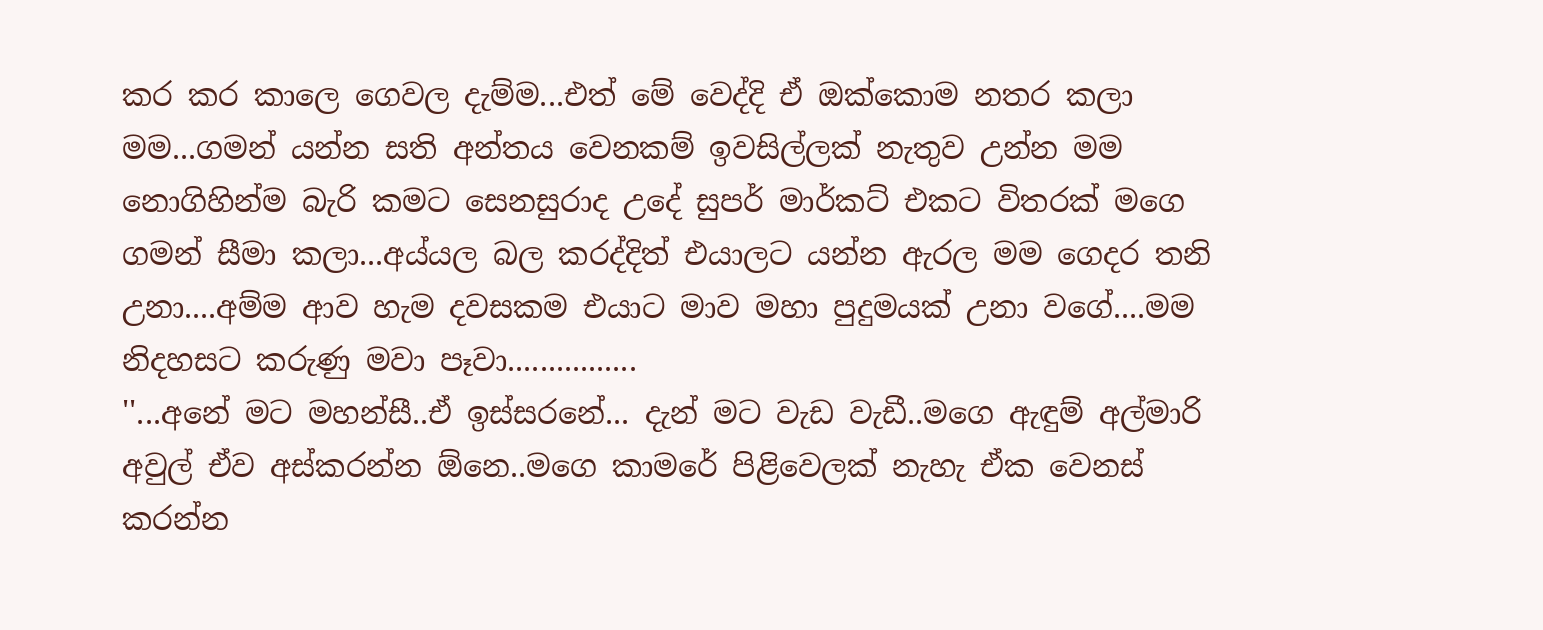කර කර කාලෙ ගෙවල දැම්ම...එත් මේ වෙද්දි ඒ ඔක්කොම නතර කලා මම...ගමන් යන්න සති අන්තය වෙනකම් ඉවසිල්ලක් නැතුව උන්න මම නොගිහින්ම බැරි කමට සෙනසුරාද උදේ සුපර් මාර්කට් එකට විතරක් මගෙ ගමන් සීමා කලා...අය්යල බල කරද්දිත් එයාලට යන්න ඇරල මම ගෙදර තනි උනා....අම්ම ආව හැම දවසකම එයාට මාව මහා පුදුමයක් උනා වගේ....මම නිදහසට කරුණු මවා පෑවා................
''...අනේ මට මහන්සී..ඒ ඉස්සරනේ... දැන් මට වැඩ වැඩී..මගෙ ඇඳුම් අල්මාරි අවුල් ඒව අස්කරන්න ඕනෙ..මගෙ කාමරේ පිළිවෙලක් නැහැ ඒක වෙනස් කරන්න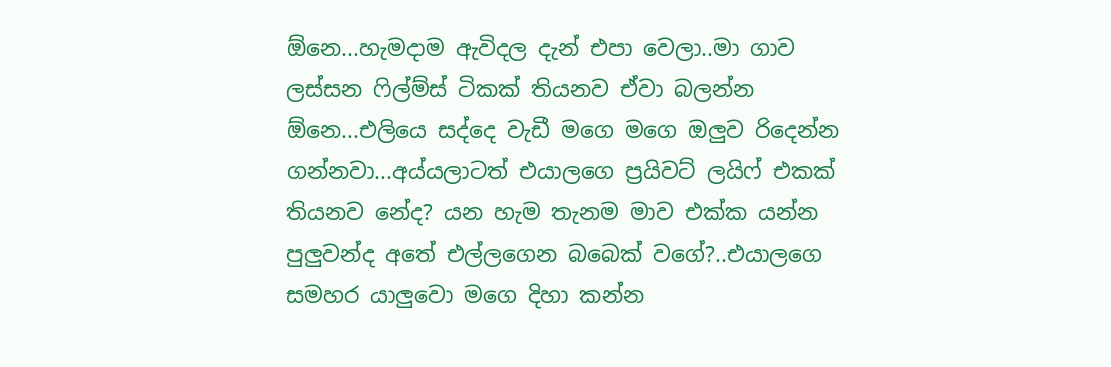ඕනෙ...හැමදාම ඇවිදල දැන් එපා වෙලා..මා ගාව ලස්සන ෆිල්ම්ස් ටිකක් තියනව ඒවා බලන්න ඕනෙ...එලියෙ සද්දෙ වැඩී මගෙ මගෙ ඔලුව රිදෙන්න ගන්නවා...අය්යලාටත් එයාලගෙ ප්‍රයිවට් ලයිෆ් එකක් තියනව නේද? යන හැම තැනම මාව එක්ක යන්න පුලුවන්ද අතේ එල්ලගෙන බබෙක් වගේ?..එයාලගෙ සමහර යාලුවො මගෙ දිහා කන්න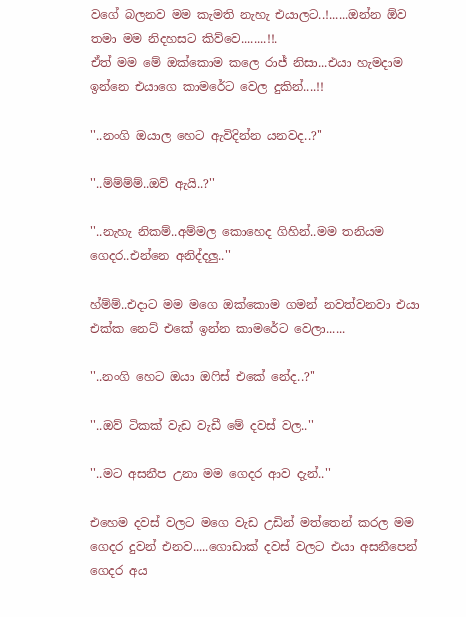වගේ බලනව මම කැමති නැහැ එයාලට..!......ඔන්න ඕව තමා මම නිදහසට කිව්වෙ........!!.
ඒත් මම මේ ඔක්කොම කලෙ රාජ් නිසා...එයා හැමදාම ඉන්නෙ එයාගෙ කාමරේට වෙල දුකින්....!!

''..නංගි ඔයාල හෙට ඇවිදින්න යනවද..?''

''..ම්ම්ම්ම්..ඔව් ඇයි..?''

''..නැහැ නිකම්..අම්මල කොහෙද ගිහින්..මම තනියම ගෙදර..එන්නෙ අනිද්දලු..''

හ්ම්ම්..එදාට මම මගෙ ඔක්කොම ගමන් නවත්වනවා එයා එක්ක නෙට් එකේ ඉන්න කාමරේට වෙලා......

''..නංගි හෙට ඔයා ඔෆිස් එකේ නේද..?''

''..ඔව් ටිකක් වැඩ වැඩී මේ දවස් වල..''

''..මට අසනීප උනා මම ගෙදර ආව දැන්..''

එහෙම දවස් වලට මගෙ වැඩ උඩින් මත්තෙන් කරල මම ගෙදර දුවන් එනව.....ගොඩාක් දවස් වලට එයා අසනීපෙන් ගෙදර අය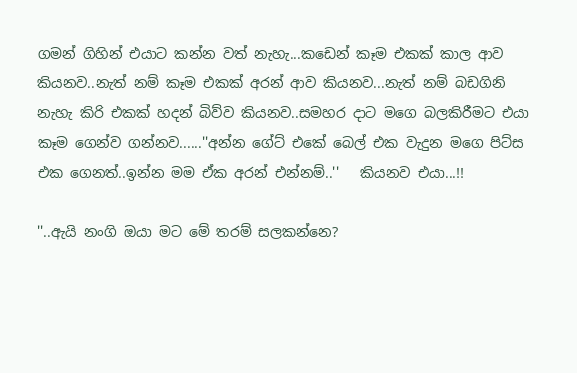ගමන් ගිහින් එයාට කන්න වත් නැහැ...කඩෙන් කෑම එකක් කාල ආව කියනව..නැත් නම් කෑම එකක් අරන් ආව කියනව...නැත් නම් බඩගිනි නැහැ කිරි එකක් හදන් බිව්ව කියනව..සමහර දාට මගෙ බලකිරීමට එයා කෑම ගෙන්ව ගන්නව......''අන්න ගේට් එකේ බෙල් එක වැදුන මගෙ පිට්ස එක ගෙනත්..ඉන්න මම ඒක අරන් එන්නම්..''   කියනව එයා...!!

''..ඇයි නංගි ඔයා මට මේ තරම් සලකන්නෙ?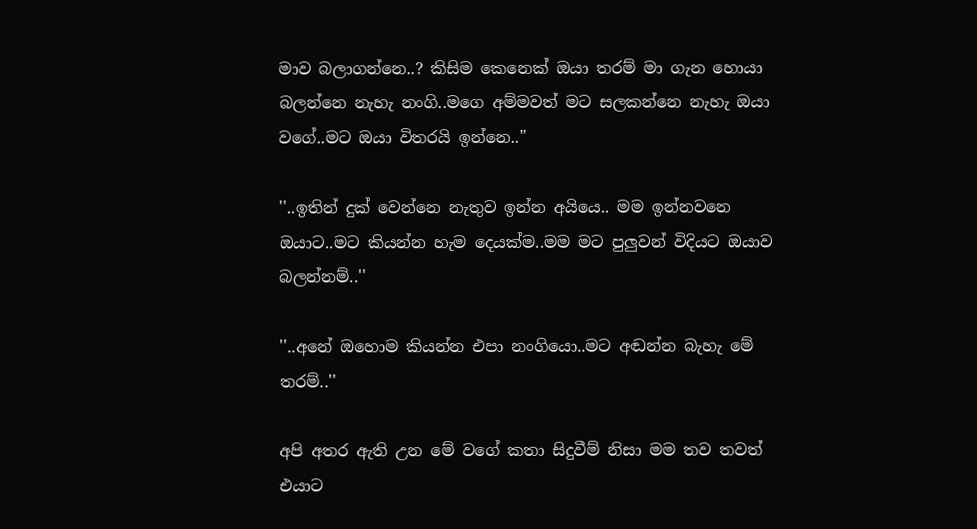මාව බලාගන්නෙ..? කිසිම කෙනෙක් ඔයා තරම් මා ගැන හොයා බලන්නෙ නැහැ නංගි..මගෙ අම්මවත් මට සලකන්නෙ නැහැ ඔයා වගේ..මට ඔයා විතරයි ඉන්නෙ..''

''..ඉතින් දුක් වෙන්නෙ නැතුව ඉන්න අයියෙ.. මම ඉන්නවනෙ ඔයාට..මට කියන්න හැම දෙයක්ම..මම මට පුලුවන් විදියට ඔයාව බලන්නම්..''

''..අනේ ඔහොම කියන්න එපා නංගියො..මට අඬන්න බැහැ මේ තරම්..''

අපි අතර ඇති උන මේ වගේ කතා සිදුවීම් නිසා මම තව තවත් එයාට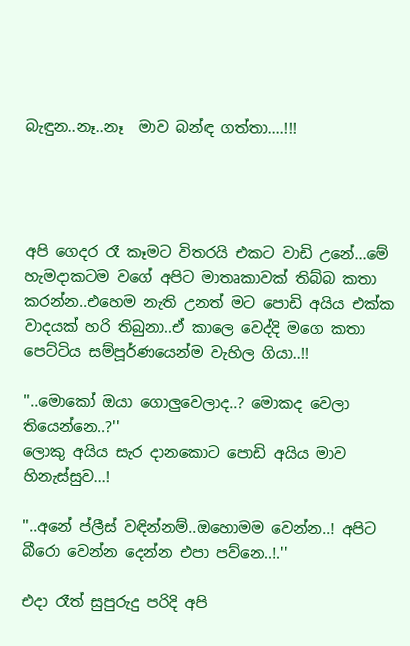බැඳුන..නෑ..නෑ  මාව බන්ඳ ගත්තා....!!!




අපි ගෙදර රෑ කෑමට විතරයි එකට වාඩි උනේ...මේ හැමදාකටම වගේ අපිට මාතෘකාවක් තිබ්බ කතා කරන්න..එහෙම නැති උනත් මට පොඩි අයිය එක්ක වාදයක් හරි තිබුනා..ඒ කාලෙ වෙද්දි මගෙ කතා පෙට්ටිය සම්පූර්ණයෙන්ම වැහිල ගියා..!!

''..මොකෝ ඔයා ගොලුවෙලාද..? මොකද වෙලා තියෙන්නෙ..?''
ලොකු අයිය සැර දානකොට පොඩි අයිය මාව හිනැස්සුව...!

''..අනේ ප්ලීස් වඳින්නම්..ඔහොමම වෙන්න..! අපිට බීරො වෙන්න දෙන්න එපා පව්නෙ..!.''

එදා රෑත් සුපුරුදු පරිදි අපි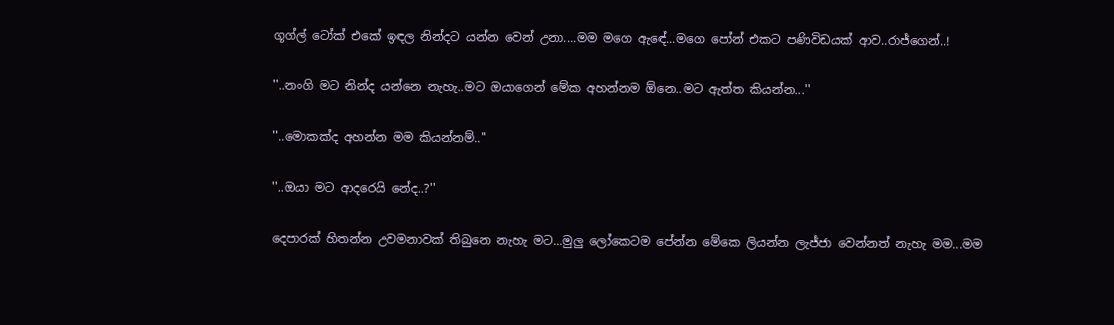ගූග්ල් ටෝක් එකේ ඉඳල නින්දට යන්න වෙන් උනා....මම මගෙ ඇඳේ...මගෙ පෝන් එකට පණිවිඩයක් ආව..රාජ්ගෙන්..!

''..නංගි මට නින්ද යන්නෙ නැහැ..මට ඔයාගෙන් මේක අහන්නම ඕනෙ..මට ඇත්ත කියන්න...''

''..මොකක්ද අහන්න මම කියන්නම්..''

''..ඔයා මට ආදරෙයි නේද..?''

දෙපාරක් හිතන්න උවමනාවක් තිබුනෙ නැහැ මට...මුලු ලෝකෙටම පේන්න මේකෙ ලියන්න ලැජ්ජා වෙන්නත් නැහැ මම...මම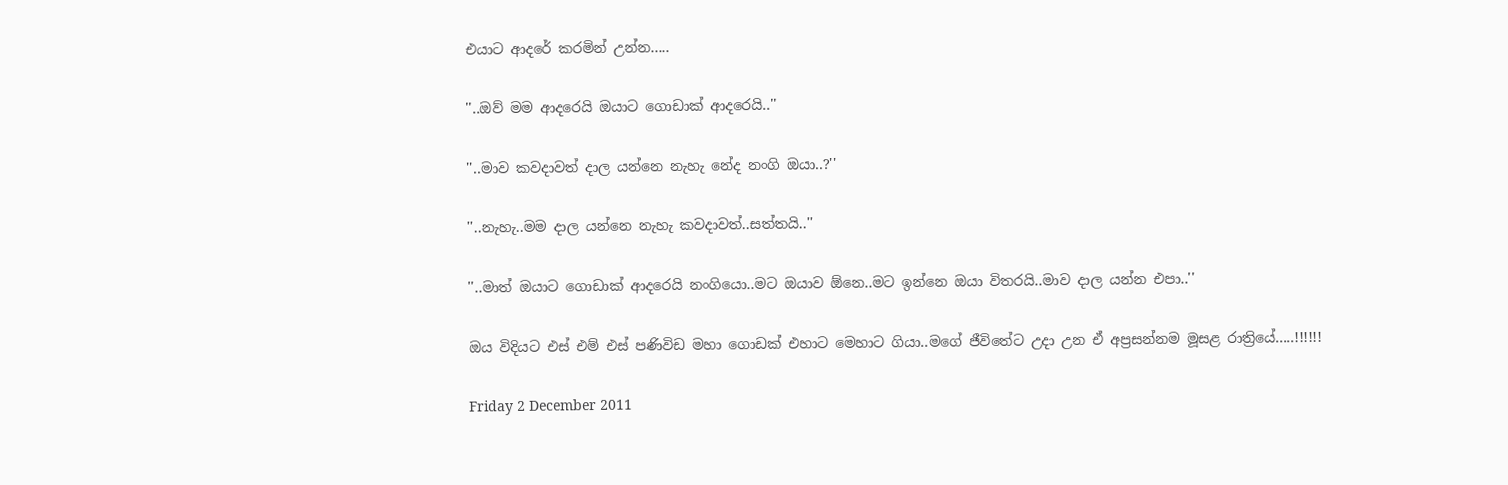එයාට ආදරේ කරමින් උන්න.....

''..ඔව් මම ආදරෙයි ඔයාට ගොඩාක් ආදරෙයි..''

''..මාව කවදාවත් දාල යන්නෙ නැහැ නේද නංගි ඔයා..?''

''..නැහැ..මම දාල යන්නෙ නැහැ කවදාවත්..සත්තයි..''

''..මාත් ඔයාට ගොඩාක් ආදරෙයි නංගියො..මට ඔයාව ඕනෙ..මට ඉන්නෙ ඔයා විතරයි..මාව දාල යන්න එපා..''

ඔය විදියට එස් එම් එස් පණිවිඩ මහා ගොඩක් එහාට මෙහාට ගියා..මගේ ජීවිතේට උදා උන ඒ අප්‍රසන්නම මූසළ රාත්‍රියේ.....!!!!!!

Friday 2 December 2011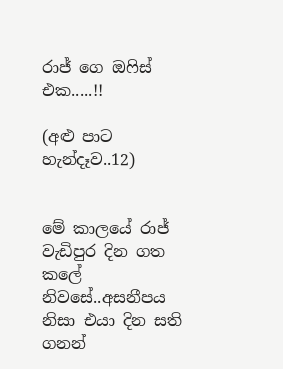රාජ් ගෙ ඔෆිස් එක.....!!

(අළු පාට හැන්දෑව..12)


මේ කාලයේ රාජ් වැඩිපුර දින ගත කලේ නිවසේ..අසනීපය නිසා එයා දින සති ගනන්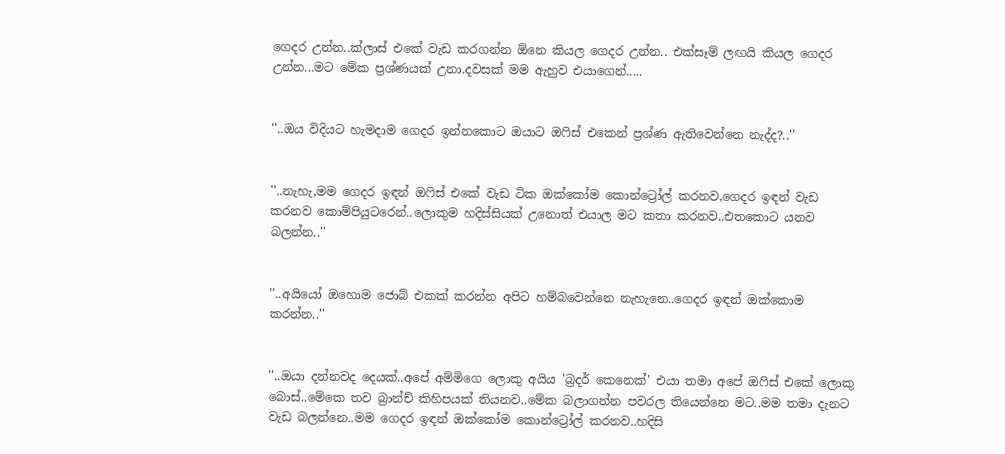ගෙදර උන්න..ක්ලාස් එකේ වැඩ කරගන්න ඕනෙ කියල ගෙදර උන්න.. එක්සෑම් ලඟයි කියල ගෙදර උන්න...මට මේක ප්‍රශ්ණයක් උනා.දවසක් මම ඇහුව එයාගෙන්.....


''..ඔය විදියට හැමදාම ගෙදර ඉන්නකොට ඔයාට ඔෆිස් එකෙන් ප්‍රශ්ණ ඇතිවෙන්නෙ නැද්ද?..''


''..නැහැ,මම ගෙදර ඉඳන් ඔෆිස් එකේ වැඩ ටික ඔක්කෝම කොන්ට්‍රෝල් කරනව,ගෙදර ඉඳන් වැඩ කරනව කොම්පියුටරෙන්..ලොකුම හදිස්සියක් උනොත් එයාල මට කතා කරනව..එතකොට යනව බලන්න..''


''..අයියෝ ඔහොම ජොබ් එකක් කරන්න අපිට හම්බවෙන්නෙ නැහැනෙ..ගෙදර ඉඳන් ඔක්කොම කරන්න..''


''..ඔයා දන්නවද දෙයක්..අපේ අම්මිගෙ ලොකු අයිය 'බ්‍රදර් කෙනෙක්' එයා තමා අපේ ඔෆිස් එකේ ලොකු බොස්..මේකෙ තව බ්‍රාන්ච් කිහිපයක් තියනව..මේක බලාගන්න පවරල තියෙන්නෙ මට..මම තමා දැනට වැඩ බලන්නෙ..මම ගෙදර ඉඳන් ඔක්කෝම කොන්ට්‍රෝල් කරනව..හදිසි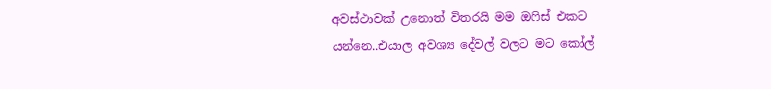අවස්ථාවක් උනොත් විතරයි මම ඔෆිස් එකට යන්නෙ..එයාල අවශ්‍ය දේවල් වලට මට කෝල්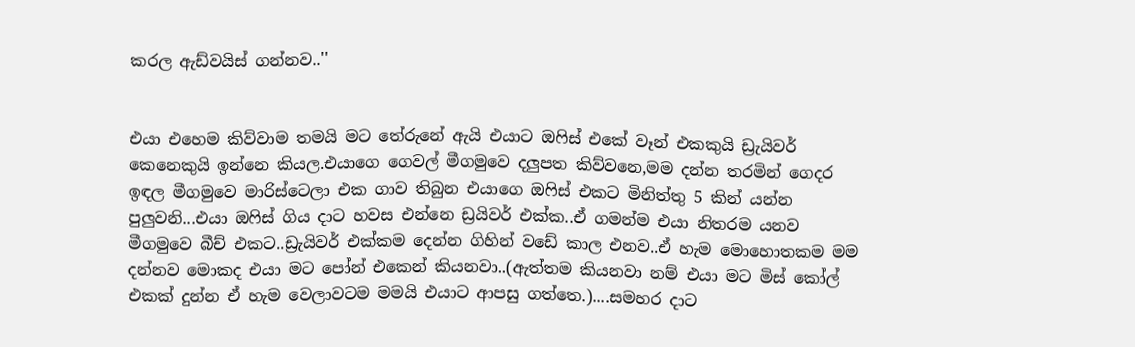කරල ඇඩ්වයිස් ගන්නව..''


එයා එහෙම කිව්වාම තමයි මට තේරුනේ ඇයි එයාට ඔෆිස් එකේ වෑන් එකකුයි ඩ්‍රැයිවර් කෙනෙකුයි ඉන්නෙ කියල.එයාගෙ ගෙවල් මීගමුවෙ දලුපත කිව්වනෙ,මම දන්න තරමින් ගෙදර ඉඳල මීගමුවෙ මාරිස්ටෙලා එක ගාව තිබුන එයාගෙ ඔෆිස් එකට මිනිත්තු 5 කින් යන්න පුලුවනි...එයා ඔෆිස් ගිය දාට හවස එන්නෙ ඩ්‍රයිවර් එක්ක..ඒ ගමන්ම එයා නිතරම යනව මීගමුවෙ බීච් එකට..ඩ්‍රැයිවර් එක්කම දෙන්න ගිහින් වඩේ කාල එනව..ඒ හැම මොහොතකම මම දන්නව මොකද එයා මට පෝන් එකෙන් කියනවා..(ඇත්තම කියනවා නම් එයා මට මිස් කෝල් එකක් දුන්න ඒ හැම වෙලාවටම මමයි එයාට ආපසු ගත්තෙ.)....සමහර දාට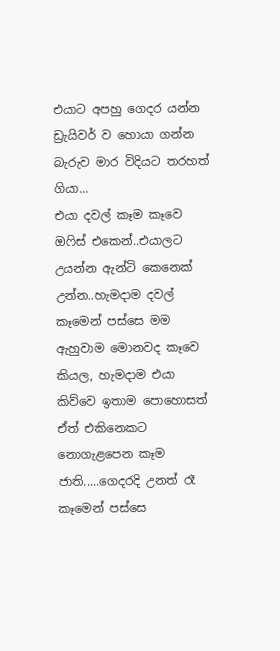එයාට අපහු ගෙදර යන්න ඩ්‍රැයිවර් ව හොයා ගන්න බැරුව මාර විදියට තරහත් ගියා...
එයා දවල් කෑම කෑවෙ ඔෆිස් එකෙන්..එයාලට උයන්න ඇන්ටි කෙනෙක් උන්න..හැමදාම දවල් කෑමෙන් පස්සෙ මම ඇහුවාම මොනවද කෑවෙ කියල, හැමදාම එයා කිව්වෙ ඉතාම පොහොසත් ඒත් එකිනෙකට නොගැළපෙන කෑම ජාති.....ගෙදරදි උනත් රෑ කෑමෙන් පස්සෙ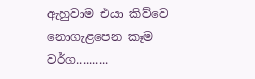ඇහුවාම එයා කිව්වෙ නොගැළපෙන කෑම වර්ග..........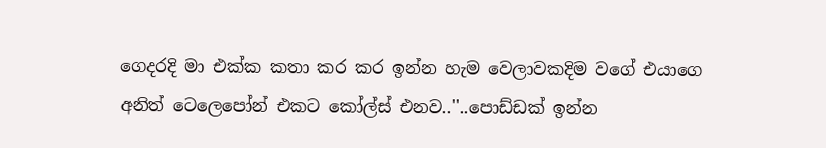ගෙදරදි මා එක්ක කතා කර කර ඉන්න හැම වෙලාවකදිම වගේ එයාගෙ අනිත් ටෙලෙපෝන් එකට කෝල්ස් එනව..''..පොඩ්ඩක් ඉන්න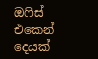ඔෆිස් එකෙන් දෙයක්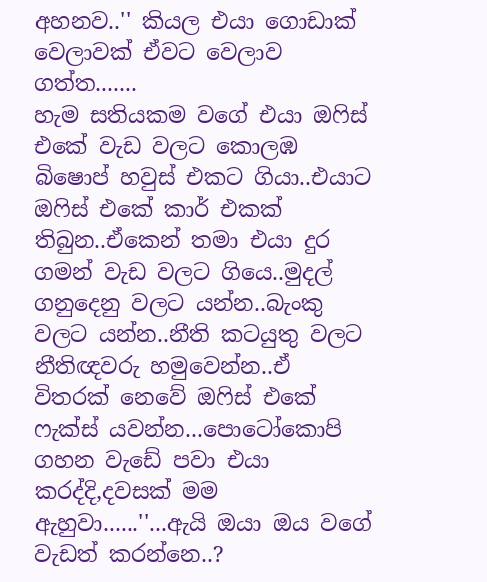අහනව..'' කියල එයා ගොඩාක් වෙලාවක් ඒවට වෙලාව ගත්ත.......
හැම සතියකම වගේ එයා ඔෆිස් එකේ වැඩ වලට කොලඹ බිෂොප් හවුස් එකට ගියා..එයාට ඔෆිස් එකේ කාර් එකක් තිබුන..ඒකෙන් තමා එයා දුර ගමන් වැඩ වලට ගියෙ..මුදල් ගනුදෙනු වලට යන්න..බැංකු වලට යන්න..නීති කටයුතු වලට නීතිඥවරු හමුවෙන්න..ඒ විතරක් නෙවේ ඔෆිස් එකේ ෆැක්ස් යවන්න...පොටෝකොපි ගහන වැඩේ පවා එයා කරද්දි,දවසක් මම ඇහුවා......''...ඇයි ඔයා ඔය වගේ වැඩත් කරන්නෙ..?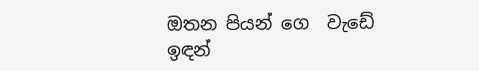ඔතන පියන් ගෙ  වැඩේ ඉඳන්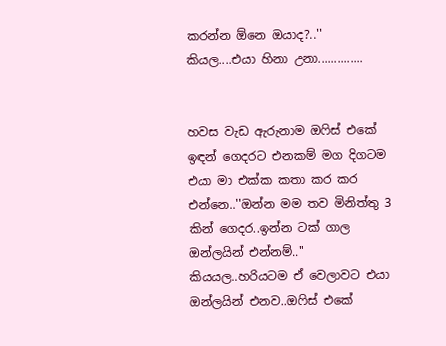කරන්න ඕනෙ ඔයාද?..'' කියල....එයා හිනා උනා..............


හවස වැඩ ඇරුනාම ඔෆිස් එකේ ඉඳන් ගෙදරට එනකම් මග දිගටම එයා මා එක්ක කතා කර කර එන්නෙ..''ඔන්න මම තව මිනිත්තු 3 කින් ගෙදර..ඉන්න ටක් ගාල ඔන්ලයින් එන්නම්..'' කියයල..හරියටම ඒ වෙලාවට එයා ඔන්ලයින් එනව..ඔෆිස් එකේ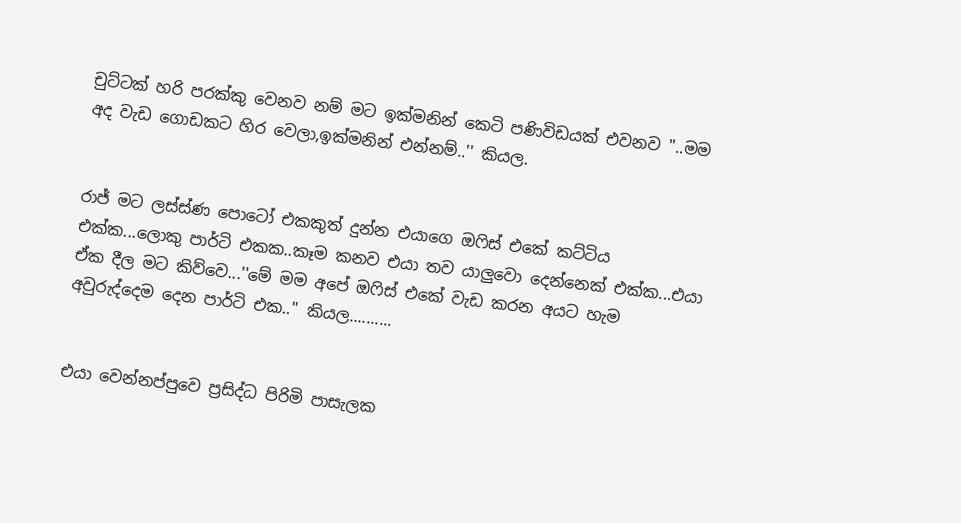චුට්ටක් හරි පරක්කු වෙනව නම් මට ඉක්මනින් කෙටි පණිවිඩයක් එවනව ''..මම අද වැඩ ගොඩකට හිර වෙලා,ඉක්මනින් එන්නම්..'' කියල.


රාජ් මට ලස්ස්ණ පොටෝ එකකුත් දුන්න එයාගෙ ඔෆිස් එකේ කට්ටිය එක්ක...ලොකු පාර්ටි එකක..කෑම කනව එයා තව යාලුවො දෙන්නෙක් එක්ක...එයා ඒක දීල මට කිව්වෙ...''මේ මම අපේ ඔෆිස් එකේ වැඩ කරන අයට හැම අවුරුද්දෙම දෙන පාර්ටි එක..'' කියල..........


එයා වෙන්නප්පුවෙ ප්‍රසිද්ධ පිරිමි පාසැලක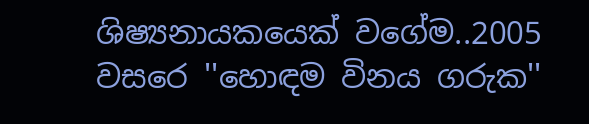ශිෂ්‍යනායකයෙක් වගේම..2005 වසරෙ ''හොඳම විනය ගරුක''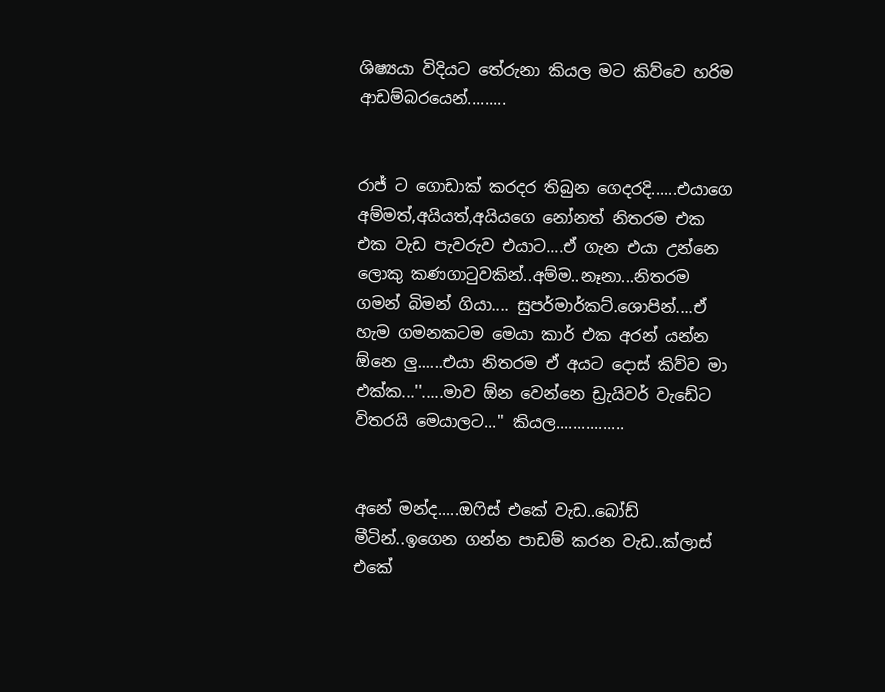ශිෂ්‍යයා විදියට තේරුනා කියල මට කිව්වෙ හරිම ආඩම්බරයෙන්.........


රාජ් ට ගොඩාක් කරදර තිබුන ගෙදරදි......එයාගෙ අම්මත්,අයියත්,අයියගෙ නෝනත් නිතරම එක එක වැඩ පැවරුව එයාට....ඒ ගැන එයා උන්නෙ ලොකු කණගාටුවකින්..අම්ම..නෑනා...නිතරම ගමන් බිමන් ගියා.... සුපර්මාර්කට්.ශොපින්....ඒ හැම ගමනකටම මෙයා කාර් එක අරන් යන්න ඕනෙ ලු......එයා නිතරම ඒ අයට දොස් කිව්ව මා එක්ක...''.....මාව ඕන වෙන්නෙ ඩ්‍රැයිවර් වැඩේට විතරයි මෙයාලට...'' කියල................


අනේ මන්ද.....ඔෆිස් එකේ වැඩ..බෝඩ් මීටින්..ඉගෙන ගන්න පාඩම් කරන වැඩ..ක්ලාස් එකේ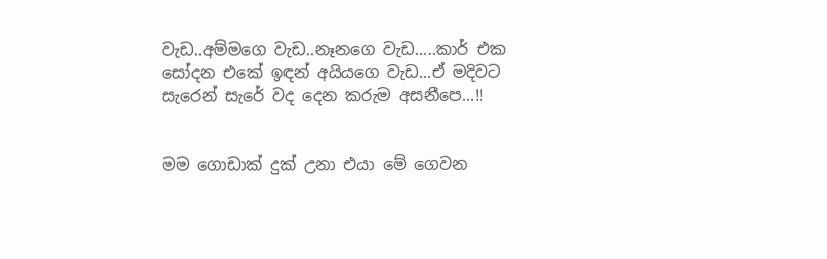වැඩ..අම්මගෙ වැඩ..නෑනගෙ වැඩ.....කාර් එක සෝදන එකේ ඉඳන් අයියගෙ වැඩ...ඒ මදිවට සැරෙන් සැරේ වද දෙන කරුම අසනීපෙ...!!


මම ගොඩාක් දුක් උනා එයා මේ ගෙවන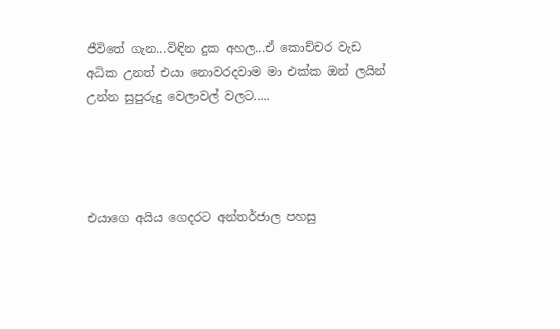ජීවිතේ ගැන...විඳින දුක අහල...ඒ කොච්චර වැඩ අධික උනත් එයා නොවරදවාම මා එක්ක ඔන් ලයින් උන්න සුපුරුදු වෙලාවල් වලට.....




එයාගෙ අයිය ගෙදරට අන්තර්ජාල පහසු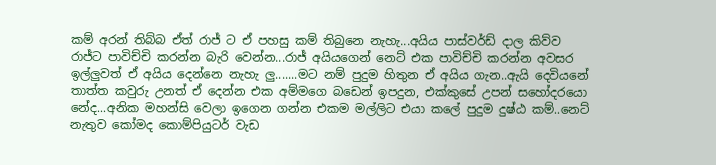කම් අරන් තිබ්බ ඒත් රාජ් ට ඒ පහසු කම් තිබුනෙ නැහැ...අයිය පාස්වර්ඩ් දාල කිව්ව රාජ්ට පාවිච්චි කරන්න බැරි වෙන්න...රාජ් අයියගෙන් නෙට් එක පාවිච්චි කරන්න අවසර ඉල්ලුවත් ඒ අයිය දෙන්නෙ නැහැ ලු.......මට නම් පුදුම හිතුන ඒ අයිය ගැන..ඇයි දෙවියනේ තාත්ත කවුරු උනත් ඒ දෙන්න එක අම්මගෙ බඩෙන් ඉපදුන, එක්කුසේ උපන් සහෝදරයො නේද...අනික මහන්සි වෙලා ඉගෙන ගන්න එකම මල්ලිට එයා කලේ පුදුම දුෂ්ඨ කම්..නෙට් නැතුව කෝමද කොම්පියුටර් වැඩ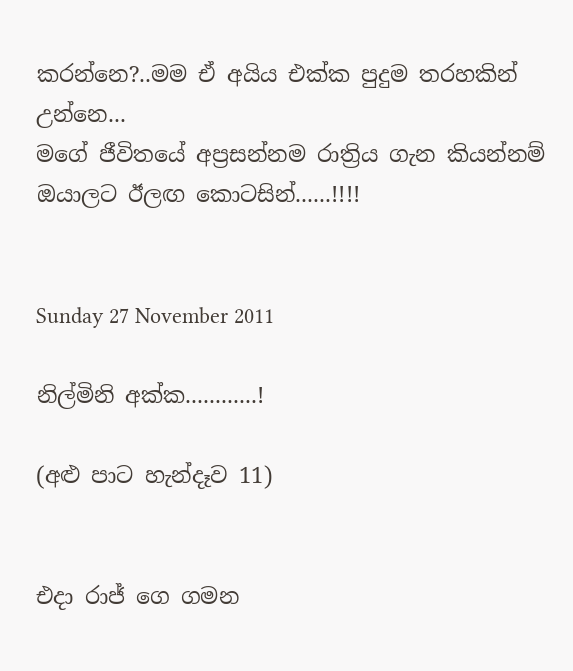කරන්නෙ?..මම ඒ අයිය එක්ක පුදුම තරහකින් උන්නෙ...
මගේ ජීවිතයේ අප්‍රසන්නම රාත්‍රිය ගැන කියන්නම් ඔයාලට ඊලඟ කොටසින්......!!!!


Sunday 27 November 2011

නිල්මිනි අක්ක............!

(අළු පාට හැන්දෑව 11)


එදා රාජ් ගෙ ගමන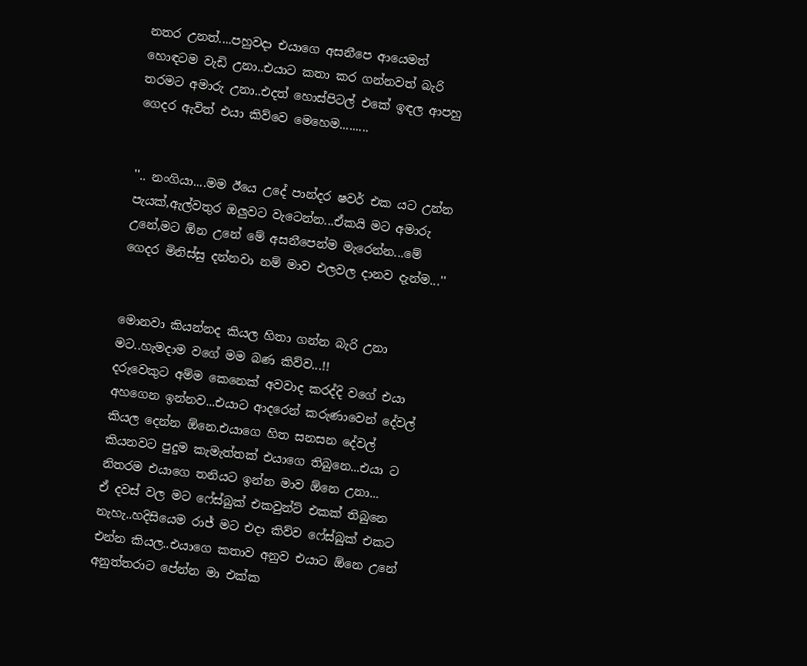නතර උනත්....පහුවදා එයාගෙ අසනීපෙ ආයෙමත් හොඳටම වැඩි උනා..එයාට කතා කර ගන්නවත් බැරි තරමට අමාරු උනා..එදත් හොස්පිටල් එකේ ඉඳල ආපහු ගෙදර ඇවිත් එයා කිව්වෙ මෙහෙම.........


''.. නංගියා....මම ඊයෙ උදේ පාන්දර ෂවර් එක යට උන්න පැයක්,ඇල්වතුර ඔලුවට වැටෙන්න...ඒකයි මට අමාරු උනේ,මට ඕන උනේ මේ අසනීපෙන්ම මැරෙන්න...මේ ගෙදර මිනිස්සු දන්නවා නම් මාව එලවල දානව දැන්ම...''


මොනවා කියන්නද කියල හිතා ගන්න බැරි උනා මට..හැමදාම වගේ මම බණ කිව්ව...!!
දරුවෙකුට අම්ම කෙනෙක් අවවාද කරද්දි වගේ එයා අහගෙන ඉන්නව...එයාට ආදරෙන් කරුණාවෙන් දේවල් කියල දෙන්න ඕනෙ.එයාගෙ හිත සනසන දේවල් කියනවට පුදුම කැමැත්තක් එයාගෙ තිබුනෙ...එයා ට නිතරම එයාගෙ තනියට ඉන්න මාව ඕනෙ උනා...
ඒ දවස් වල මට ෆේස්බුක් එකවුන්ට් එකක් තිබුනෙ නැහැ..හදිසියෙම රාජ් මට එදා කිව්ව ෆේස්බුක් එකට එන්න කියල..එයාගෙ කතාව අනුව එයාට ඕනෙ උනේ අනුත්තරාට පේන්න මා එක්ක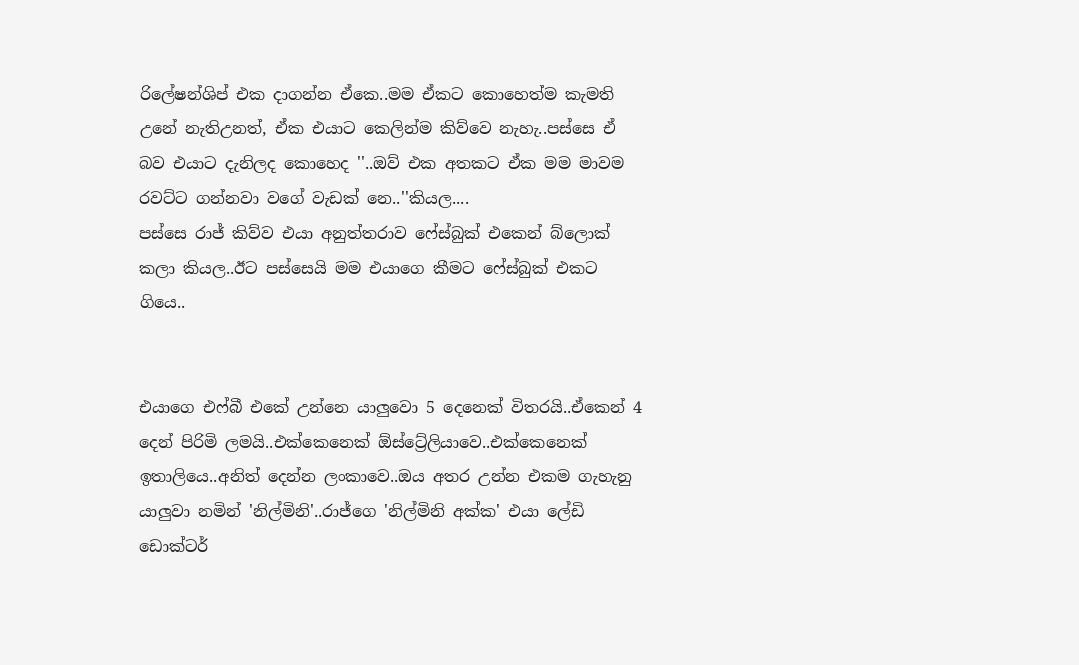රිලේෂන්ශිප් එක දාගන්න ඒකෙ..මම ඒකට කොහෙත්ම කැමති උනේ නැතිඋනත්, ඒක එයාට කෙලින්ම කිව්වෙ නැහැ..පස්සෙ ඒ බව එයාට දැනිලද කොහෙද ''..ඔව් එක අතකට ඒක මම මාවම රවට්ට ගන්නවා වගේ වැඩක් නෙ..''කියල....
පස්සෙ රාජ් කිව්ව එයා අනුත්තරාව ෆේස්බුක් එකෙන් බ්ලොක් කලා කියල..ඊට පස්සෙයි මම එයාගෙ කීමට ෆේස්බුක් එකට ගියෙ..


එයාගෙ එෆ්බී එකේ උන්නෙ යාලුවො 5 දෙනෙක් විතරයි..ඒකෙන් 4 දෙන් පිරිමි ලමයි..එක්කෙනෙක් ඕස්ට්‍රේලියාවෙ..එක්කෙනෙක් ඉතාලියෙ..අනිත් දෙන්න ලංකාවෙ..ඔය අතර උන්න එකම ගැහැනු යාලුවා නමින් 'නිල්මිනි'..රාජ්ගෙ 'නිල්මිනි අක්ක' එයා ලේඩි ඩොක්ටර්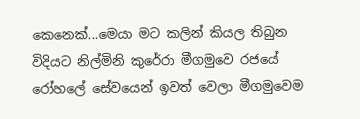කෙනෙක්...මෙයා මට කලින් කියල තිබුන විදියට නිල්මිනි කුරේරා මීගමුවෙ රජයේ රෝහලේ සේවයෙන් ඉවත් වෙලා මීගමුවෙම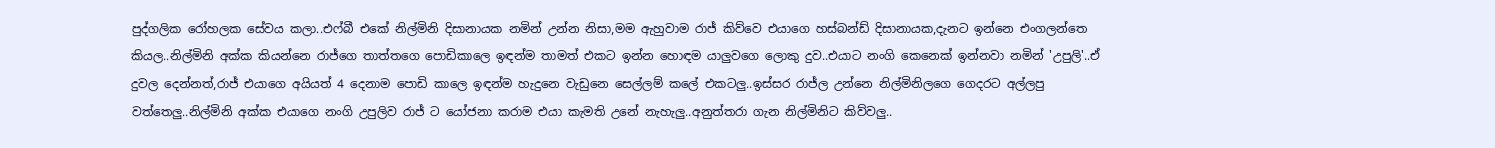පුද්ගලික රෝහලක සේවය කලා..එෆ්බී එකේ නිල්මිනි දිසානායක නමින් උන්න නිසා,මම ඇහුවාම රාජ් කිව්වෙ එයාගෙ හස්බන්ඩ් දිසානායක,දැනට ඉන්නෙ එංගලන්තෙ කියල..නිල්මිනි අක්ක කියන්නෙ රාජ්ගෙ තාත්තගෙ පොඩිකාලෙ ඉඳන්ම තාමත් එකට ඉන්න හොඳම යාලුවගෙ ලොකු දුව..එයාට නංගි කෙනෙක් ඉන්නවා නමින් 'උපුලි'..ඒ දුවල දෙන්නත්,රාජ් එයාගෙ අයියත් 4 දෙනාම පොඩි කාලෙ ඉඳන්ම හැදුනෙ වැඩුනෙ සෙල්ලම් කලේ එකටලු..ඉස්සර රාජ්ල උන්නෙ නිල්මිනිලගෙ ගෙදරට අල්ලපු වත්තෙලු..නිල්මිනි අක්ක එයාගෙ නංගි උපුලිව රාජ් ට යෝජනා කරාම එයා කැමති උනේ නැහැලු..අනුත්තරා ගැන නිල්මිනිට කිව්වලු..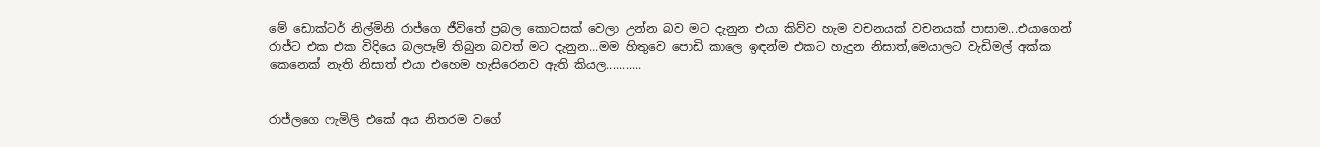මේ ඩොක්ටර් නිල්මිනි රාජ්ගෙ ජීවිතේ ප්‍රබල කොටසක් වෙලා උන්න බව මට දැනුන එයා කිව්ව හැම වචනයක් වචනයක් පාසාම...එයාගෙන් රාජ්ට එක එක විදියෙ බලපෑම් තිබුන බවත් මට දැනුන...මම හිතුවෙ පොඩි කාලෙ ඉඳන්ම එකට හැදුන නිසාත්,මෙයාලට වැඩිමල් අක්ක කෙනෙක් නැති නිසාත් එයා එහෙම හැසිරෙනව ඇති කියල...........


රාජ්ලගෙ ෆැමිලි එකේ අය නිතරම වගේ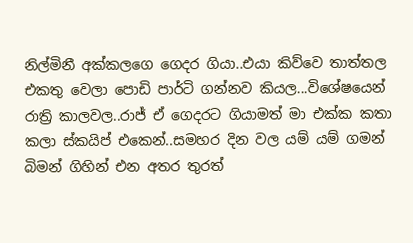නිල්මිනී අක්කලගෙ ගෙදර ගියා..එයා කිව්වෙ තාත්තල එකතු වෙලා පොඩි පාර්ටි ගන්නව කියල...විශේෂයෙන් රාත්‍රි කාලවල..රාජ් ඒ ගෙදරට ගියාමත් මා එක්ක කතා කලා ස්කයිප් එකෙන්..සමහර දින වල යම් යම් ගමන් බිමන් ගිහින් එන අතර තුරත්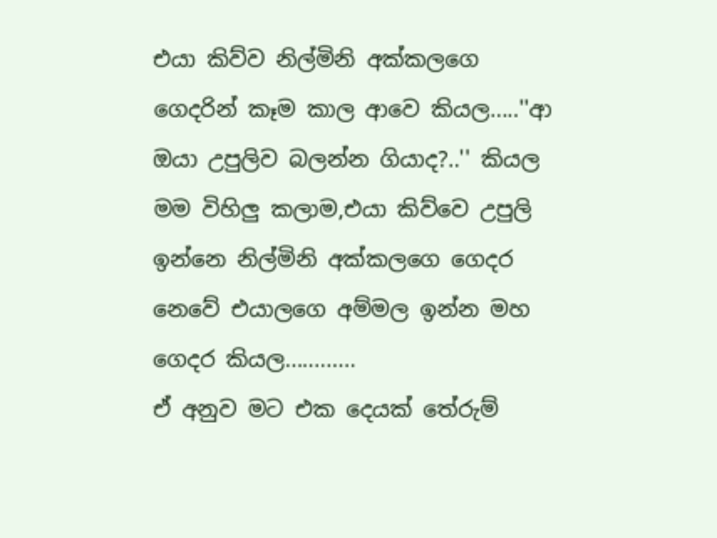එයා කිව්ව නිල්මිනි අක්කලගෙ ගෙදරින් කෑම කාල ආවෙ කියල.....''ආ ඔයා උපුලිව බලන්න ගියාද?..'' කියල මම විහිලු කලාම,එයා කිව්වෙ උපුලි ඉන්නෙ නිල්මිනි අක්කලගෙ ගෙදර නෙවේ එයාලගෙ අම්මල ඉන්න මහ ගෙදර කියල............
ඒ අනුව මට එක දෙයක් තේරුම්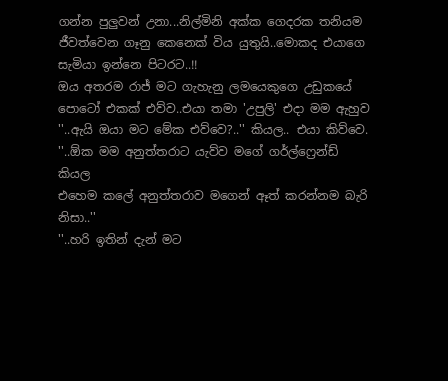ගන්න පුලුවන් උනා...නිල්මිනි අක්ක ගෙදරක තනියම ජීවත්වෙන ගෑනු කෙනෙක් විය යුතුයි..මොකද එයාගෙ සැමියා ඉන්නෙ පිටරට..!!
ඔය අතරම රාජ් මට ගැහැනු ලමයෙකුගෙ උඩුකයේ පොටෝ එකක් එව්ව..එයා තමා 'උපුලි' එදා මම ඇහුව
''..ඇයි ඔයා මට මේක එව්වෙ?..'' කියල.. එයා කිව්වෙ.
''..ඕක මම අනුත්තරාට යැව්ව මගේ ගර්ල්ෆ්‍රෙන්ඩ් කියල
එහෙම කලේ අනුත්තරාව මගෙන් ඈත් කරන්නම බැරි නිසා..''
''..හරි ඉතින් දැන් මට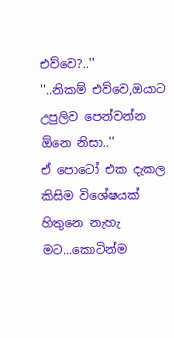එව්වෙ?..''
''..නිකම් එව්වෙ,ඔයාට උපුලිව පෙන්වන්න ඕනෙ නිසා..''
ඒ පොටෝ එක දැකල කිසිම විශේෂයක් හිතුනෙ නැහැ මට...කොටින්ම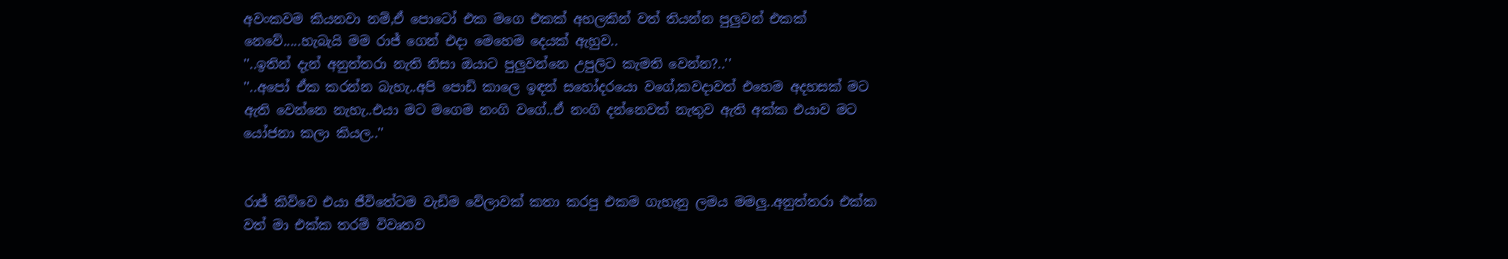අවංකවම කියනවා නම්,ඒ පොටෝ එක මගෙ එකක් අහලකින් වත් තියන්න පුලුවන් එකක් නෙවේ.....හැබැයි මම රාජ් ගෙන් එදා මෙහෙම දෙයක් ඇහුව..
''..ඉතින් දැන් අනුත්තරා නැති නිසා ඔයාට පුලුවන්නෙ උපුලිට කැමති වෙන්න?..''
''..අපෝ ඒක කරන්න බැහැ..අපි පොඩි කාලෙ ඉඳන් සහෝදරයො වගේ,කවදාවත් එහෙම අදහසක් මට ඇති වෙන්නෙ නැහැ..එයා මට මගෙම නංගි වගේ..ඒ නංගි දන්නෙවත් නැතුව ඇති අක්ක එයාව මට යෝජනා කලා කියල..''


රාජ් කිව්වෙ එයා ජීවිතේටම වැඩිම වේලාවක් කතා කරපු එකම ගැහැනු ලමය මමලු..අනුත්තරා එක්ක වත් මා එක්ක තරම් විවෘතව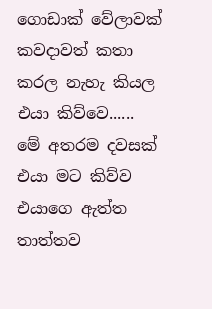ගොඩාක් වේලාවක් කවදාවත් කතා කරල නැහැ කියල එයා කිව්වෙ......
මේ අතරම දවසක් එයා මට කිව්ව එයාගෙ ඇත්ත තාත්තව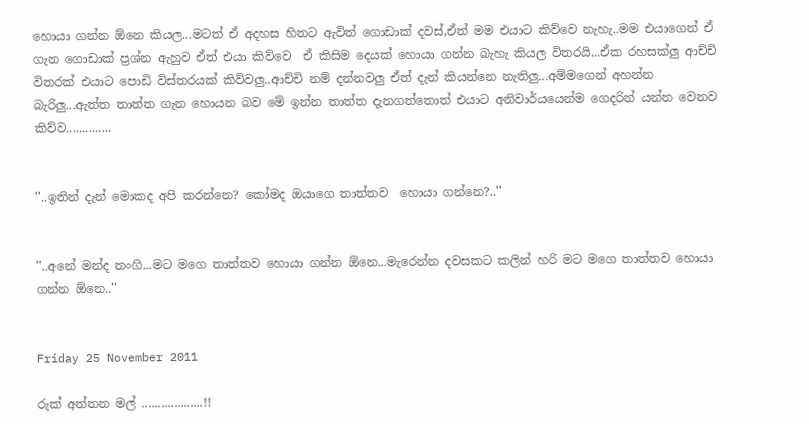හොයා ගන්න ඕනෙ කියල...මටත් ඒ අදහස හිතට ඇවිත් ගොඩාක් දවස්,ඒත් මම එයාට කිව්වෙ නැහැ..මම එයාගෙන් ඒ ගැන ගොඩාක් ප්‍රශ්න ඇහුව ඒත් එයා කිව්වෙ  ඒ කිසිම දෙයක් හොයා ගන්න බැහැ කියල විතරයි...ඒක රහසක්ලු ආච්චි විතරක් එයාට පොඩි විස්තරයක් කිව්වලු..ආච්චි නම් දන්නවලු ඒත් දැන් කියන්නෙ නැතිලු...අම්මගෙන් අහන්න බැරිලු...ඇත්ත තාත්ත ගැන හොයන බව මේ ඉන්න තාත්ත දැනගත්තොත් එයාට අනිවාර්යයෙන්ම ගෙදරින් යන්න වෙනව කිව්ව..............


''..ඉතින් දැන් මොකද අපි කරන්නෙ? කෝමද ඔයාගෙ තාත්තව  හොයා ගන්නෙ?..''


''..අනේ මන්ද නංගි...මට මගෙ තාත්තව හොයා ගන්න ඕනෙ...මැරෙන්න දවසකට කලින් හරි මට මගෙ තාත්තව හොයා ගන්න ඕනෙ..''


Friday 25 November 2011

රුක් අත්තන මල් ...................!!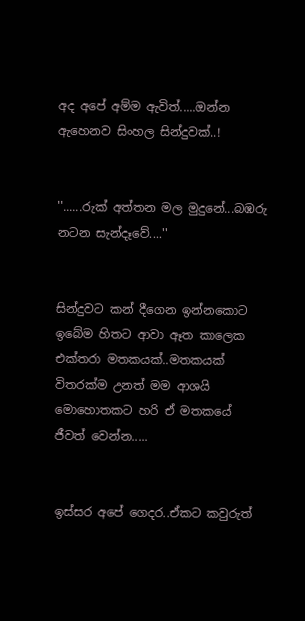අද අපේ අම්ම ඇවිත්.....ඔන්න ඇහෙනව සිංහල සින්දුවක්..!


''......රුක් අත්තන මල මුදුනේ...බඹරු නටන සැන්දෑවේ....''


සින්දුවට කන් දීගෙන ඉන්නකොට ඉබේම හිතට ආවා ඈත කාලෙක එක්තරා මතකයක්..මතකයක් විතරක්ම උනත් මම ආශයි මොහොතකට හරි ඒ මතකයේ ජීවත් වෙන්න.....


ඉස්සර අපේ ගෙදර..ඒකට කවුරුත්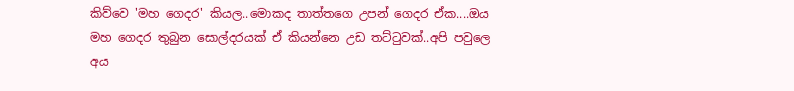කිව්වෙ 'මහ ගෙදර' කියල..මොකද තාත්තගෙ උපන් ගෙදර ඒක....ඔය මහ ගෙදර තුබුන සොල්දරයක් ඒ කියන්නෙ උඩ තට්ටුවක්..අපි පවුලෙ අය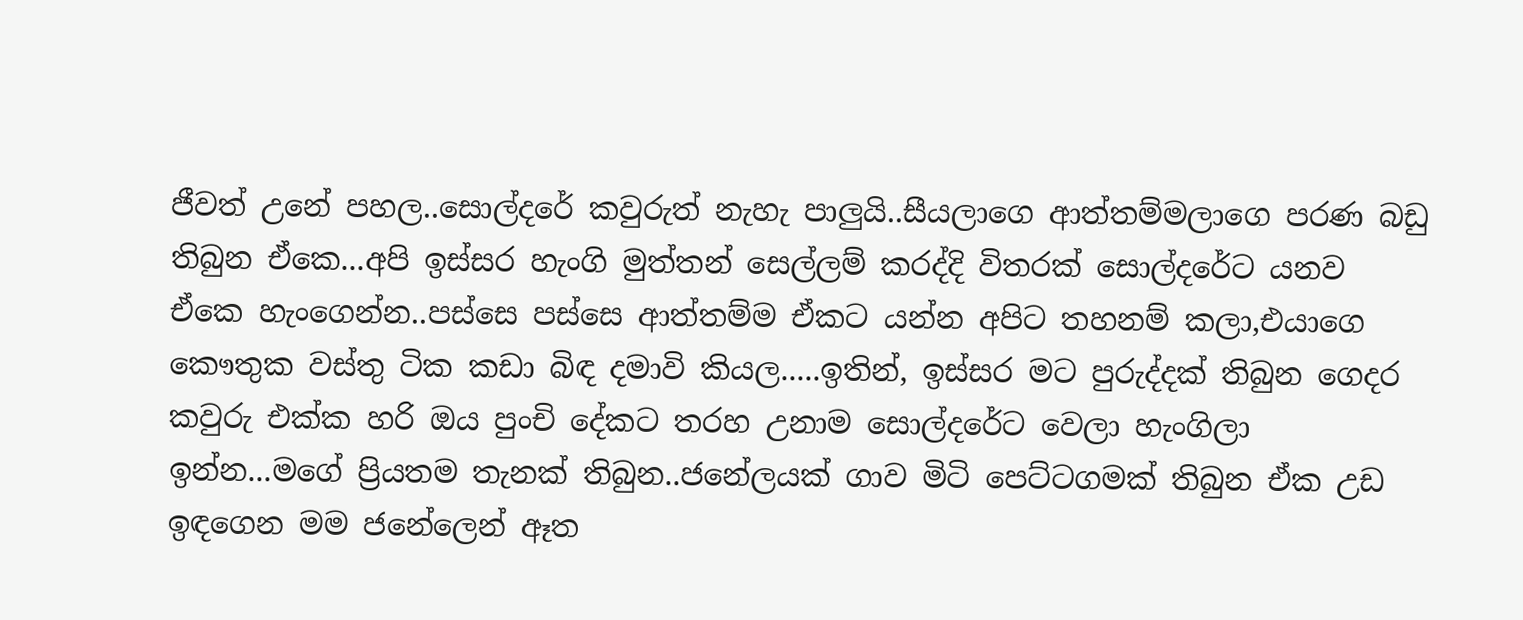ජීවත් උනේ පහල..සොල්දරේ කවුරුත් නැහැ පාලුයි..සීයලාගෙ ආත්තම්මලාගෙ පරණ බඩු තිබුන ඒකෙ...අපි ඉස්සර හැංගි මුත්තන් සෙල්ලම් කරද්දි විතරක් සොල්දරේට යනව ඒකෙ හැංගෙන්න..පස්සෙ පස්සෙ ආත්තම්ම ඒකට යන්න අපිට තහනම් කලා,එයාගෙ කෞතුක වස්තු ටික කඩා බිඳ දමාවි කියල.....ඉතින්, ඉස්සර මට පුරුද්දක් තිබුන ගෙදර කවුරු එක්ක හරි ඔය පුංචි දේකට තරහ උනාම සොල්දරේට වෙලා හැංගිලා ඉන්න...මගේ ප්‍රියතම තැනක් තිබුන..ජනේලයක් ගාව මිටි පෙට්ටගමක් තිබුන ඒක උඩ ඉඳගෙන මම ජනේලෙන් ඈත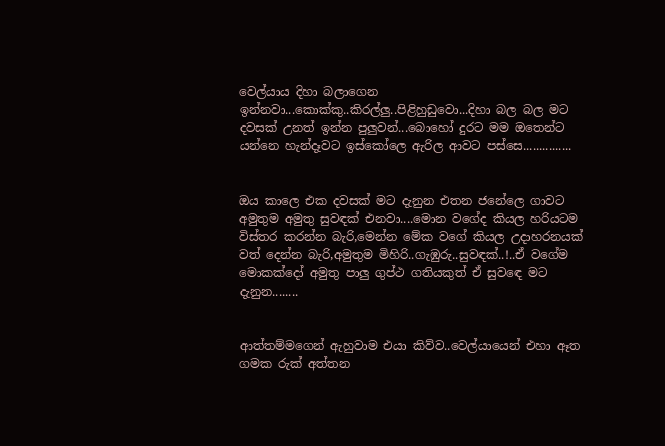වෙල්යාය දිහා බලාගෙන ඉන්නවා...කොක්කු..කිරල්ලු..පිළිහුඩුවො...දිහා බල බල මට දවසක් උනත් ඉන්න පුලුවන්...බොහෝ දුරට මම ඔතෙන්ට යන්නෙ හැන්දෑවට ඉස්කෝලෙ ඇරිල ආවට පස්සෙ...............


ඔය කාලෙ එක දවසක් මට දැනුන එතන ජනේලෙ ගාවට අමුතුම අමුතු සුවඳක් එනවා....මොන වගේද කියල හරියටම විස්තර කරන්න බැරි,මෙන්න මේක වගේ කියල උදාහරනයක් වත් දෙන්න බැරි,අමුතුම මිහිරි..ගැඹුරු..සුවඳක්..!..ඒ වගේම මොකක්දෝ අමුතු පාලු ගුප්ථ ගතියකුත් ඒ සුවඳෙ මට දැනුන........


ආත්තම්මගෙන් ඇහුවාම එයා කිව්ව..වෙල්යායෙන් එහා ඈත ගමක රුක් අත්තන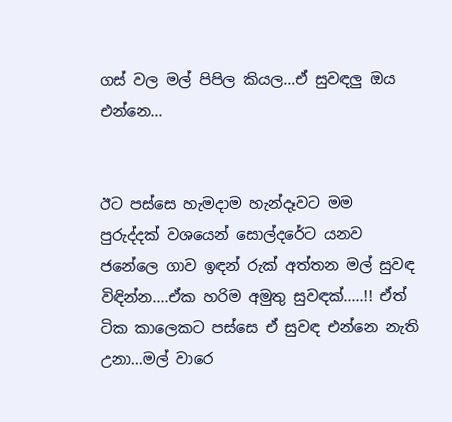ගස් වල මල් පිපිල කියල...ඒ සුවඳලු ඔය එන්නෙ...


ඊට පස්සෙ හැමදාම හැන්දෑවට මම පුරුද්දක් වශයෙන් සොල්දරේට යනව ජනේලෙ ගාව ඉඳන් රුක් අත්තන මල් සුවඳ විඳින්න....ඒක හරිම අමුතු සුවඳක්.....!! ඒත් ටික කාලෙකට පස්සෙ ඒ සුවඳ එන්නෙ නැති උනා...මල් වාරෙ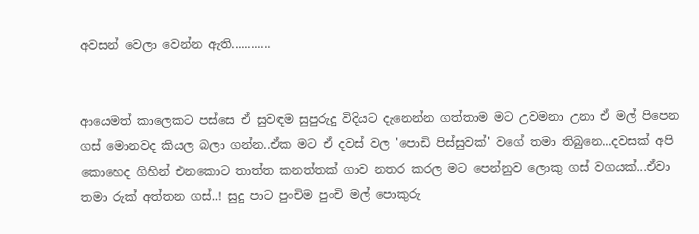අවසන් වෙලා වෙන්න ඇති............


ආයෙමත් කාලෙකට පස්සෙ ඒ සුවඳම සුපුරුදු විදියට දැනෙන්න ගත්තාම මට උවමනා උනා ඒ මල් පිපෙන ගස් මොනවද කියල බලා ගන්න..ඒක මට ඒ දවස් වල 'පොඩි පිස්සුවක්' වගේ තමා තිබුනෙ...දවසක් අපි කොහෙද ගිහින් එනකොට තාත්ත කනත්තක් ගාව නතර කරල මට පෙන්නුව ලොකු ගස් වගයක්...ඒවා තමා රුක් අත්තන ගස්..! සුදු පාට පුංචිම පුංචි මල් පොකුරු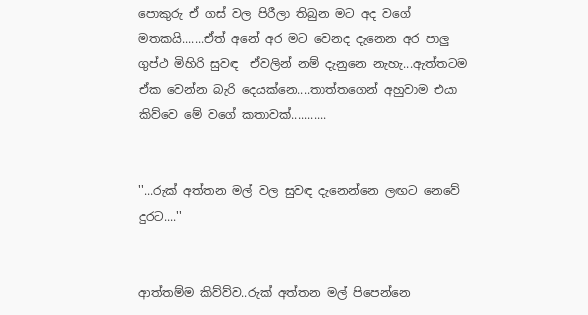පොකුරු ඒ ගස් වල පිරීලා තිබුන මට අද වගේ මතකයි.......ඒත් අනේ අර මට වෙනද දැනෙන අර පාලු ගුප්ථ මිහිරි සුවඳ  ඒවලින් නම් දැනුනෙ නැහැ...ඇත්තටම ඒක වෙන්න බැරි දෙයක්නෙ....තාත්තගෙන් අහුවාම එයා කිව්වෙ මේ වගේ කතාවක්...........


''...රුක් අත්තන මල් වල සුවඳ දැනෙන්නෙ ලඟට නෙවේ දුරට....''


ආත්තම්ම කිව්ව්ව..රුක් අත්තන මල් පිපෙන්නෙ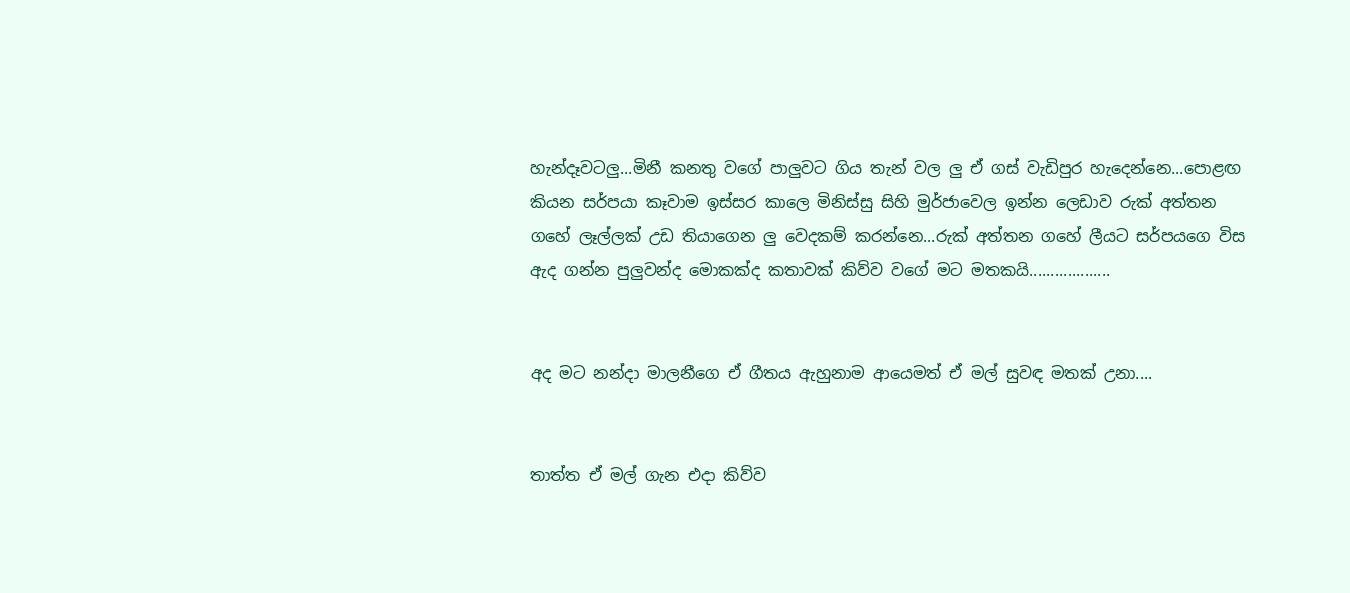හැන්දෑවටලු...මිනී කනතු වගේ පාලුවට ගිය තැන් වල ලු ඒ ගස් වැඩිපුර හැදෙන්නෙ...පොළඟ කියන සර්පයා කෑවාම ඉස්සර කාලෙ මිනිස්සු සිහි මුර්ජාවෙල ඉන්න ලෙඩාව රුක් අත්තන ගහේ ලෑල්ලක් උඩ තියාගෙන ලු වෙදකම් කරන්නෙ...රුක් අත්තන ගහේ ලීයට සර්පයගෙ විස ඇද ගන්න පුලුවන්ද මොකක්ද කතාවක් කිව්ව වගේ මට මතකයි...................


අද මට නන්දා මාලනීගෙ ඒ ගීතය ඇහුනාම ආයෙමත් ඒ මල් සුවඳ මතක් උනා....


තාත්ත ඒ මල් ගැන එදා කිව්ව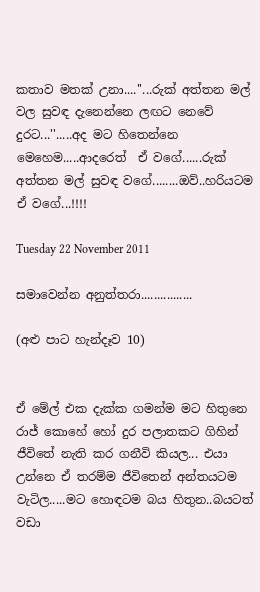කතාව මතක් උනා....''...රුක් අත්තන මල් වල සුවඳ දැනෙන්නෙ ලඟට නෙවේ දුරට...''.....අද මට හිතෙන්නෙ මෙහෙම.....ආදරෙත්  ඒ වගේ......රුක් අත්තන මල් සුවඳ වගේ........ඔව්..හරියටම ඒ වගේ...!!!!

Tuesday 22 November 2011

සමාවෙන්න අනුත්තරා................

(අළු පාට හැන්දෑව 10)


ඒ මේල් එක දැක්ක ගමන්ම මට හිතුනෙ රාජ් කොහේ හෝ දුර පලාතකට ගිහින් ජීවිතේ නැති කර ගනීවි කියල... එයා උන්නෙ ඒ තරම්ම ජීවිතෙන් අන්තයටම වැටිල.....මට හොඳටම බය හිතුන..බයටත් වඩා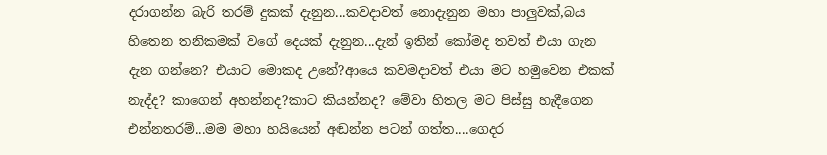දරාගන්න බැරි තරම් දුකක් දැනුන...කවදාවත් නොදැනුන මහා පාලුවක්,බය හිතෙන තනිකමක් වගේ දෙයක් දැනුන...දැන් ඉතින් කෝමද තවත් එයා ගැන දැන ගන්නෙ? එයාට මොකද උනේ?ආයෙ කවමදාවත් එයා මට හමුවෙන එකක් නැද්ද? කාගෙන් අහන්නද?කාට කියන්නද? මේවා හිතල මට පිස්සු හැදීගෙන එන්නතරම්...මම මහා හයියෙන් අඬන්න පටන් ගත්ත....ගෙදර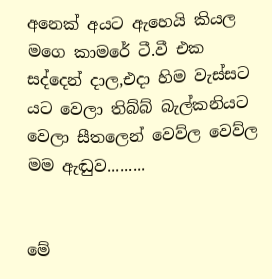අනෙක් අයට ඇහෙයි කියල මගෙ කාමරේ ටී.වී එක සද්දෙන් දාල,එදා හිම වැස්සට යට වෙලා තිබ්බ් බැල්කනියට වෙලා සීතලෙන් වෙව්ල වෙව්ල මම ඇඬුව.........


මේ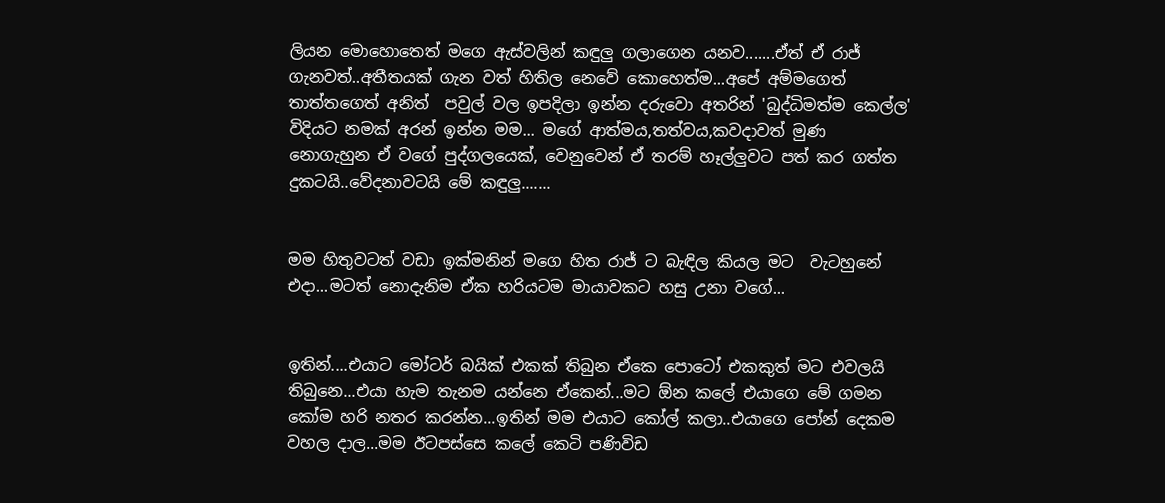ලියන මොහොතෙත් මගෙ ඇස්වලින් කඳුලු ගලාගෙන යනව.......ඒත් ඒ රාජ් ගැනවත්..අතීතයක් ගැන වත් හිතිල නෙවේ කොහෙත්ම...අපේ අම්මගෙත් තාත්තගෙත් අනිත්  පවුල් වල ඉපදිලා ඉන්න දරුවො අතරින් 'බුද්ධිමත්ම කෙල්ල' විදියට නමක් අරන් ඉන්න මම... මගේ ආත්මය,තත්වය,කවදාවත් මුණ නොගැහුන ඒ වගේ පුද්ගලයෙක්, වෙනුවෙන් ඒ තරම් හෑල්ලුවට පත් කර ගත්ත දුකටයි..වේදනාවටයි මේ කඳුලු.......


මම හිතුවටත් වඩා ඉක්මනින් මගෙ හිත රාජ් ට බැඳිල කියල මට  වැටහුනේ එදා...මටත් නොදැනිම ඒක හරියටම මායාවකට හසු උනා වගේ...


ඉතින්....එයාට මෝටර් බයික් එකක් තිබුන ඒකෙ පොටෝ එකකුත් මට එවලයි තිබුනෙ...එයා හැම තැනම යන්නෙ ඒකෙන්...මට ඕන කලේ එයාගෙ මේ ගමන කෝම හරි නතර කරන්න...ඉතින් මම එයාට කෝල් කලා..එයාගෙ පෝන් දෙකම වහල දාල...මම ඊටපස්සෙ කලේ කෙටි පණිවිඩ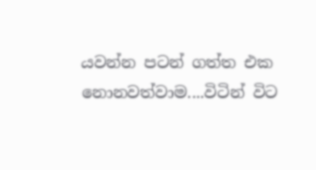යවන්න පටන් ගත්ත එක නොනවත්වාම....විටින් විට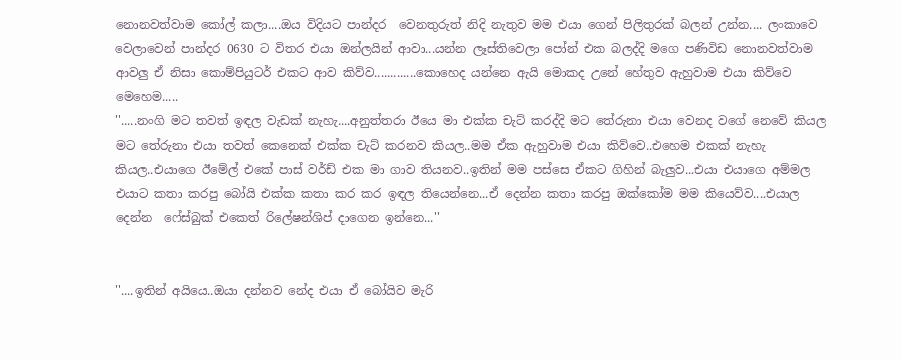නොනවත්වාම කෝල් කලා....ඔය විදියට පාන්දර  වෙනතුරුත් නිදි නැතුව මම එයා ගෙන් පිලිතුරක් බලන් උන්න.... ලංකාවෙ වෙලාවෙන් පාන්දර 0630 ට විතර එයා ඔන්ලයින් ආවා...යන්න ලෑස්තිවෙලා පෝන් එක බලද්දි මගෙ පණිවිඩ නොනවත්වාම ආවලු ඒ නිසා කොම්පියුටර් එකට ආව කිව්ව.............කොහෙද යන්නෙ ඇයි මොකද උනේ හේතුව ඇහුවාම එයා කිව්වෙ මෙහෙම.....
''.....නංගි මට තවත් ඉඳල වැඩක් නැහැ....අනුත්තරා ඊයෙ මා එක්ක චැට් කරද්දි මට තේරුනා එයා වෙනද වගේ නෙවේ කියල මට තේරුනා එයා තවත් කෙනෙක් එක්ක චැට් කරනව කියල..මම ඒක ඇහුවාම එයා කිව්වෙ..එහෙම එකක් නැහැ කියල..එයාගෙ ඊමේල් එකේ පාස් වර්ඩ් එක මා ගාව තියනව..ඉතින් මම පස්සෙ ඒකට ගිහින් බැලුව...එයා එයාගෙ අම්මල එයාට කතා කරපු බෝයි එක්ක කතා කර කර ඉඳල තියෙන්නෙ...ඒ දෙන්න කතා කරපු ඔක්කෝම මම කියෙව්ව....එයාල දෙන්න  ෆේස්බුක් එකෙත් රිලේෂන්ශිප් දාගෙන ඉන්නෙ...''


''....ඉතින් අයියෙ..ඔයා දන්නව නේද එයා ඒ බෝයිව මැරි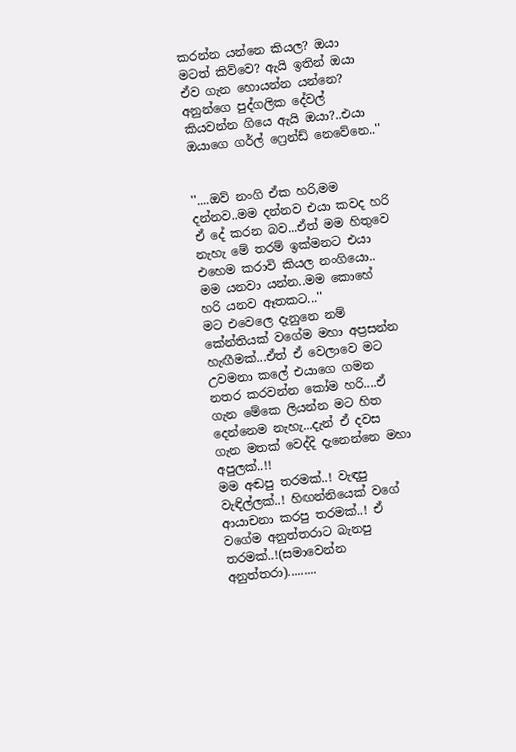කරන්න යන්නෙ කියල? ඔයා මටත් කිව්වෙ? ඇයි ඉතින් ඔයා ඒව ගැන හොයන්න යන්නෙ? අනුන්ගෙ පුද්ගලික දේවල් කියවන්න ගියෙ ඇයි ඔයා?..එයා ඔයාගෙ ගර්ල් ෆ්‍රෙන්ඩ් නෙවේනෙ..''


''....ඔව් නංගි ඒක හරි,මම දන්නව..මම දන්නව එයා කවද හරි ඒ දේ කරන බව...ඒත් මම හිතුවෙ නැහැ මේ තරම් ඉක්මනට එයා එහෙම කරාවි කියල නංගියො.. මම යනවා යන්න..මම කොහේ හරි යනව ඈතකට...''
මට එවෙලෙ දැනුනෙ නම් කේන්තියක් වගේම මහා අප්‍රසන්න හැඟීමක්...ඒත් ඒ වෙලාවෙ මට උවමනා කලේ එයාගෙ ගමන නතර කරවන්න කෝම හරි....ඒ ගැන මේකෙ ලියන්න මට හිත දෙන්නෙම නැහැ...දැන් ඒ දවස ගැන මතක් වෙද්දි දැනෙන්නෙ මහා අපුලක්..!!
මම අඬපු තරමක්..! වැඳපු වැඳිල්ලක්..! හිඟන්නියෙක් වගේ ආයාචනා කරපු තරමක්..! ඒ වගේම අනුත්තරාට බැනපු තරමක්..!(සමාවෙන්න අනුත්තරා).........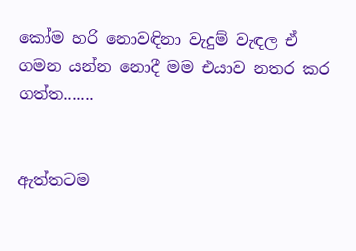කෝම හරි නොවඳිනා වැදුම් වැඳල ඒ ගමන යන්න නොදී මම එයාව නතර කර ගත්ත.......


ඇත්තටම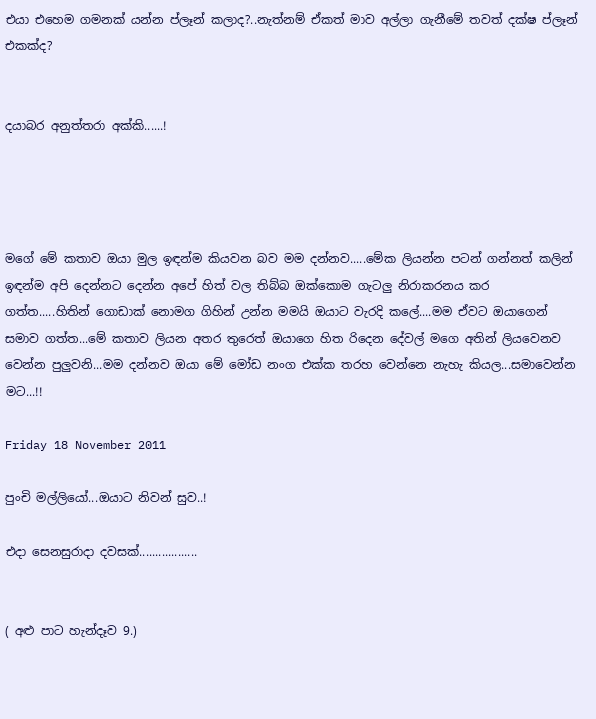එයා එහෙම ගමනක් යන්න ප්ලෑන් කලාද?..නැත්නම් ඒකත් මාව අල්ලා ගැනීමේ තවත් දක්ෂ ප්ලෑන් එකක්ද?


දයාබර අනුත්තරා අක්කි......!




මගේ මේ කතාව ඔයා මුල ඉඳන්ම කියවන බව මම දන්නව.....මේක ලියන්න පටන් ගන්නත් කලින් ඉඳන්ම අපි දෙන්නට දෙන්න අපේ හිත් වල තිබ්බ ඔක්කොම ගැටලු නිරාකරනය කර ගත්ත.....හිතින් ගොඩාක් නොමග ගිහින් උන්න මමයි ඔයාට වැරදි කලේ....මම ඒවට ඔයාගෙන් සමාව ගත්ත...මේ කතාව ලියන අතර තුරෙත් ඔයාගෙ හිත රිදෙන දේවල් මගෙ අතින් ලියවෙනව වෙන්න පුලුවනි...මම දන්නව ඔයා මේ මෝඩ නංග එක්ක තරහ වෙන්නෙ නැහැ කියල...සමාවෙන්න මට...!!

Friday 18 November 2011

පුංචි මල්ලියෝ...ඔයාට නිවන් සුව..!

එදා සෙනසුරාදා දවසක්..................


( අළු පාට හැන්දෑව 9.)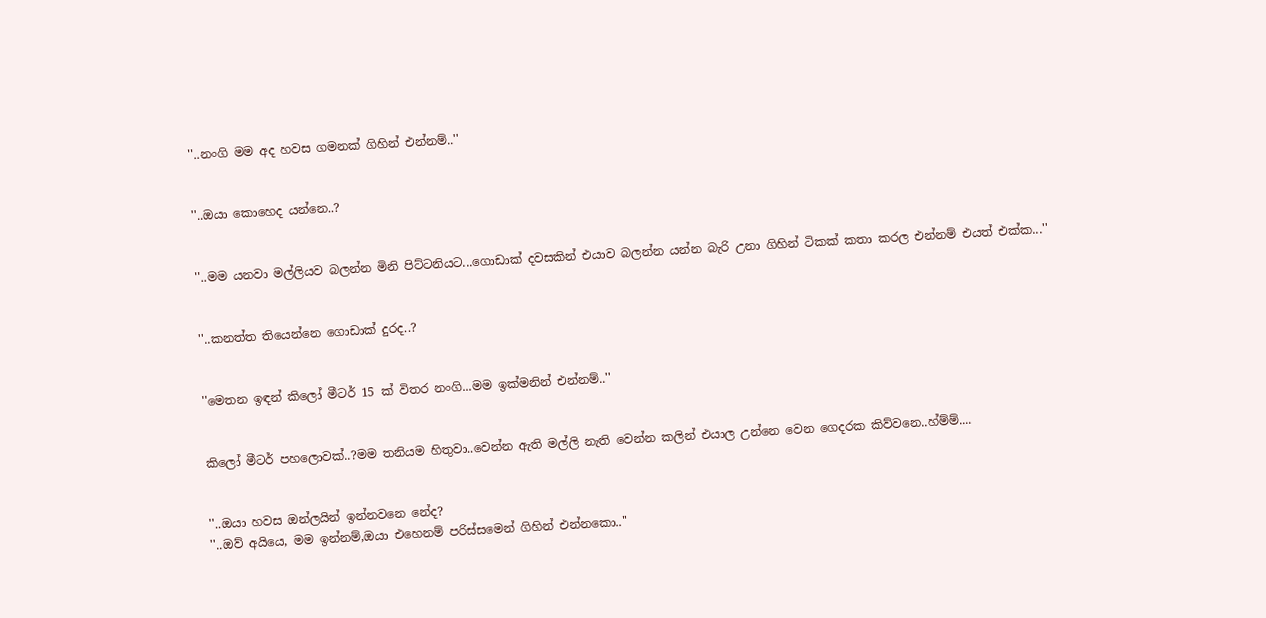''..නංගි මම අද හවස ගමනක් ගිහින් එන්නම්..''


''..ඔයා කොහෙද යන්නෙ..?


''..මම යනවා මල්ලියව බලන්න මිනි පිට්ටනියට...ගොඩාක් දවසකින් එයාව බලන්න යන්න බැරි උනා ගිහින් ටිකක් කතා කරල එන්නම් එයත් එක්ක...''


''..කනත්ත තියෙන්නෙ ගොඩාක් දුරද..?


''මෙතන ඉඳන් කිලෝ මීටර් 15 ක් විතර නංගි...මම ඉක්මනින් එන්නම්..''


කිලෝ මීටර් පහලොවක්..?මම තනියම හිතුවා..වෙන්න ඇති මල්ලි නැති වෙන්න කලින් එයාල උන්නෙ වෙන ගෙදරක කිව්වනෙ..හ්ම්ම්....


''..ඔයා හවස ඔන්ලයින් ඉන්නවනෙ නේද?
''..ඔව් අයියෙ, මම ඉන්නම්,ඔයා එහෙනම් පරිස්සමෙන් ගිහින් එන්නකො..''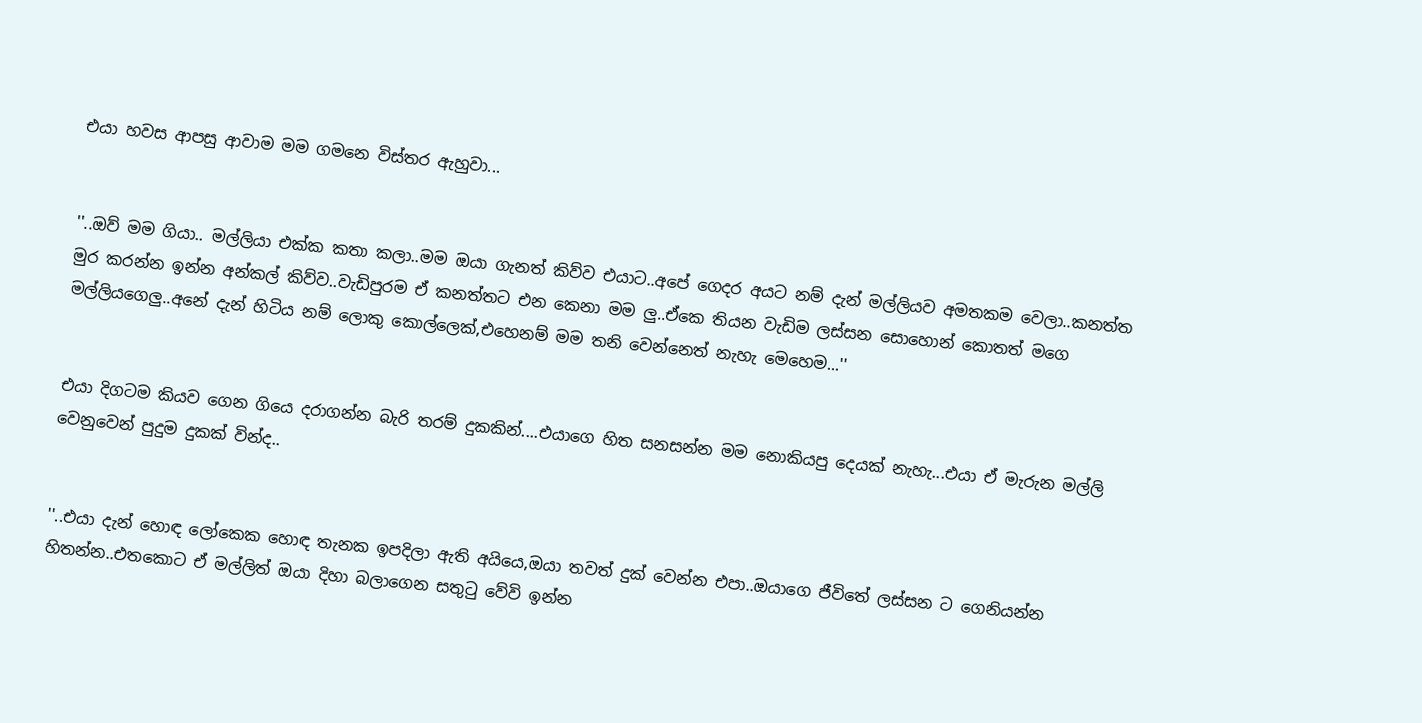එයා හවස ආපසු ආවාම මම ගමනෙ විස්තර ඇහුවා...


''..ඔව් මම ගියා.. මල්ලියා එක්ක කතා කලා..මම ඔයා ගැනත් කිව්ව එයාට..අපේ ගෙදර අයට නම් දැන් මල්ලියව අමතකම වෙලා..කනත්ත මුර කරන්න ඉන්න අන්කල් කිව්ව..වැඩිපුරම ඒ කනත්තට එන කෙනා මම ලු..ඒකෙ තියන වැඩිම ලස්සන සොහොන් කොතත් මගෙ මල්ලියගෙලු..අනේ දැන් හිටිය නම් ලොකු කොල්ලෙක්,එහෙනම් මම තනි වෙන්නෙත් නැහැ මෙහෙම...''


එයා දිගටම කියව ගෙන ගියෙ දරාගන්න බැරි තරම් දුකකින්....එයාගෙ හිත සනසන්න මම නොකියපු දෙයක් නැහැ...එයා ඒ මැරුන මල්ලි වෙනුවෙන් පුදුම දුකක් වින්ද..


''..එයා දැන් හොඳ ලෝකෙක හොඳ තැනක ඉපදිලා ඇති අයියෙ,ඔයා තවත් දුක් වෙන්න එපා..ඔයාගෙ ජීවිතේ ලස්සන ට ගෙනියන්න හිතන්න..එතකොට ඒ මල්ලිත් ඔයා දිහා බලාගෙන සතුටු වේවි ඉන්න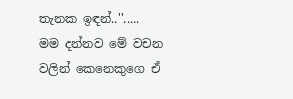තැනක ඉඳන්..''.....
මම දන්නව මේ වචන වලින් කෙනෙකුගෙ ඒ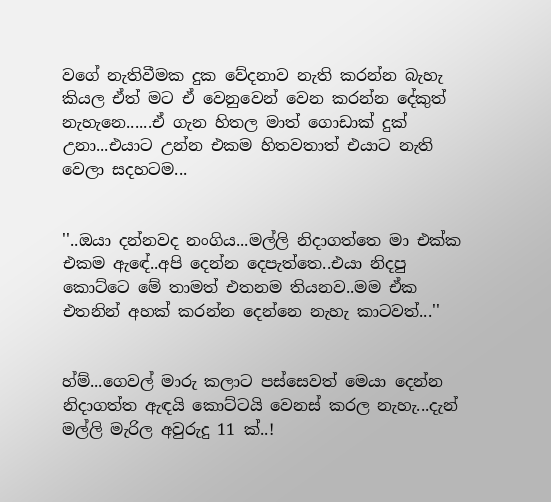වගේ නැතිවීමක දුක වේදනාව නැති කරන්න බැහැ කියල ඒත් මට ඒ වෙනුවෙන් වෙන කරන්න දේකුත් නැහැනෙ......ඒ ගැන හිතල මාත් ගොඩාක් දුක් උනා...එයාට උන්න එකම හිතවතාත් එයාට නැති වෙලා සදහටම...


''..ඔයා දන්නවද නංගිය...මල්ලි නිදාගත්තෙ මා එක්ක එකම ඇඳේ..අපි දෙන්න දෙපැත්තෙ..එයා නිදපු කොට්ටෙ මේ තාමත් එතනම තියනව..මම ඒක එතනින් අහක් කරන්න දෙන්නෙ නැහැ කාටවත්...''


හ්ම්...ගෙවල් මාරු කලාට පස්සෙවත් මෙයා දෙන්න නිදාගත්ත ඇඳයි කොට්ටයි වෙනස් කරල නැහැ...දැන් මල්ලි මැරිල අවුරුදු 11 ක්..!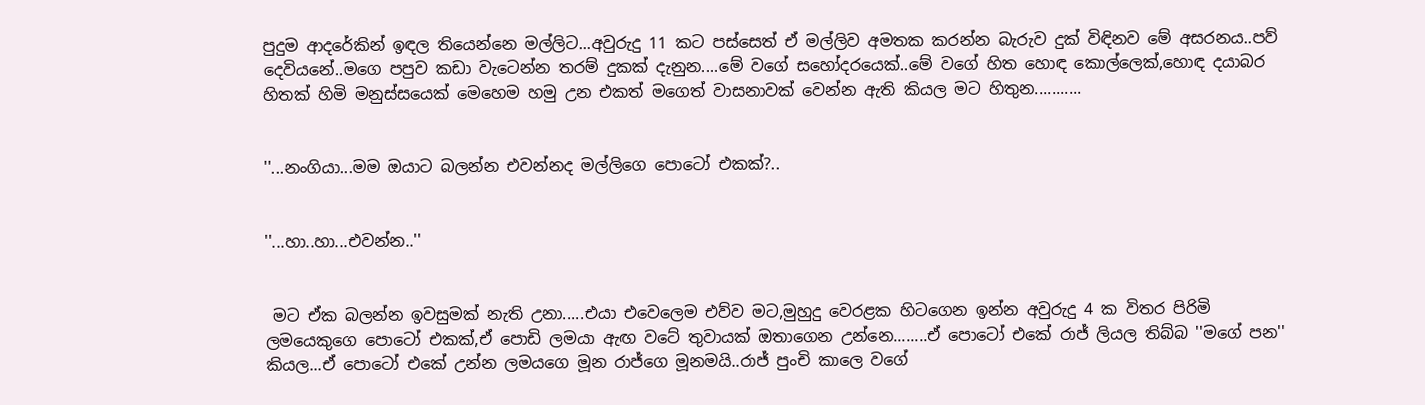පුදුම ආදරේකින් ඉඳල තියෙන්නෙ මල්ලිට...අවුරුදු 11 කට පස්සෙත් ඒ මල්ලිව අමතක කරන්න බැරුව දුක් විඳිනව මේ අසරනය..පව් දෙවියනේ..මගෙ පපුව කඩා වැටෙන්න තරම් දුකක් දැනුන....මේ වගේ සහෝදරයෙක්..මේ වගේ හිත හොඳ කොල්ලෙක්,හොඳ දයාබර හිතක් හිමි මනුස්සයෙක් මෙහෙම හමු උන එකත් මගෙත් වාසනාවක් වෙන්න ඇති කියල මට හිතුන...........


''...නංගියා...මම ඔයාට බලන්න එවන්නද මල්ලිගෙ පොටෝ එකක්?..


''...හා..හා...එවන්න..''


 මට ඒක බලන්න ඉවසුමක් නැති උනා.....එයා එවෙලෙම එව්ව මට,මුහුදු වෙරළක හිටගෙන ඉන්න අවුරුදු 4 ක විතර පිරිමි ලමයෙකුගෙ පොටෝ එකක්,ඒ පොඩි ලමයා ඇඟ වටේ තුවායක් ඔතාගෙන උන්නෙ........ඒ පොටෝ එකේ රාජ් ලියල තිබ්බ ''මගේ පන'' කියල...ඒ පොටෝ එකේ උන්න ලමයගෙ මූන රාජ්ගෙ මූනමයි..රාජ් පුංචි කාලෙ වගේ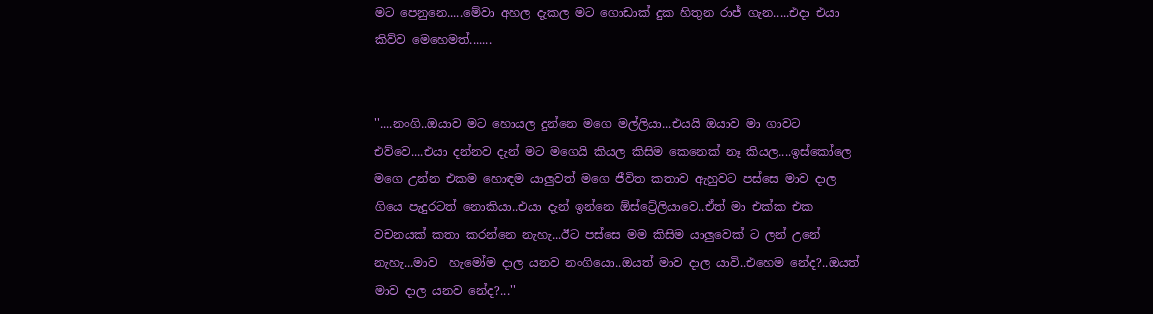මට පෙනුනෙ.....මේවා අහල දැකල මට ගොඩාක් දුක හිතුන රාජ් ගැන.....එදා එයා කිව්ව මෙහෙමත්.......


''....නංගි..ඔයාව මට හොයල දුන්නෙ මගෙ මල්ලියා...එයයි ඔයාව මා ගාවට එව්වෙ....එයා දන්නව දැන් මට මගෙයි කියල කිසිම කෙනෙක් නෑ කියල....ඉස්කෝලෙ මගෙ උන්න එකම හොඳම යාලුවත් මගෙ ජීවිත කතාව ඇහුවට පස්සෙ මාව දාල ගියෙ පැදුරටත් නොකියා..එයා දැන් ඉන්නෙ ඕස්ට්‍රේලියාවෙ..ඒත් මා එක්ක එක වචනයක් කතා කරන්නෙ නැහැ...ඊට පස්සෙ මම කිසිම යාලුවෙක් ට ලන් උනේ නැහැ...මාව  හැමෝම දාල යනව නංගියො..ඔයත් මාව දාල යාවි..එහෙම නේද?..ඔයත් මාව දාල යනව නේද?...''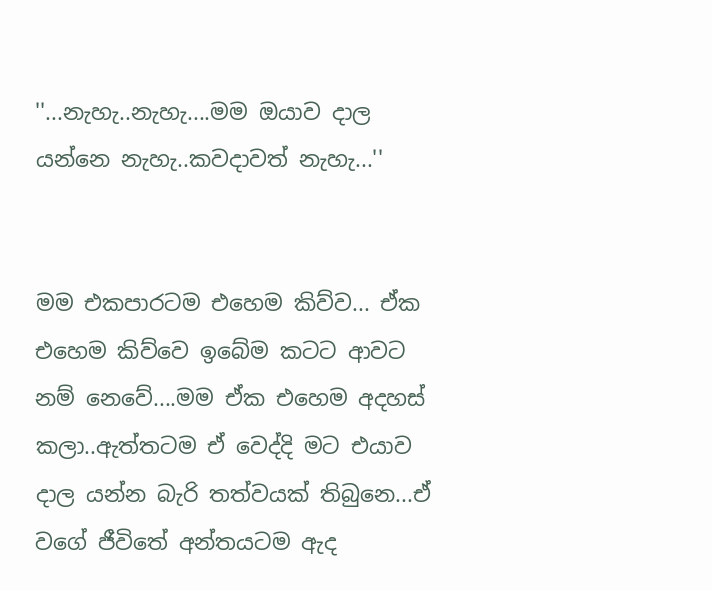''...නැහැ..නැහැ....මම ඔයාව දාල යන්නෙ නැහැ..කවදාවත් නැහැ...''


මම එකපාරටම එහෙම කිව්ව... ඒක එහෙම කිව්වෙ ඉබේම කටට ආවට නම් නෙවේ....මම ඒක එහෙම අදහස් කලා..ඇත්තටම ඒ වෙද්දි මට එයාව දාල යන්න බැරි තත්වයක් තිබුනෙ...ඒ වගේ ජීවිතේ අන්තයටම ඇද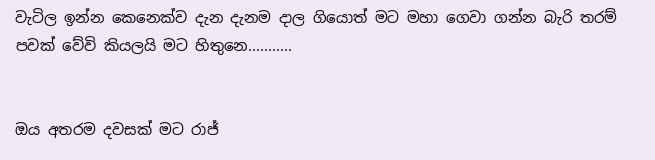වැටිල ඉන්න කෙනෙක්ව දැන දැනම දාල ගියොත් මට මහා ගෙවා ගන්න බැරි තරම් පවක් වේවි කියලයි මට හිතුනෙ...........


ඔය අතරම දවසක් මට රාජ්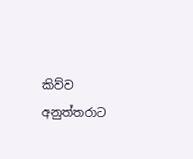කිව්ව අනුත්තරාට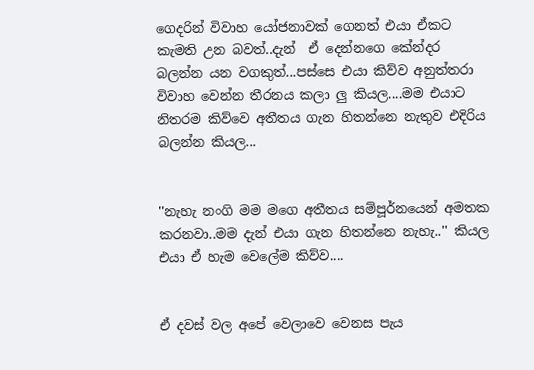ගෙදරින් විවාහ යෝජනාවක් ගෙනත් එයා ඒකට කැමති උන බවත්..දැන්  ඒ දෙන්නගෙ කේන්දර බලන්න යන වගකුත්...පස්සෙ එයා කිව්ව අනුත්තරා විවාහ වෙන්න තීරනය කලා ලු කියල....මම එයාට නිතරම කිව්වෙ අතීතය ගැන හිතන්නෙ නැතුව එදිරිය බලන්න කියල...


''නැහැ නංගි මම මගෙ අතීතය සම්පූර්නයෙන් අමතක කරනවා..මම දැන් එයා ගැන හිතන්නෙ නැහැ..'' කියල එයා ඒ හැම වෙලේම කිව්ව....


ඒ දවස් වල අපේ වෙලාවෙ වෙනස පැය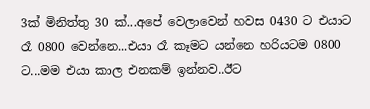3ක් මිනිත්තු 30 ක්...අපේ වෙලාවෙන් හවස 0430 ට එයාට රෑ 0800 වෙන්නෙ...එයා රෑ කෑමට යන්නෙ හරියටම 0800 ට...මම එයා කාල එනකම් ඉන්නව..ඊට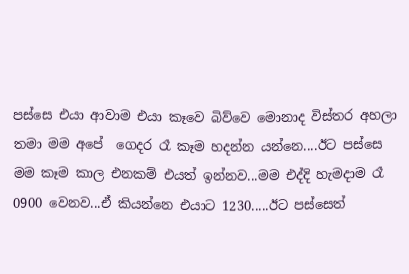පස්සෙ එයා ආවාම එයා කෑවෙ බිව්වෙ මොනාද විස්තර අහලා තමා මම අපේ  ගෙදර රෑ කෑම හදන්න යන්නෙ....ඊට පස්සෙ මම කෑම කාල එනකම් එයත් ඉන්නව...මම එද්දි හැමදාම රෑ 0900 වෙනව...ඒ කියන්නෙ එයාට 1230.....ඊට පස්සෙත්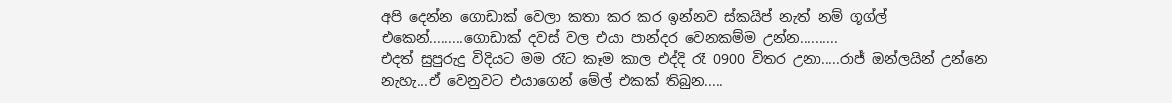අපි දෙන්න ගොඩාක් වෙලා කතා කර කර ඉන්නව ස්කයිප් නැත් නම් ගූග්ල් එකෙන්.........ගොඩාක් දවස් වල එයා පාන්දර වෙනකම්ම උන්න..........
එදත් සුපුරුදු විදියට මම රෑට කෑම කාල එද්දි රෑ 0900 විතර උනා.....රාජ් ඔන්ලයින් උන්නෙ නැහැ...ඒ වෙනුවට එයාගෙන් මේල් එකක් තිබුන.....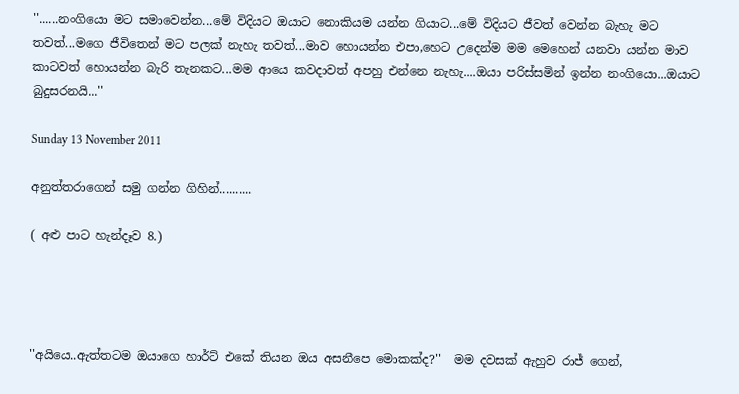''......නංගියො මට සමාවෙන්න...මේ විදියට ඔයාට නොකියම යන්න ගියාට...මේ විදියට ජීවත් වෙන්න බැහැ මට තවත්...මගෙ ජීවිතෙන් මට පලක් නැහැ තවත්...මාව හොයන්න එපා,හෙට උදෙන්ම මම මෙහෙන් යනවා යන්න මාව කාටවත් හොයන්න බැරි තැනකට...මම ආයෙ කවදාවත් අපහු එන්නෙ නැහැ....ඔයා පරිස්සමින් ඉන්න නංගියො...ඔයාට බුදුසරනයි...''

Sunday 13 November 2011

අනුත්තරාගෙන් සමු ගන්න ගිහින්..........

( අළු පාට හැන්දෑව 8.)




''අයියෙ..ඇත්තටම ඔයාගෙ හාර්ට් එකේ තියන ඔය අසනීපෙ මොකක්ද?''  මම දවසක් ඇහුව රාජ් ගෙන්,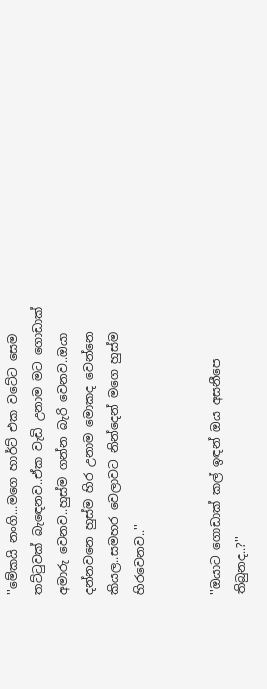''මේකයි නංගි...මගෙ හාර්ට් එක වටේට සෙම තට්ටුවක් බැඳෙනව..ඒක වැඩි උනාම මට ගොඩාක් අමාරු වෙනව..හුස්ම ගන්න බැරි වෙනව..ඔයා දන්නවනෙ හුස්ම හිර උනාම මොකද වෙන්නෙ කියල..සමහර වෙලාවට නින්දෙන් මගෙ හුස්ම හිරවෙනව..''


''ඔයාට ගොඩාක් කල් ඉඳන් ඔය අසනීපෙ තිබුනද..?''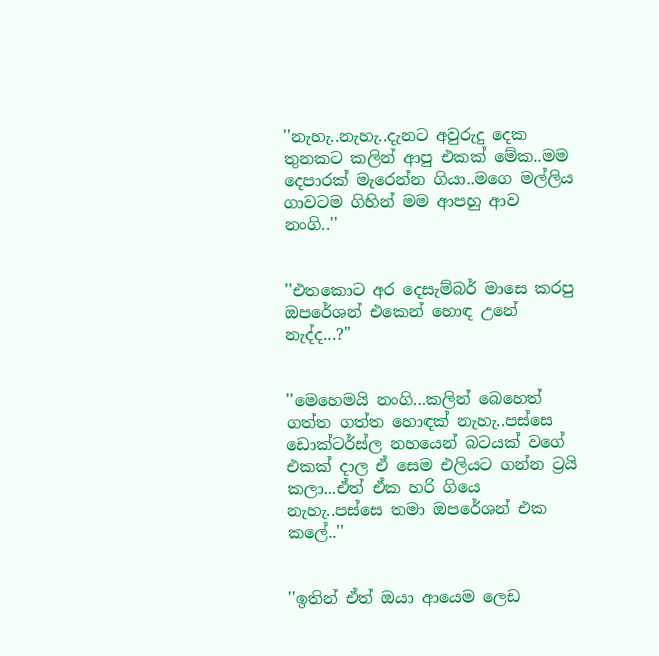''නැහැ..නැහැ..දැනට අවුරුදු දෙක තුනකට කලින් ආපු එකක් මේක..මම දෙපාරක් මැරෙන්න ගියා..මගෙ මල්ලිය ගාවටම ගිහින් මම ආපහු ආව නංගි..''


''එතකොට අර දෙසැම්බර් මාසෙ කරපු ඔපරේශන් එකෙන් හොඳ උනේ නැද්ද...?''


''මෙහෙමයි නංගි...කලින් බෙහෙත් ගත්ත ගත්ත හොඳක් නැහැ..පස්සෙ ඩොක්ටර්ස්ල නහයෙන් බටයක් වගේ එකක් දාල ඒ සෙම එලියට ගන්න ට්‍රයි කලා...ඒත් ඒක හරි ගියෙ නැහැ..පස්සෙ තමා ඔපරේශන් එක කලේ..''


''ඉතින් ඒත් ඔයා ආයෙම ලෙඩ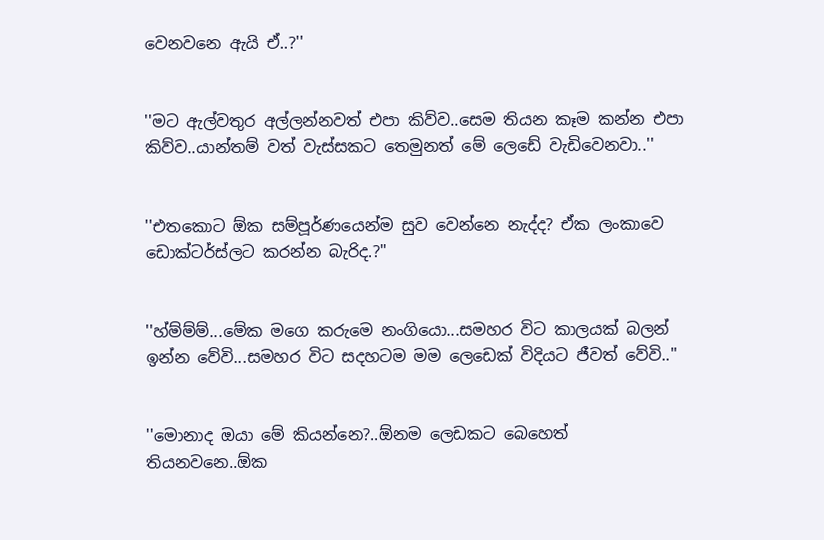වෙනවනෙ ඇයි ඒ..?''


''මට ඇල්වතුර අල්ලන්නවත් එපා කිව්ව..සෙම තියන කෑම කන්න එපා කිව්ව..යාන්තම් වත් වැස්සකට තෙමුනත් මේ ලෙඩේ වැඩිවෙනවා..''


''එතකොට ඕක සම්පූර්ණයෙන්ම සුව වෙන්නෙ නැද්ද? ඒක ලංකාවෙ ඩොක්ටර්ස්ලට කරන්න බැරිද.?''


''හ්ම්ම්ම්...මේක මගෙ කරුමෙ නංගියො...සමහර විට කාලයක් බලන් ඉන්න වේවි...සමහර විට සදහටම මම ලෙඩෙක් විදියට ජීවත් වේවි..''


''මොනාද ඔයා මේ කියන්නෙ?..ඕනම ලෙඩකට බෙහෙත් තියනවනෙ..ඕක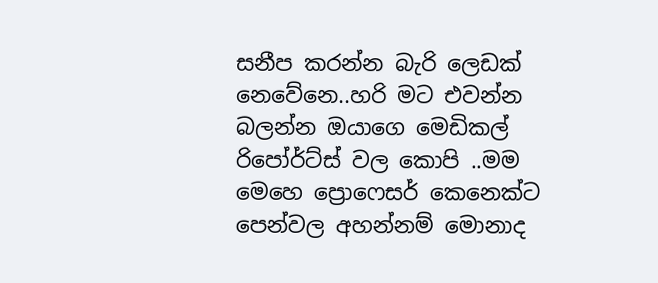සනීප කරන්න බැරි ලෙඩක් නෙවේනෙ..හරි මට එවන්න බලන්න ඔයාගෙ මෙඩිකල් රිපෝර්ට්ස් වල කොපි ..මම මෙහෙ ප්‍රොෆෙසර් කෙනෙක්ට පෙන්වල අහන්නම් මොනාද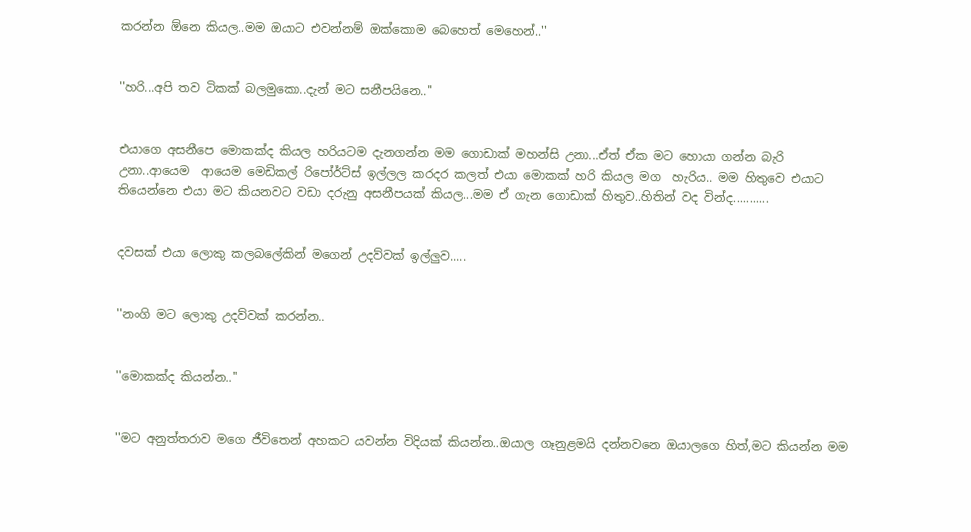කරන්න ඕනෙ කියල..මම ඔයාට එවන්නම් ඔක්කොම බෙහෙත් මෙහෙන්..''


''හරි...අපි තව ටිකක් බලමුකො..දැන් මට සනීපයිනෙ..''


එයාගෙ අසනීපෙ මොකක්ද කියල හරියටම දැනගන්න මම ගොඩාක් මහන්සි උනා...ඒත් ඒක මට හොයා ගන්න බැරි උනා..ආයෙම  ආයෙම මෙඩිකල් රිපෝර්ට්ස් ඉල්ලල කරදර කලත් එයා මොකක් හරි කියල මග  හැරිය.. මම හිතුවෙ එයාට තියෙන්නෙ එයා මට කියනවට වඩා දරුනු අසනීපයක් කියල...මම ඒ ගැන ගොඩාක් හිතුව..හිතින් වද වින්ද...........


දවසක් එයා ලොකු කලබලේකින් මගෙන් උදව්වක් ඉල්ලුව.....


''නංගි මට ලොකු උදව්වක් කරන්න..


''මොකක්ද කියන්න..''


''මට අනුත්තරාව මගෙ ජීවිතෙන් අහකට යවන්න විදියක් කියන්න..ඔයාල ගෑනුළමයි දන්නවනෙ ඔයාලගෙ හිත්,මට කියන්න මම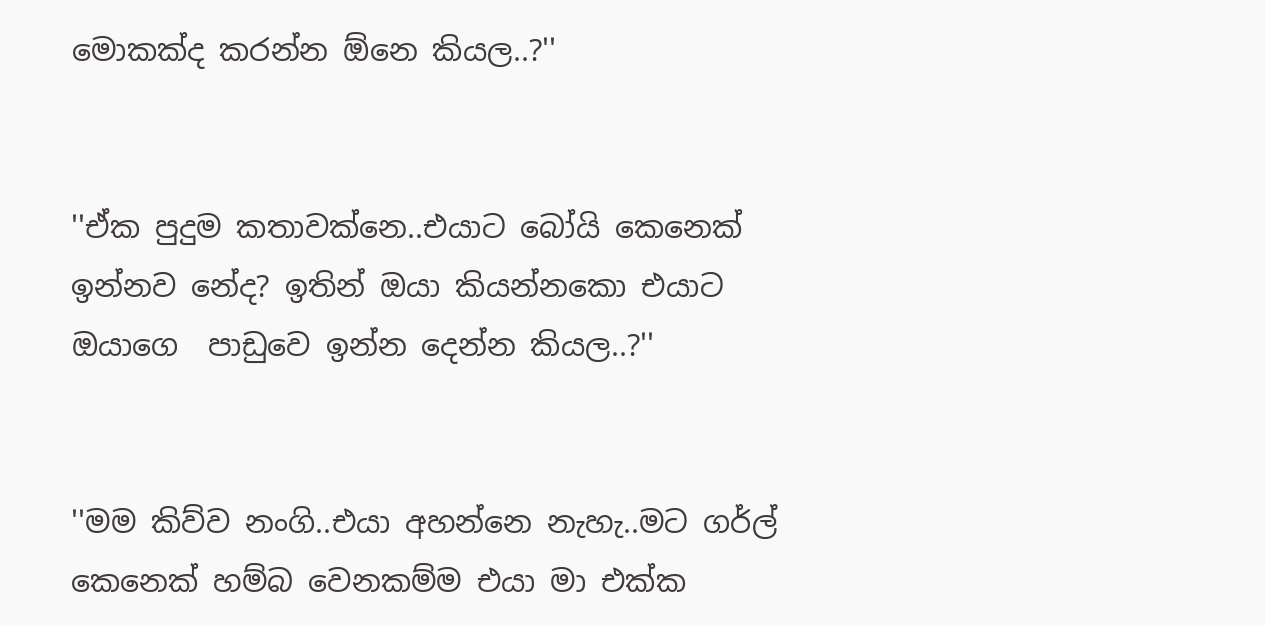මොකක්ද කරන්න ඕනෙ කියල..?''


''ඒක පුදුම කතාවක්නෙ..එයාට බෝයි කෙනෙක් ඉන්නව නේද? ඉතින් ඔයා කියන්නකො එයාට ඔයාගෙ  පාඩුවෙ ඉන්න දෙන්න කියල..?''


''මම කිව්ව නංගි..එයා අහන්නෙ නැහැ..මට ගර්ල් කෙනෙක් හම්බ වෙනකම්ම එයා මා එක්ක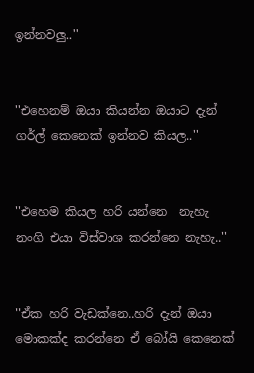ඉන්නවලු..''


''එහෙනම් ඔයා කියන්න ඔයාට දැන් ගර්ල් කෙනෙක් ඉන්නව කියල..''


''එහෙම කියල හරි යන්නෙ  නැහැ නංගි එයා විස්වාශ කරන්නෙ නැහැ..''


''ඒක හරි වැඩක්නෙ..හරි දැන් ඔයා මොකක්ද කරන්නෙ ඒ බෝයි කෙනෙක්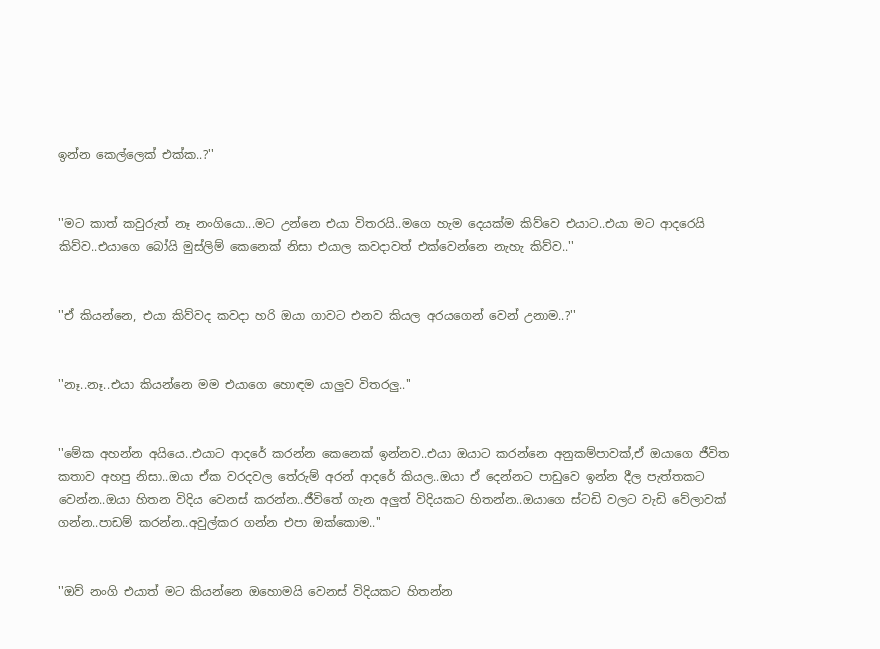ඉන්න කෙල්ලෙක් එක්ක..?''


''මට කාත් කවුරුත් නෑ නංගියො...මට උන්නෙ එයා විතරයි..මගෙ හැම දෙයක්ම කිව්වෙ එයාට..එයා මට ආදරෙයි කිව්ව..එයාගෙ බෝයි මුස්ලිම් කෙනෙක් නිසා එයාල කවදාවත් එක්වෙන්නෙ නැහැ කිව්ව..''


''ඒ කියන්නෙ, එයා කිව්වද කවදා හරි ඔයා ගාවට එනව කියල අරයගෙන් වෙන් උනාම..?''


''නෑ..නෑ..එයා කියන්නෙ මම එයාගෙ හොඳම යාලුව විතරලු..''


''මේක අහන්න අයියෙ..එයාට ආදරේ කරන්න කෙනෙක් ඉන්නව..එයා ඔයාට කරන්නෙ අනුකම්පාවක්,ඒ ඔයාගෙ ජීවිත කතාව අහපු නිසා..ඔයා ඒක වරදවල තේරුම් අරන් ආදරේ කියල..ඔයා ඒ දෙන්නට පාඩුවෙ ඉන්න දීල පැත්තකට වෙන්න..ඔයා හිතන විදිය වෙනස් කරන්න..ජීවිතේ ගැන අලුත් විදියකට හිතන්න..ඔයාගෙ ස්ටඩි වලට වැඩි වේලාවක් ගන්න..පාඩම් කරන්න..අවුල්කර ගන්න එපා ඔක්කොම..''


''ඔව් නංගි එයාත් මට කියන්නෙ ඔහොමයි වෙනස් විදියකට හිතන්න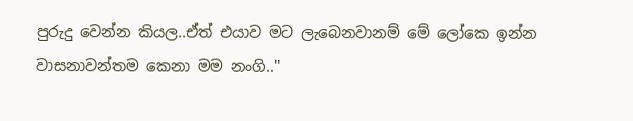පුරුදු වෙන්න කියල..ඒත් එයාව මට ලැබෙනවානම් මේ ලෝකෙ ඉන්න වාසනාවන්තම කෙනා මම නංගි..''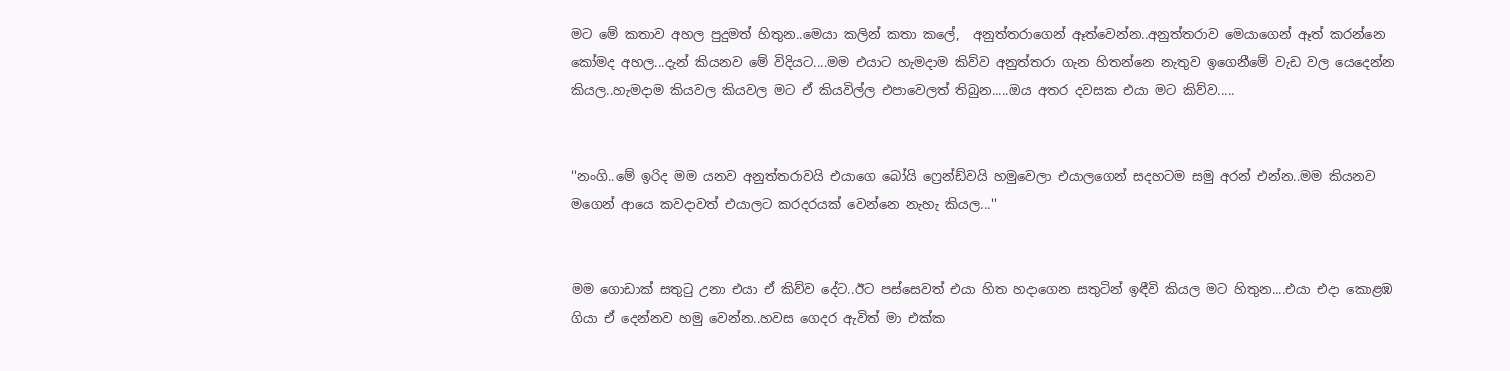මට මේ කතාව අහල පුදුමත් හිතුන..මෙයා කලින් කතා කලේ,  අනුත්තරාගෙන් ඈත්වෙන්න..අනුත්තරාව මෙයාගෙන් ඈත් කරන්නෙ කෝමද අහල...දැන් කියනව මේ විදියට....මම එයාට හැමදාම කිව්ව අනුත්තරා ගැන හිතන්නෙ නැතුව ඉගෙනීමේ වැඩ වල යෙදෙන්න කියල..හැමදාම කියවල කියවල මට ඒ කියවිල්ල එපාවෙලත් තිබුන.....ඔය අතර දවසක එයා මට කිව්ව.....


''නංගි..මේ ඉරිද මම යනව අනුත්තරාවයි එයාගෙ බෝයි ෆ්‍රෙන්ඩ්වයි හමුවෙලා එයාලගෙන් සදහටම සමු අරන් එන්න..මම කියනව මගෙන් ආයෙ කවදාවත් එයාලට කරදරයක් වෙන්නෙ නැහැ කියල...''


මම ගොඩාක් සතුටු උනා එයා ඒ කිව්ව දේට..ඊට පස්සෙවත් එයා හිත හදාගෙන සතුටින් ඉඳීවි කියල මට හිතුන....එයා එදා කොළඹ ගියා ඒ දෙන්නව හමු වෙන්න..හවස ගෙදර ඇවිත් මා එක්ක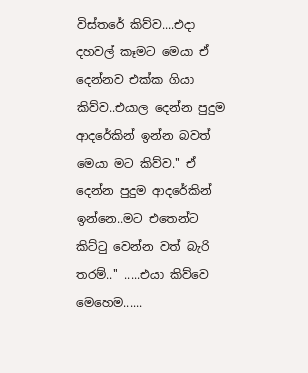විස්තරේ කිව්ව....එදා දහවල් කෑමට මෙයා ඒ දෙන්නව එක්ක ගියා කිව්ව..එයාල දෙන්න පුදුම ආදරේකින් ඉන්න බවත් මෙයා මට කිව්ව.'' ඒ දෙන්න පුදුම ආදරේකින් ඉන්නෙ..මට එතෙන්ට කිට්ටු වෙන්න වත් බැරි තරම්..'' .....එයා කිව්වෙ මෙහෙම......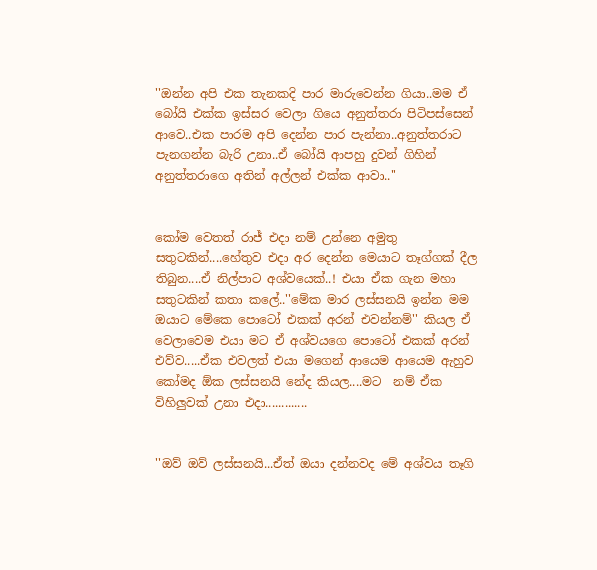''ඔන්න අපි එක තැනකදි පාර මාරුවෙන්න ගියා..මම ඒ බෝයි එක්ක ඉස්සර වෙලා ගියෙ අනුත්තරා පිටිපස්සෙන් ආවෙ..එක පාරම අපි දෙන්න පාර පැන්නා..අනුත්තරාට පැනගන්න බැරි උනා..ඒ බෝයි ආපහු දුවන් ගිහින් අනුත්තරාගෙ අතින් අල්ලන් එක්ක ආවා..''


කෝම වෙතත් රාජ් එදා නම් උන්නෙ අමුතු සතුටකින්....හේතුව එදා අර දෙන්න මෙයාට තෑග්ගක් දීල තිබුන....ඒ නිල්පාට අශ්වයෙක්..! එයා ඒක ගැන මහා සතුටකින් කතා කලේ..''මේක මාර ලස්සනයි ඉන්න මම ඔයාට මේකෙ පොටෝ එකක් අරන් එවන්නම්'' කියල ඒ වෙලාවෙම එයා මට ඒ අශ්වයගෙ පොටෝ එකක් අරන් එව්ව.....ඒක එවලත් එයා මගෙන් ආයෙම ආයෙම ඇහුව කෝමද ඕක ලස්සනයි නේද කියල....මට  නම් ඒක විහිලුවක් උනා එදා.............


''ඔව් ඔව් ලස්සනයි...ඒත් ඔයා දන්නවද මේ අශ්වය තෑගි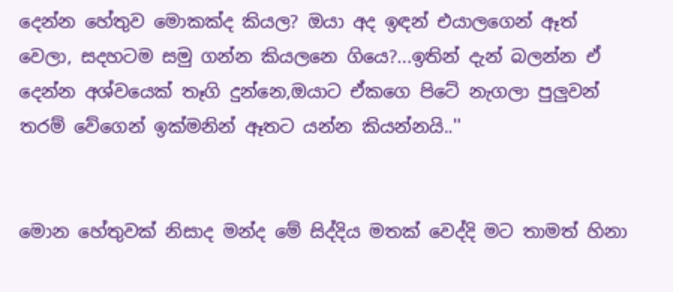දෙන්න හේතුව මොකක්ද කියල? ඔයා අද ඉඳන් එයාලගෙන් ඈත් වෙලා, සදහටම සමු ගන්න කියලනෙ ගියෙ?...ඉතින් දැන් බලන්න ඒ දෙන්න අශ්වයෙක් තෑගි දුන්නෙ,ඔයාට ඒකගෙ පිටේ නැගලා පුලුවන් තරම් වේගෙන් ඉක්මනින් ඈතට යන්න කියන්නයි..''


මොන හේතුවක් නිසාද මන්ද මේ සිද්දිය මතක් වෙද්දි මට තාමත් හිනා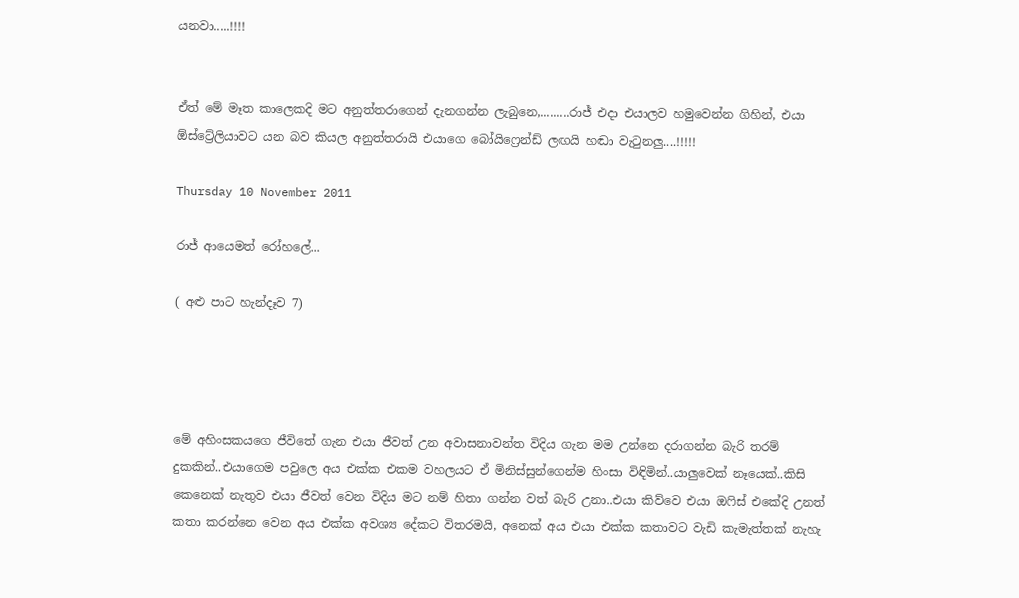යනවා.....!!!!


ඒත් මේ මෑත කාලෙකදි මට අනුත්තරාගෙන් දැනගන්න ලැබුනෙ,.........රාජ් එදා එයාලව හමුවෙන්න ගිහින්, එයා ඕස්ට්‍රේලියාවට යන බව කියල අනුත්තරායි එයාගෙ බෝයිෆ්‍රෙන්ඩ් ලඟයි හඬා වැටුනලු....!!!!!

Thursday 10 November 2011

රාජ් ආයෙමත් රෝහලේ...

( අළු පාට හැන්දෑව 7)




මේ අහිංසකයගෙ ජීවිතේ ගැන එයා ජීවත් උන අවාසනාවන්ත විදිය ගැන මම උන්නෙ දරාගන්න බැරි තරම් දුකකින්..එයාගෙම පවුලෙ අය එක්ක එකම වහලයට ඒ මිනිස්සුන්ගෙන්ම හිංසා විඳිමින්..යාලුවෙක් නෑයෙක්..කිසි කෙනෙක් නැතුව එයා ජීවත් වෙන විදිය මට නම් හිතා ගන්න වත් බැරි උනා..එයා කිව්වෙ එයා ඔෆිස් එකේදි උනත් කතා කරන්නෙ වෙන අය එක්ක අවශ්‍ය දේකට විතරමයි, අනෙක් අය එයා එක්ක කතාවට වැඩි කැමැත්තක් නැහැ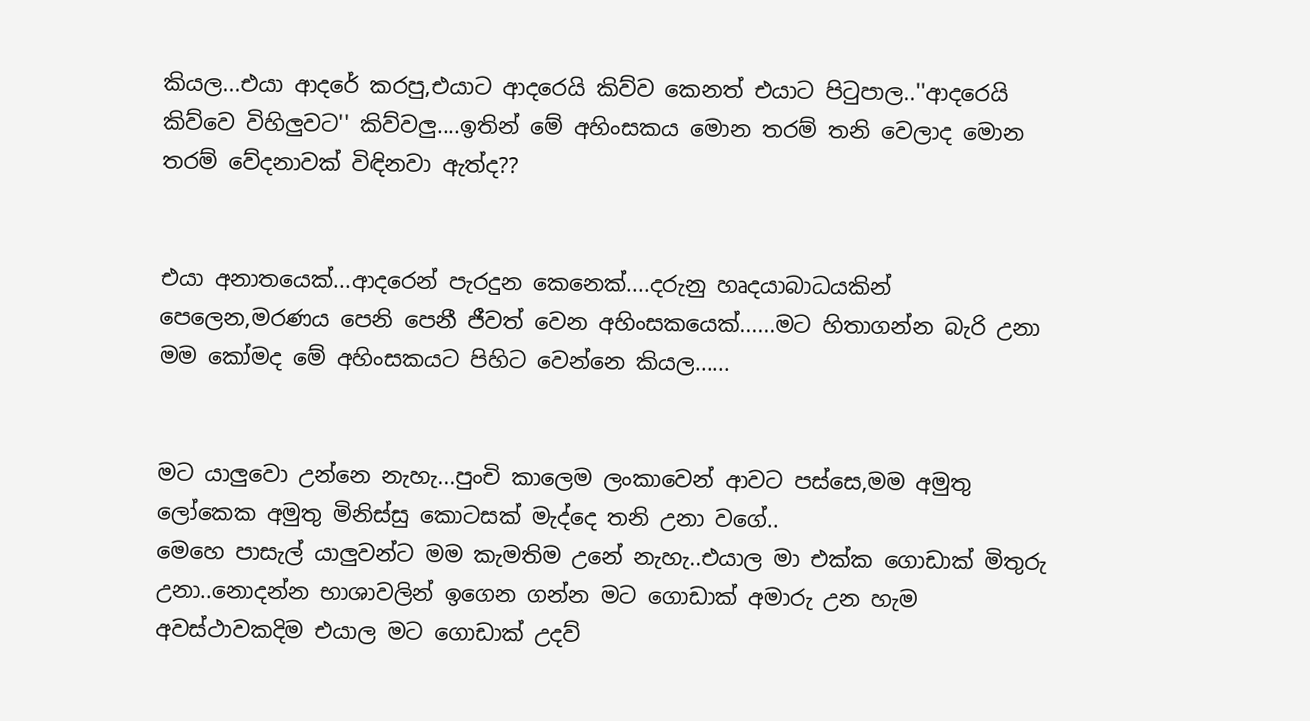කියල...එයා ආදරේ කරපු,එයාට ආදරෙයි කිව්ව කෙනත් එයාට පිටුපාල..''ආදරෙයි කිව්වෙ විහිලුවට'' කිව්වලු....ඉතින් මේ අහිංසකය මොන තරම් තනි වෙලාද මොන තරම් වේදනාවක් විඳිනවා ඇත්ද??


එයා අනාතයෙක්...ආදරෙන් පැරදුන කෙනෙක්....දරුනු හෘදයාබාධයකින් පෙලෙන,මරණය පෙනි පෙනී ජීවත් වෙන අහිංසකයෙක්......මට හිතාගන්න බැරි උනා මම කෝමද මේ අහිංසකයට පිහිට වෙන්නෙ කියල......


මට යාලුවො උන්නෙ නැහැ...පුංචි කාලෙම ලංකාවෙන් ආවට පස්සෙ,මම අමුතු ලෝකෙක අමුතු මිනිස්සු කොටසක් මැද්දෙ තනි උනා වගේ..
මෙහෙ පාසැල් යාලුවන්ට මම කැමතිම උනේ නැහැ..එයාල මා එක්ක ගොඩාක් මිතුරු උනා..නොදන්න භාශාවලින් ඉගෙන ගන්න මට ගොඩාක් අමාරු උන හැම අවස්ථාවකදිම එයාල මට ගොඩාක් උදව්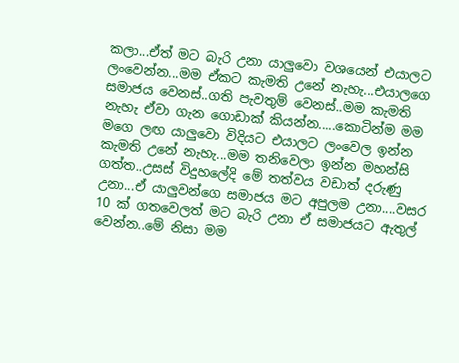කලා...ඒත් මට බැරි උනා යාලුවො වශයෙන් එයාලට ලංවෙන්න...මම ඒකට කැමති උනේ නැහැ...එයාලගෙ සමාජය වෙනස්..ගති පැවතුම් වෙනස්..මම කැමති නැහැ ඒවා ගැන ගොඩාක් කියන්න.....කොටින්ම මම මගෙ ලඟ යාලුවො විදියට එයාලට ලංවෙල ඉන්න කැමති උනේ නැහැ...මම තනිවෙලා ඉන්න මහන්සි ගත්ත..උසස් විදුහලේදි මේ තත්වය වඩාත් දරුණු උනා...ඒ යාලුවන්ගෙ සමාජය මට අපුලම උනා....වසර 10 ක් ගතවෙලත් මට බැරි උනා ඒ සමාජයට ඇතුල් වෙන්න..මේ නිසා මම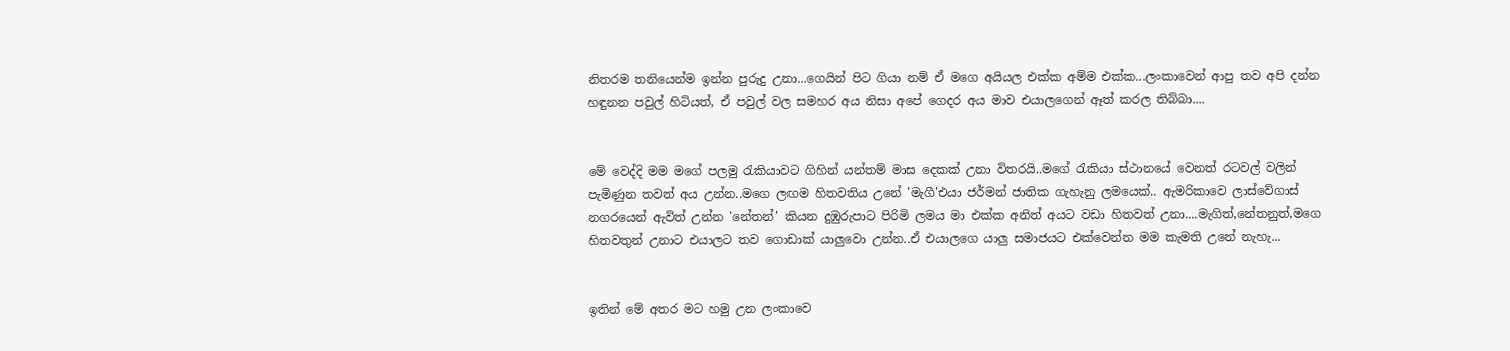නිතරම තනියෙන්ම ඉන්න පුරුදු උනා...ගෙයින් පිට ගියා නම් ඒ මගෙ අයියල එක්ක අම්ම එක්ක...ලංකාවෙන් ආපු තව අපි දන්න හඳුනන පවුල් හිටියත්, ඒ පවුල් වල සමහර අය නිසා අපේ ගෙදර අය මාව එයාලගෙන් ඈත් කරල තිබ්බා....


මේ වෙද්දි මම මගේ පලමු රැකියාවට ගිහින් යන්තම් මාස දෙකක් උනා විතරයි..මගේ රැකියා ස්ථානයේ වෙනත් රටවල් වලින් පැමිණුන තවත් අය උන්න..මගෙ ලඟම හිතවතිය උනේ 'මැගී'එයා ජර්මන් ජාතික ගැහැනු ලමයෙක්.. ඇමරිකාවෙ ලාස්වේගාස් නගරයෙන් ඇවිත් උන්න 'නේතන්' කියන දුඹුරුපාට පිරිමි ලමය මා එක්ක අනිත් අයට වඩා හිතවත් උනා....මැගිත්,නේතනුත්,මගෙ හිතවතුන් උනාට එයාලට තව ගොඩාක් යාලුවො උන්න..ඒ එයාලගෙ යාලු සමාජයට එක්වෙන්න මම කැමති උනේ නැහැ...


ඉතින් මේ අතර මට හමු උන ලංකාවෙ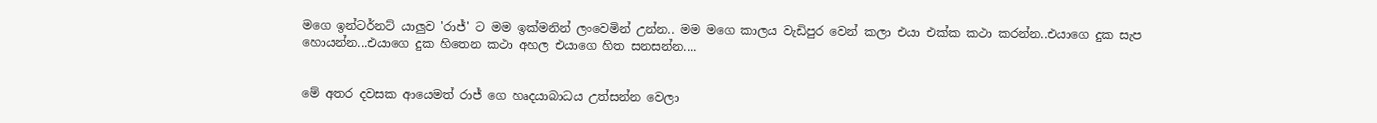මගෙ ඉන්ටර්නට් යාලුව 'රාජ්' ට මම ඉක්මනින් ලංවෙමින් උන්න.. මම මගෙ කාලය වැඩිපුර වෙන් කලා එයා එක්ක කථා කරන්න..එයාගෙ දුක සැප හොයන්න...එයාගෙ දුක හිතෙන කථා අහල එයාගෙ හිත සනසන්න....


මේ අතර දවසක ආයෙමත් රාජ් ගෙ හෘදයාබාධය උත්සන්න වෙලා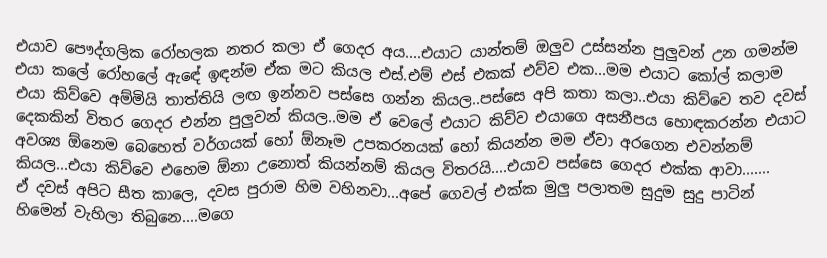එයාව පෞද්ගලික රෝහලක නතර කලා ඒ ගෙදර අය....එයාට යාන්තම් ඔලුව උස්සන්න පුලුවන් උන ගමන්ම එයා කලේ රෝහලේ ඇඳේ ඉඳන්ම ඒක මට කියල එස්.එම් එස් එකක් එව්ව එක...මම එයාට කෝල් කලාම එයා කිව්වෙ අම්මියි තාත්තියි ලඟ ඉන්නව පස්සෙ ගන්න කියල..පස්සෙ අපි කතා කලා..එයා කිව්වෙ තව දවස් දෙකකින් විතර ගෙදර එන්න පුලුවන් කියල..මම ඒ වෙලේ එයාට කිව්ව එයාගෙ අසනීපය හොඳකරන්න එයාට අවශ්‍ය ඕනෙම බෙහෙත් වර්ගයක් හෝ ඕනෑම උපකරනයක් හෝ කියන්න මම ඒවා අරගෙන එවන්නම් කියල...එයා කිව්වෙ එහෙම ඕනා උනොත් කියන්නම් කියල විතරයි....එයාව පස්සෙ ගෙදර එක්ක ආවා.......
ඒ දවස් අපිට සීත කාලෙ, දවස පුරාම හිම වහිනවා...අපේ ගෙවල් එක්ක මුලු පලාතම සුදුම සුදු පාටින් හිමෙන් වැහිලා තිබුනෙ....මගෙ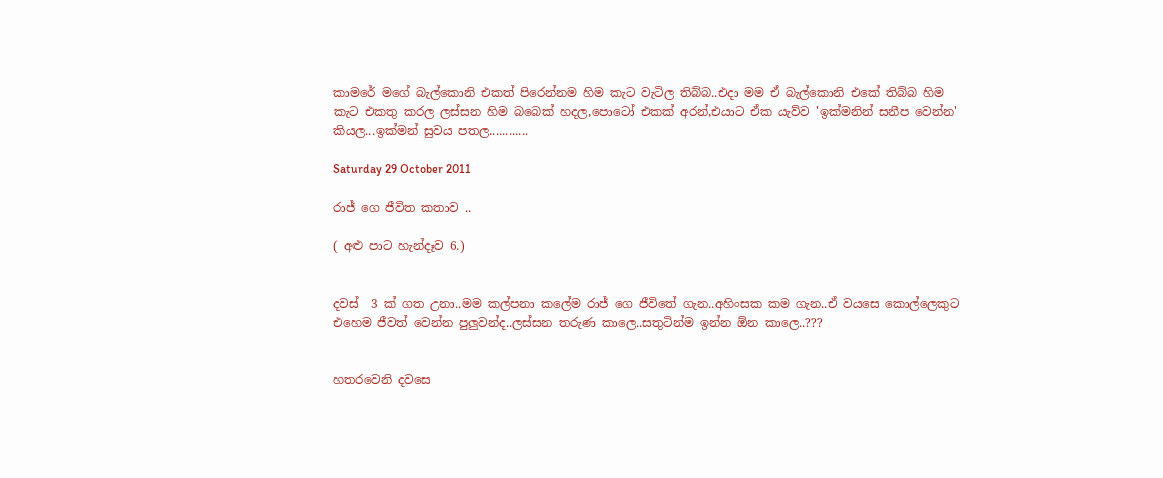කාමරේ මගේ බැල්කොනි එකත් පිරෙන්නම හිම කැට වැටිල තිබ්බ..එදා මම ඒ බැල්කොනි එකේ තිබ්බ හිම කැට එකතු කරල ලස්සන හිම බබෙක් හදල,පොටෝ එකක් අරන්,එයාට ඒක යැව්ව 'ඉක්මනින් සනීප වෙන්න' කියල...ඉක්මන් සුවය පතල............

Saturday 29 October 2011

රාජ් ගෙ ජීවිත කතාව ..

( අළු පාට හැන්දෑව 6.)


දවස්  3 ක් ගත උනා..මම කල්පනා කලේම රාජ් ගෙ ජීවිතේ ගැන..අහිංසක කම ගැන..ඒ වයසෙ කොල්ලෙකුට එහෙම ජීවත් වෙන්න පුලුවන්ද..ලස්සන තරුණ කාලෙ..සතුටින්ම ඉන්න ඕන කාලෙ..???


හතරවෙනි දවසෙ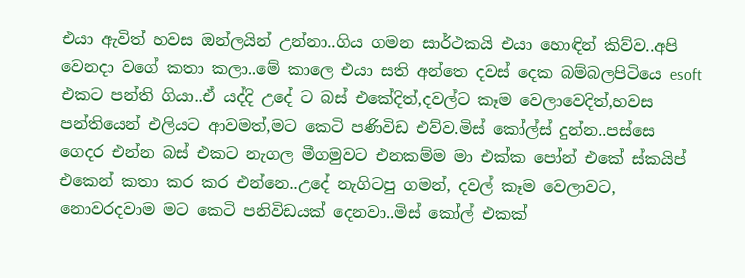එයා ඇවිත් හවස ඔන්ලයින් උන්නා..ගිය ගමන සාර්ථකයි එයා හොඳින් කිව්ව..අපි වෙනදා වගේ කතා කලා..මේ කාලෙ එයා සති අන්තෙ දවස් දෙක බම්බලපිටියෙ esoft  එකට පන්ති ගියා..ඒ යද්දි උදේ ට බස් එකේදිත්,දවල්ට කෑම වෙලාවෙදිත්,හවස පන්තියෙන් එලියට ආවමත්,මට කෙටි පණිවිඩ එව්ව.මිස් කෝල්ස් දුන්න..පස්සෙ ගෙදර එන්න බස් එකට නැගල මීගමුවට එනකම්ම මා එක්ක පෝන් එකේ ස්කයිප් එකෙන් කතා කර කර එන්නෙ..උදේ නැගිටපු ගමන්, දවල් කෑම වෙලාවට, නොවරදවාම මට කෙටි පනිවිඩයක් දෙනවා..මිස් කෝල් එකක්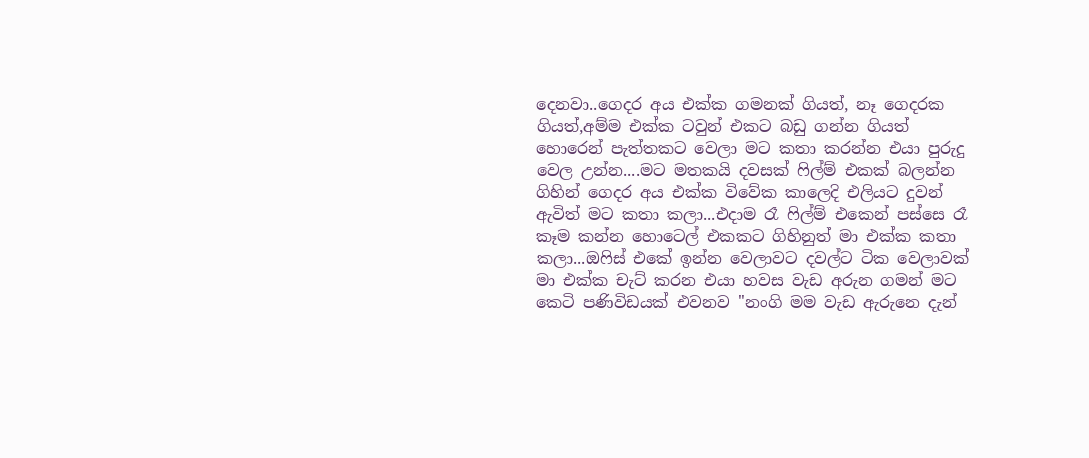දෙනවා..ගෙදර අය එක්ක ගමනක් ගියත්, නෑ ගෙදරක ගියත්,අම්ම එක්ක ටවුන් එකට බඩු ගන්න ගියත් හොරෙන් පැත්තකට වෙලා මට කතා කරන්න එයා පුරුදු වෙල උන්න....මට මතකයි දවසක් ෆිල්ම් එකක් බලන්න ගිහින් ගෙදර අය එක්ක විවේක කාලෙදි එලියට දුවන් ඇවිත් මට කතා කලා...එදාම රෑ ෆිල්ම් එකෙන් පස්සෙ රෑ කෑම කන්න හොටෙල් එකකට ගිහිනුත් මා එක්ක කතා කලා...ඔෆිස් එකේ ඉන්න වෙලාවට දවල්ට ටික වෙලාවක් මා එක්ක චැට් කරන එයා හවස වැඩ අරුන ගමන් මට කෙටි පණිවිඩයක් එවනව ''නංගි මම වැඩ ඇරුනෙ දැන්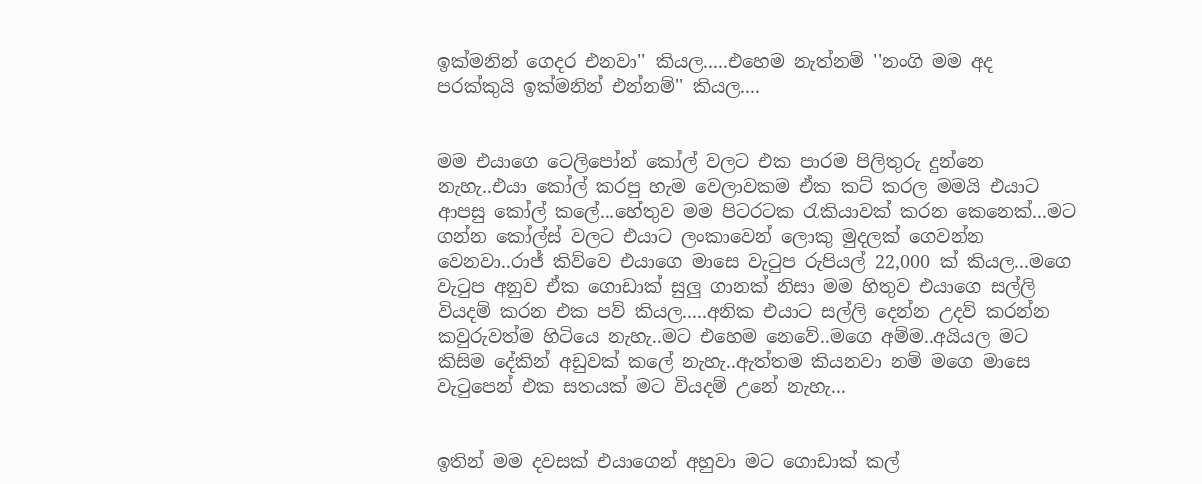ඉක්මනින් ගෙදර එනවා'' කියල.....එහෙම නැත්නම් ''නංගි මම අද පරක්කුයි ඉක්මනින් එන්නම්'' කියල....


මම එයාගෙ ටෙලිපෝන් කෝල් වලට එක පාරම පිලිතුරු දුන්නෙ නැහැ..එයා කෝල් කරපු හැම වෙලාවකම ඒක කට් කරල මමයි එයාට ආපසු කෝල් කලේ...හේතුව මම පිටරටක රැකියාවක් කරන කෙනෙක්...මට ගන්න කෝල්ස් වලට එයාට ලංකාවෙන් ලොකු මුදලක් ගෙවන්න වෙනවා..රාජ් කිව්වෙ එයාගෙ මාසෙ වැටුප රුපියල් 22,000 ක් කියල...මගෙ වැටුප අනුව ඒක ගොඩාක් සුලු ගානක් නිසා මම හිතුව එයාගෙ සල්ලි වියදම් කරන එක පව් කියල.....අනික එයාට සල්ලි දෙන්න උදව් කරන්න කවුරුවත්ම හිටියෙ නැහැ..මට එහෙම නෙවේ..මගෙ අම්ම..අයියල මට කිසිම දේකින් අඩුවක් කලේ නැහැ..ඇත්තම කියනවා නම් මගෙ මාසෙ වැටුපෙන් එක සතයක් මට වියදම් උනේ නැහැ...


ඉතින් මම දවසක් එයාගෙන් අහුවා මට ගොඩාක් කල්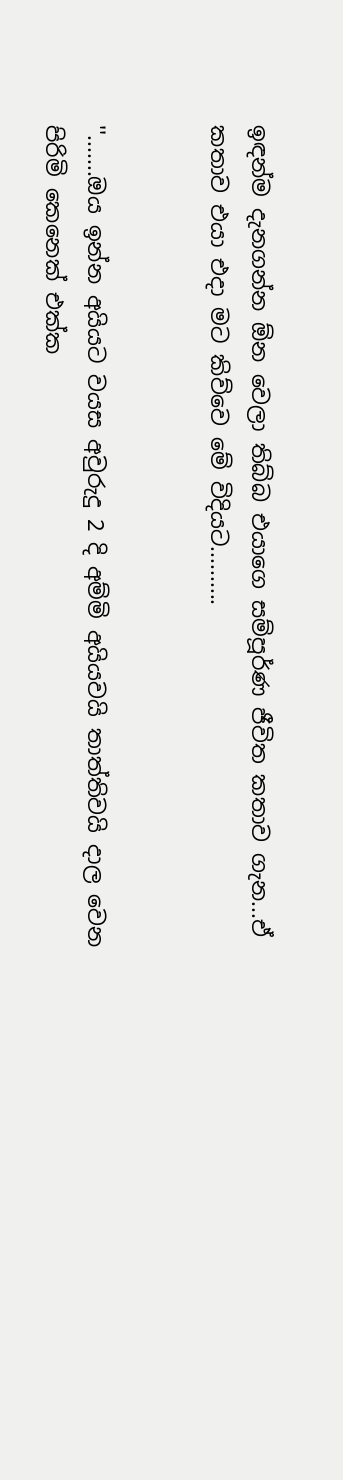ඉඳන්ම දැනගන්න ඕන වෙලා තිබ්බ එයාගෙ සම්පූර්ණ ජීවිත කතාව ගැන...ඒ කතාව එයා එදා මට කිව්වෙ මේ විදියට..........


''.......ඔය ඉන්න අයියට වයස අවුරුදු 2 දි අම්මි අයියවයි තාත්තිවයි දාල වෙන පිරිමි කෙනෙක් එක්ක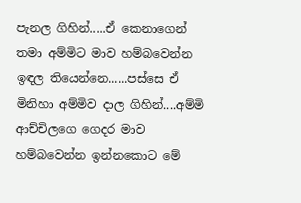පැනල ගිහින්.....ඒ කෙනාගෙන් තමා අම්මිට මාව හම්බවෙන්න ඉඳල තියෙන්නෙ......පස්සෙ ඒ මිනිහා අම්මිව දාල ගිහින්....අම්මි ආච්චිලගෙ ගෙදර මාව හම්බවෙන්න ඉන්නකොට මේ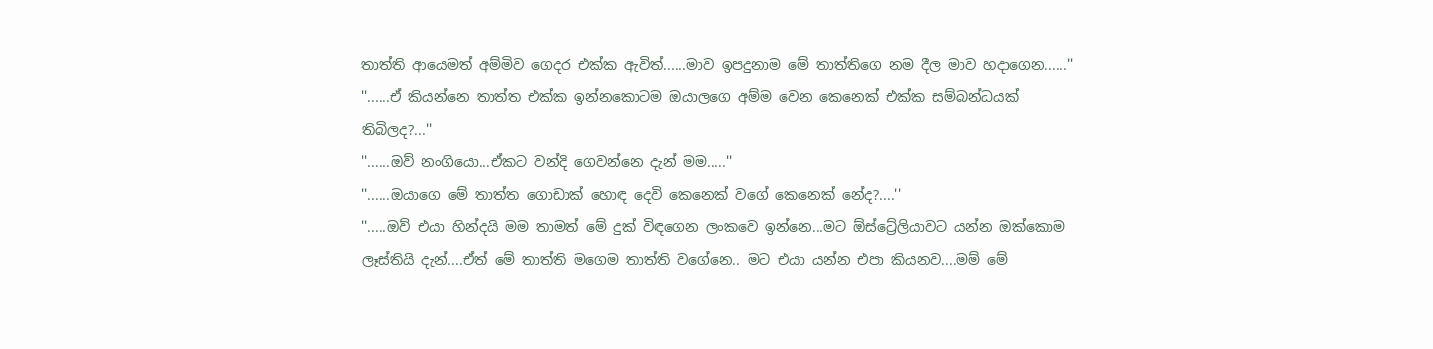තාත්ති ආයෙමත් අම්මිව ගෙදර එක්ක ඇවිත්......මාව ඉපදුනාම මේ තාත්තිගෙ නම දීල මාව හදාගෙන......''
''......ඒ කියන්නෙ තාත්ත එක්ක ඉන්නකොටම ඔයාලගෙ අම්ම වෙන කෙනෙක් එක්ක සම්බන්ධයක් තිබිලද?...''
''......ඔව් නංගියො...ඒකට වන්දි ගෙවන්නෙ දැන් මම.....''
''......ඔයාගෙ මේ තාත්ත ගොඩාක් හොඳ දෙවි කෙනෙක් වගේ කෙනෙක් නේද?....''
''.....ඔව් එයා හින්දයි මම තාමත් මේ දුක් විඳගෙන ලංකවෙ ඉන්නෙ...මට ඕස්ට්‍රේලියාවට යන්න ඔක්කොම ලෑස්තියි දැන්....ඒත් මේ තාත්ති මගෙම තාත්ති වගේනෙ.. මට එයා යන්න එපා කියනව....මම් මේ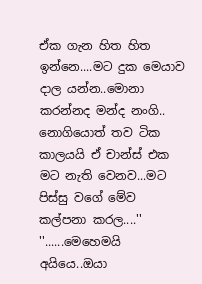ඒක ගැන හිත හිත ඉන්නෙ....මට දුක මෙයාව දාල යන්න..මොනා කරන්නද මන්ද නංගි.. නොගියොත් තව ටික කාලයයි ඒ චාන්ස් එක මට නැති වෙනව...මට පිස්සු වගේ මේව කල්පනා කරල....''
''......මෙහෙමයි අයියෙ..ඔයා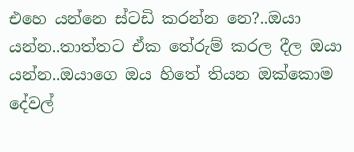එහෙ යන්නෙ ස්ටඩි කරන්න නෙ?..ඔයා යන්න..තාත්තට ඒක තේරුම් කරල දීල ඔයා යන්න..ඔයාගෙ ඔය හිතේ තියන ඔක්කොම දේවල්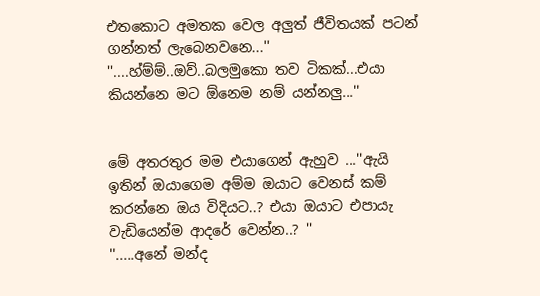එතකොට අමතක වෙල අලුත් ජීවිතයක් පටන් ගන්නත් ලැබෙනවනෙ...''
''....හ්ම්ම්..ඔව්..බලමුකො තව ටිකක්...එයා කියන්නෙ මට ඕනෙම නම් යන්නලු...''


මේ අතරතුර මම එයාගෙන් ඇහුව ...''ඇයි ඉතින් ඔයාගෙම අම්ම ඔයාට වෙනස් කම් කරන්නෙ ඔය විදියට..? එයා ඔයාට එපායැ වැඩියෙන්ම ආදරේ වෙන්න..? ''
''.....අනේ මන්ද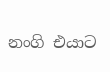නංගි එයාට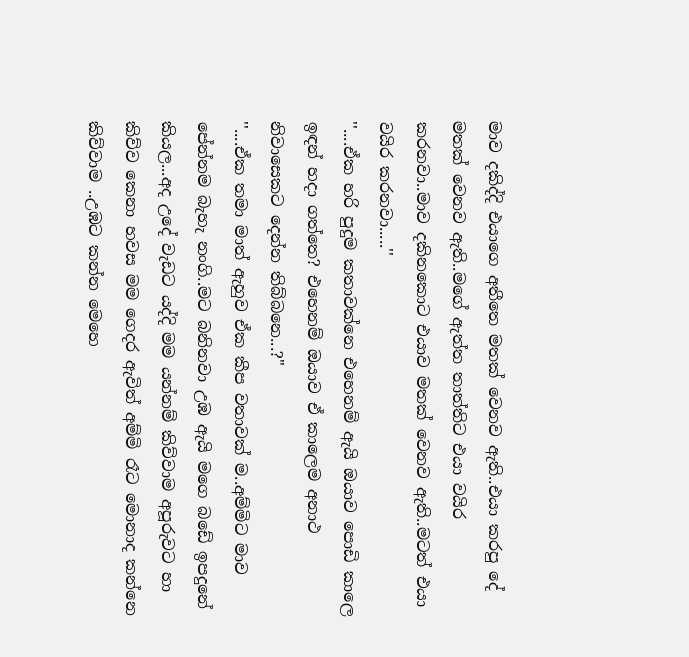මාව දකිද්දි එයාගෙ අතීතෙ මතක් වෙනව ඇති..එයා කරපු දේ මතක් වෙනව ඇති..මගේ ඇත්ත තාත්තිට එයා වයිර කරනවා..මාව දකිනකොට එයාව මතක් වෙනව ඇති..මටත් එයා වයිර කරනවා.....''
''....ඒක හරි පුදුම කතාවක්නෙ එහෙනම් ඇයි ඔයාව පොඩි කාලෙ ඉඳන් හදා ගත්තෙ? එහෙනම් ඔයාව ඒ කාලෙම අනාථ නිවාසෙකට දෙන්න තිබ්බනෙ...?''
''....ඒක තමා මාත් ඇහුව ඒක කීප වතාවක් ම..අම්මිට මාව පේන්නම බැහැ නංගි..මට බනිනවා උඹ ඇයි මගෙ බඩේ ඉපදුනේ කියල...අද උදේ වැඩට යද්දි මම යන්නම් කිව්වාම අපූරුවට හා කිව්ව කෙනා හවස මම ගෙදර ඇවිත් අම්මි රෑට මොනාද කන්නෙ කිව්වාම ..උඹට කන්න මෙහෙ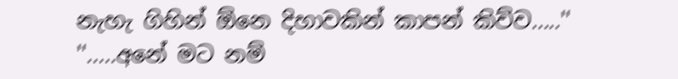නැහැ ගිහින් ඕනෙ දිහාවකින් කාපන් කිව්ව.....''
''.....අනේ මට නම්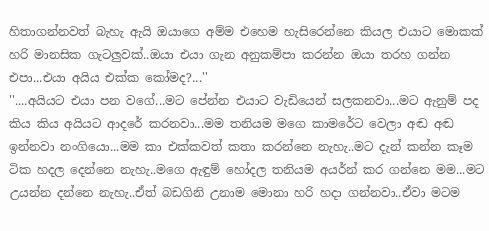හිතාගන්නවත් බැහැ ඇයි ඔයාගෙ අම්ම එහෙම හැසිරෙන්නෙ කියල එයාට මොකක් හරි මානසික ගැටලුවක්..ඔයා එයා ගැන අනුකම්පා කරන්න ඔයා තරහ ගන්න එපා...එයා අයිය එක්ක කෝමද?...''
''....අයියට එයා පන වගේ...මට පේන්න එයාට වැඩියෙන් සලකනවා...මට ඇනුම් පද කිය කිය අයියට ආදරේ කරනවා...මම තනියම මගෙ කාමරේට වෙලා අඬ අඬ ඉන්නවා නංගියො...මම කා එක්කවත් කතා කරන්නෙ නැහැ..මට දැන් කන්න කෑම ටික හදල දෙන්නෙ නැහැ..මගෙ ඇඳුම් හෝදල තනියම අයර්න් කර ගන්නෙ මම...මට උයන්න දන්නෙ නැහැ..ඒත් බඩගිනි උනාම මොනා හරි හදා ගන්නවා..ඒවා මටම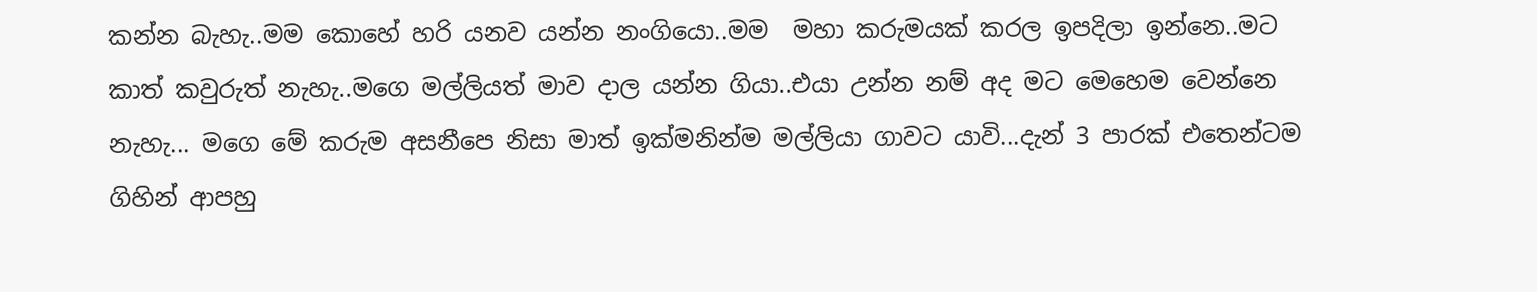කන්න බැහැ..මම කොහේ හරි යනව යන්න නංගියො..මම  මහා කරුමයක් කරල ඉපදිලා ඉන්නෙ..මට කාත් කවුරුත් නැහැ..මගෙ මල්ලියත් මාව දාල යන්න ගියා..එයා උන්න නම් අද මට මෙහෙම වෙන්නෙ නැහැ... මගෙ මේ කරුම අසනීපෙ නිසා මාත් ඉක්මනින්ම මල්ලියා ගාවට යාවි...දැන් 3 පාරක් එතෙන්ටම ගිහින් ආපහු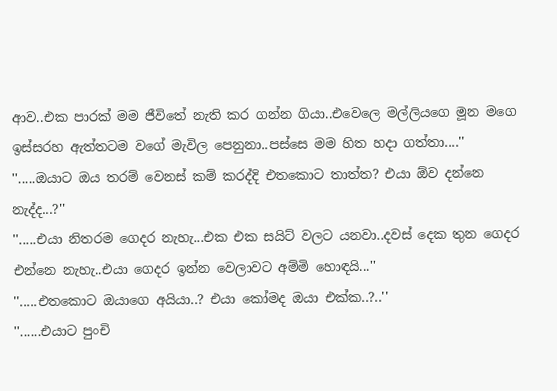ආව..එක පාරක් මම ජීවිතේ නැති කර ගන්න ගියා..එවෙලෙ මල්ලියගෙ මූන මගෙ ඉස්සරහ ඇත්තටම වගේ මැවිල පෙනුනා..පස්සෙ මම හිත හදා ගත්තා....''
''.....ඔයාට ඔය තරම් වෙනස් කම් කරද්දි එතකොට තාත්ත? එයා ඕව දන්නෙ නැද්ද...?''
''.....එයා නිතරම ගෙදර නැහැ...එක එක සයිට් වලට යනවා..දවස් දෙක තුන ගෙදර එන්නෙ නැහැ..එයා ගෙදර ඉන්න වෙලාවට අම්මි හොඳයි...''
''.....එතකොට ඔයාගෙ අයියා..? එයා කෝමද ඔයා එක්ක..?..''
''......එයාට පුංචි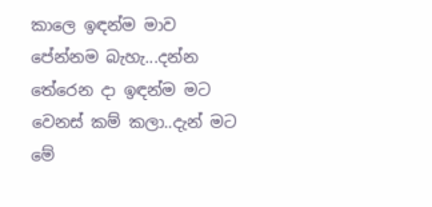කාලෙ ඉඳන්ම මාව පේන්නම බැහැ...දන්න තේරෙන දා ඉඳන්ම මට වෙනස් කම් කලා..දැන් මට මේ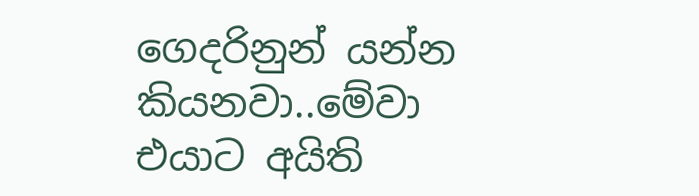ගෙදරිනුන් යන්න කියනවා..මේවා එයාට අයිති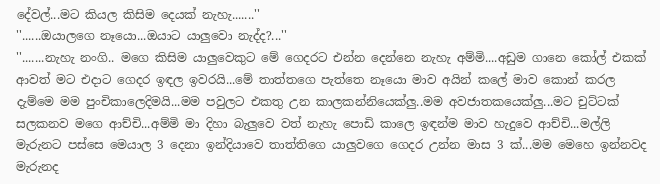දේවල්...මට කියල කිසිම දෙයක් නැහැ.......''
''......ඔයාලගෙ නෑයො...ඔයාට යාලුවො නැද්ද?...''
''.......නැහැ නංගි.. මගෙ කිසිම යාලුවෙකුට මේ ගෙදරට එන්න දෙන්නෙ නැහැ අම්මි....අඩුම ගානෙ කෝල් එකක් ආවත් මට එදාට ගෙදර ඉඳල ඉවරයි...මේ තාත්තගෙ පැත්තෙ නෑයො මාව අයින් කලේ මාව කොන් කරල දැම්මෙ මම පුංචිකාලෙදිමයි...මම පවුලට එකතු උන කාලකන්නියෙක්ලු..මම අවජාතකයෙක්ලු...මට චුට්ටක් සලකනව මගෙ ආච්චි...අම්මි මා දිහා බැලුවෙ වත් නැහැ පොඩි කාලෙ ඉඳන්ම මාව හැදුවෙ ආච්චි...මල්ලි මැරුනට පස්සෙ මෙයාල 3 දෙනා ඉන්දියාවෙ තාත්තිගෙ යාලුවගෙ ගෙදර උන්න මාස 3 ක්...මම මෙහෙ ඉන්නවද මැරුනද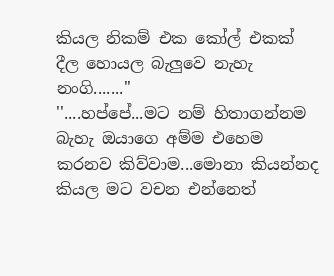කියල නිකම් එක කෝල් එකක් දීල හොයල බැලුවෙ නැහැ නංගි.......''
''....හප්පේ...මට නම් හිතාගන්නම බැහැ ඔයාගෙ අම්ම එහෙම කරනව කිව්වාම...මොනා කියන්නද කියල මට වචන එන්නෙත්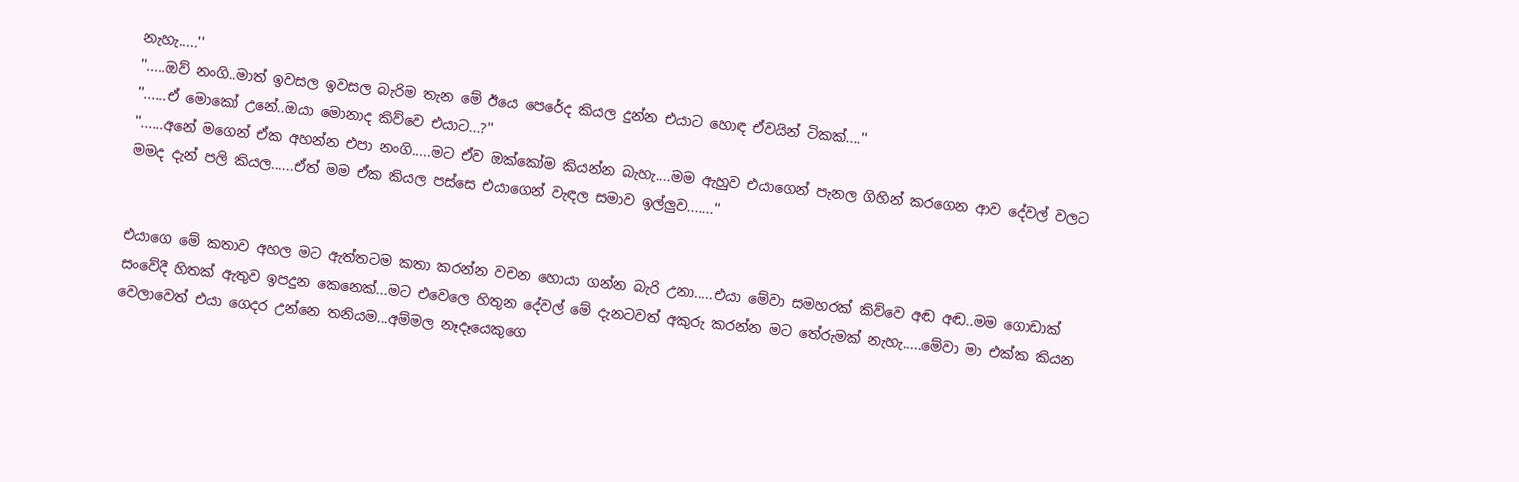නැහැ.....''
''.....ඔව් නංගි..මාත් ඉවසල ඉවසල බැරිම තැන මේ ඊයෙ පෙරේද කියල දුන්න එයාට හොඳ ඒවයින් ටිකක්....''
''......ඒ මොකෝ උනේ..ඔයා මොනාද කිව්වෙ එයාට...?''
''......අනේ මගෙන් ඒක අහන්න එපා නංගි.....මට ඒව ඔක්කෝම කියන්න බැහැ....මම ඇහුව එයාගෙන් පැනල ගිහින් කරගෙන ආව දේවල් වලට මමද දැන් පලි කියල......ඒත් මම ඒක කියල පස්සෙ එයාගෙන් වැඳල සමාව ඉල්ලුව.......''


එයාගෙ මේ කතාව අහල මට ඇත්තටම කතා කරන්න වචන හොයා ගන්න බැරි උනා.....එයා මේවා සමහරක් කිව්වෙ අඬ අඬ..මම ගොඩාක් සංවේදී හිතක් ඇතුව ඉපදුන කෙනෙක්...මට එවෙලෙ හිතුන දේවල් මේ දැනටවත් අකුරු කරන්න මට තේරුමක් නැහැ.....මේවා මා එක්ක කියන වෙලාවෙත් එයා ගෙදර උන්නෙ තනියම...අම්මල නෑදෑයෙකුගෙ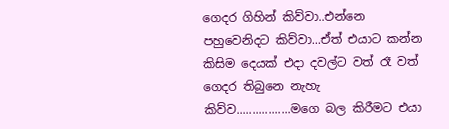ගෙදර ගිහින් කිව්වා..එන්නෙ පහුවෙනිදට කිව්වා...ඒත් එයාට කන්න කිසිම දෙයක් එදා දවල්ට වත් රෑ වත් ගෙදර තිබුනෙ නැහැ කිව්ව.................මගෙ බල කිරීමට එයා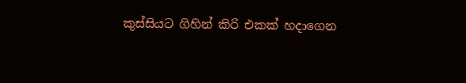කුස්සියට ගිහින් කිරි එකක් හදාගෙන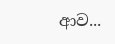ආව...